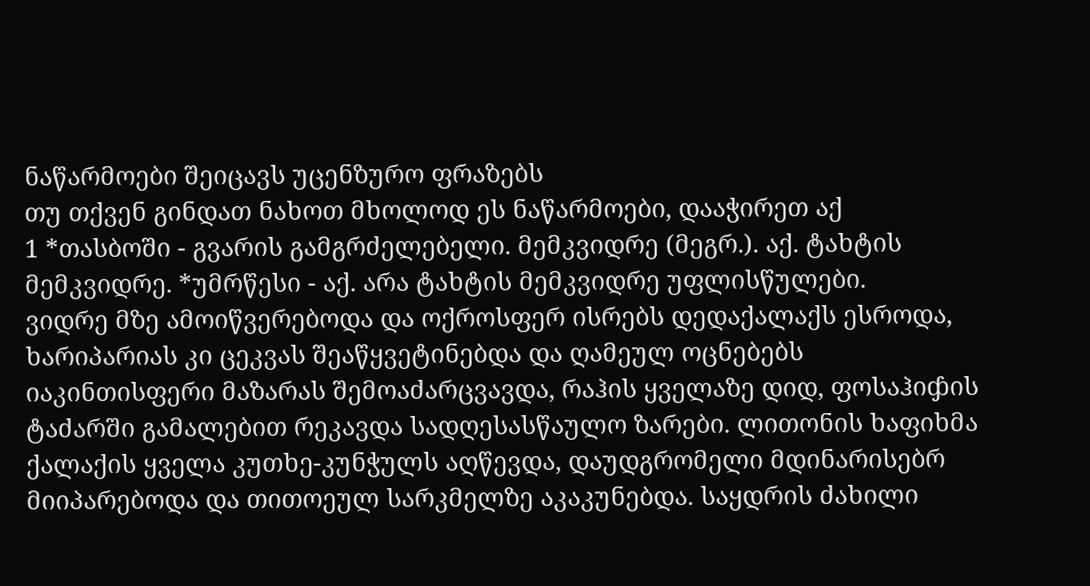ნაწარმოები შეიცავს უცენზურო ფრაზებს
თუ თქვენ გინდათ ნახოთ მხოლოდ ეს ნაწარმოები, დააჭირეთ აქ
1 *თასბოში - გვარის გამგრძელებელი. მემკვიდრე (მეგრ.). აქ. ტახტის მემკვიდრე. *უმრწესი - აქ. არა ტახტის მემკვიდრე უფლისწულები.
ვიდრე მზე ამოიწვერებოდა და ოქროსფერ ისრებს დედაქალაქს ესროდა, ხარიპარიას კი ცეკვას შეაწყვეტინებდა და ღამეულ ოცნებებს იაკინთისფერი მაზარას შემოაძარცვავდა, რაჰის ყველაზე დიდ, ფოსაჰიჶის ტაძარში გამალებით რეკავდა სადღესასწაულო ზარები. ლითონის ხაფიხმა ქალაქის ყველა კუთხე-კუნჭულს აღწევდა, დაუდგრომელი მდინარისებრ მიიპარებოდა და თითოეულ სარკმელზე აკაკუნებდა. საყდრის ძახილი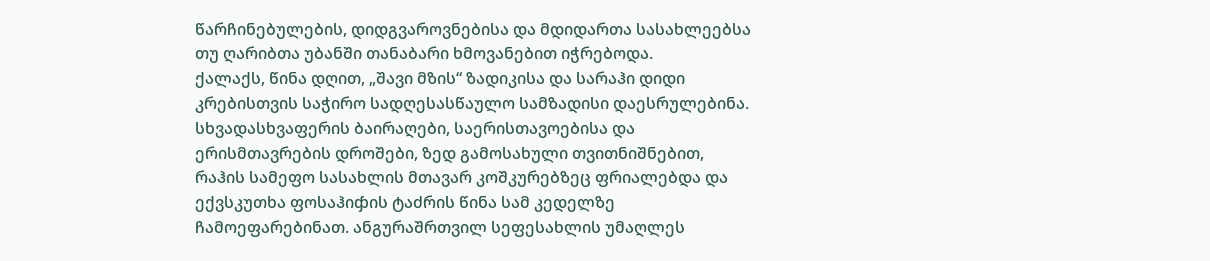წარჩინებულების, დიდგვაროვნებისა და მდიდართა სასახლეებსა თუ ღარიბთა უბანში თანაბარი ხმოვანებით იჭრებოდა.
ქალაქს, წინა დღით, „შავი მზის“ ზადიკისა და სარაჰი დიდი კრებისთვის საჭირო სადღესასწაულო სამზადისი დაესრულებინა. სხვადასხვაფერის ბაირაღები, საერისთავოებისა და ერისმთავრების დროშები, ზედ გამოსახული თვითნიშნებით, რაჰის სამეფო სასახლის მთავარ კოშკურებზეც ფრიალებდა და ექვსკუთხა ფოსაჰიჶის ტაძრის წინა სამ კედელზე ჩამოეფარებინათ. ანგურაშრთვილ სეფესახლის უმაღლეს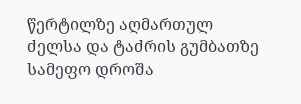წერტილზე აღმართულ ძელსა და ტაძრის გუმბათზე სამეფო დროშა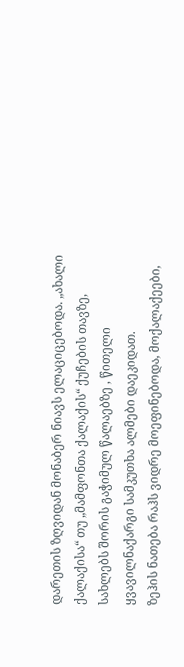დარეთის ზღვიდან მონაბერ ნიავს ელაციცებოდა. „ახალი ქალაქისა“ თუ „მამფონთა ქალაქის“ ქუჩების თავზე, სახლებს შორის გაჭიმულ წალაებზე , წითელი ყვავილნაქარგი სამკუთხა ალმები დაეკიდათ.
ზეჰის ნათება რაჰს ვიდრე მოეფინებოდა, მოქალაქეები,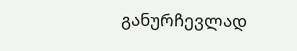განურჩევლად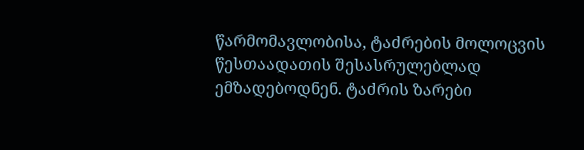წარმომავლობისა, ტაძრების მოლოცვის წესთაადათის შესასრულებლად ემზადებოდნენ. ტაძრის ზარები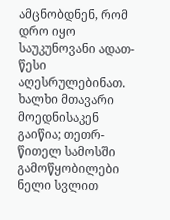ამცნობდნენ, რომ დრო იყო საუკუნოვანი ადათ-წესი აღესრულებინათ. ხალხი მთავარი მოედნისაკენ გაიწია; თეთრ-წითელ სამოსში გამოწყობილები ნელი სვლით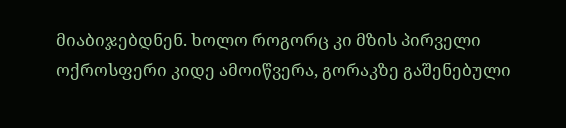მიაბიჯებდნენ. ხოლო როგორც კი მზის პირველი ოქროსფერი კიდე ამოიწვერა, გორაკზე გაშენებული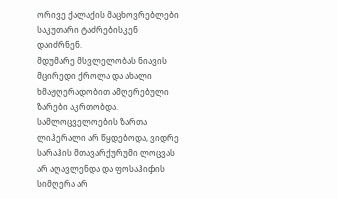ორივე ქალაქის მაცხოვრებლები საკუთარი ტაძრებისკენ დაიძრნენ.
მდუმარე მსვლელობას ნიავის მცირედი ქროლა და ახალი ხმაჟღერადობით ამღერებული ზარები აკრთობდა. სამლოცველოების ზართა ლიჰერალი არ წყდებოდა, ვიდრე სარაჰის მთავარქურუმი ლოცვას არ აღავლენდა და ფოსაჰიჶის სიმღერა არ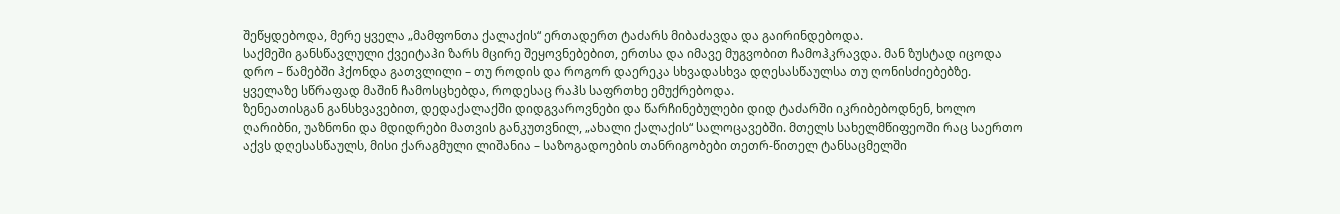შეწყდებოდა, მერე ყველა „მამფონთა ქალაქის“ ერთადერთ ტაძარს მიბაძავდა და გაირინდებოდა.
საქმეში განსწავლული ქვეიტაჰი ზარს მცირე შეყოვნებებით, ერთსა და იმავე მუგვობით ჩამოჰკრავდა. მან ზუსტად იცოდა დრო – წამებში ჰქონდა გათვლილი – თუ როდის და როგორ დაერეკა სხვადასხვა დღესასწაულსა თუ ღონისძიებებზე. ყველაზე სწრაფად მაშინ ჩამოსცხებდა, როდესაც რაჰს საფრთხე ემუქრებოდა.
ზენეათისგან განსხვავებით, დედაქალაქში დიდგვაროვნები და წარჩინებულები დიდ ტაძარში იკრიბებოდნენ, ხოლო ღარიბნი, უაზნონი და მდიდრები მათვის განკუთვნილ, „ახალი ქალაქის“ სალოცავებში. მთელს სახელმწიფეოში რაც საერთო აქვს დღესასწაულს, მისი ქარაგმული ლიშანია – საზოგადოების თანრიგობები თეთრ-წითელ ტანსაცმელში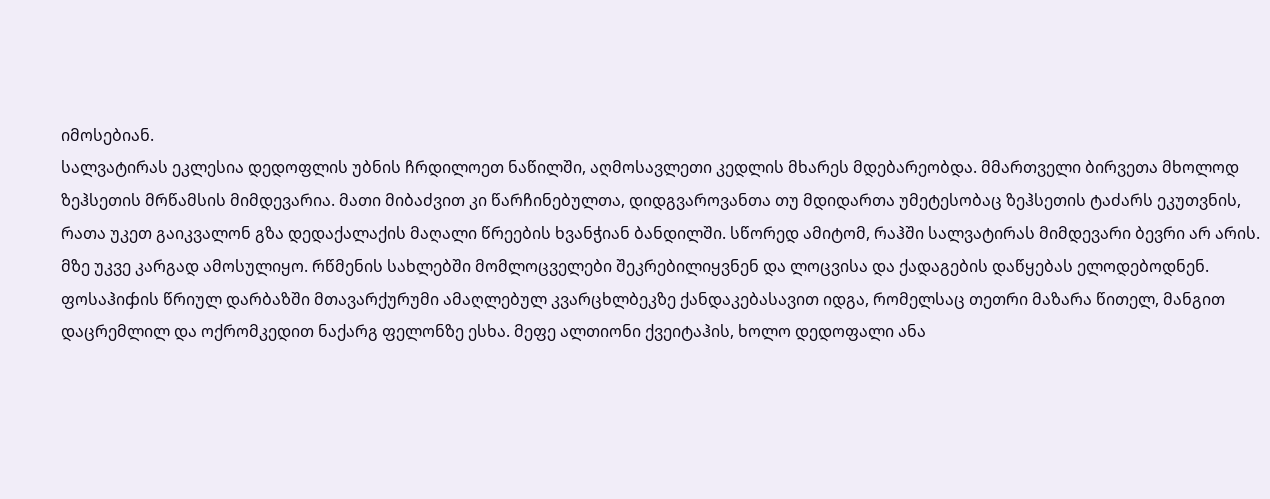იმოსებიან.
სალვატირას ეკლესია დედოფლის უბნის ჩრდილოეთ ნაწილში, აღმოსავლეთი კედლის მხარეს მდებარეობდა. მმართველი ბირვეთა მხოლოდ ზეჰსეთის მრწამსის მიმდევარია. მათი მიბაძვით კი წარჩინებულთა, დიდგვაროვანთა თუ მდიდართა უმეტესობაც ზეჰსეთის ტაძარს ეკუთვნის, რათა უკეთ გაიკვალონ გზა დედაქალაქის მაღალი წრეების ხვანჭიან ბანდილში. სწორედ ამიტომ, რაჰში სალვატირას მიმდევარი ბევრი არ არის. მზე უკვე კარგად ამოსულიყო. რწმენის სახლებში მომლოცველები შეკრებილიყვნენ და ლოცვისა და ქადაგების დაწყებას ელოდებოდნენ.
ფოსაჰიჶის წრიულ დარბაზში მთავარქურუმი ამაღლებულ კვარცხლბეკზე ქანდაკებასავით იდგა, რომელსაც თეთრი მაზარა წითელ, მანგით დაცრემლილ და ოქრომკედით ნაქარგ ფელონზე ესხა. მეფე ალთიონი ქვეიტაჰის, ხოლო დედოფალი ანა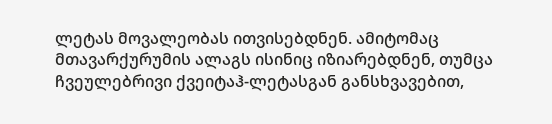ლეტას მოვალეობას ითვისებდნენ. ამიტომაც მთავარქურუმის ალაგს ისინიც იზიარებდნენ, თუმცა ჩვეულებრივი ქვეიტაჰ-ლეტასგან განსხვავებით,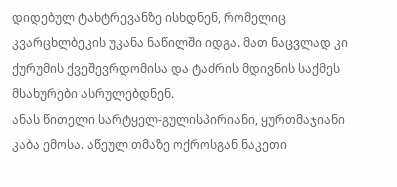დიდებულ ტახტრევანზე ისხდნენ, რომელიც კვარცხლბეკის უკანა ნაწილში იდგა. მათ ნაცვლად კი ქურუმის ქვეშევრდომისა და ტაძრის მდივნის საქმეს მსახურები ასრულებდნენ.
ანას წითელი სარტყელ-გულისპირიანი, ყურთმაჯიანი კაბა ემოსა. აწეულ თმაზე ოქროსგან ნაკეთი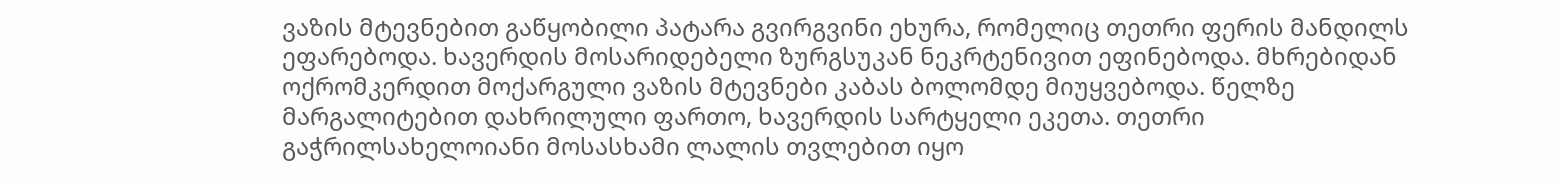ვაზის მტევნებით გაწყობილი პატარა გვირგვინი ეხურა, რომელიც თეთრი ფერის მანდილს ეფარებოდა. ხავერდის მოსარიდებელი ზურგსუკან ნეკრტენივით ეფინებოდა. მხრებიდან ოქრომკერდით მოქარგული ვაზის მტევნები კაბას ბოლომდე მიუყვებოდა. წელზე მარგალიტებით დახრილული ფართო, ხავერდის სარტყელი ეკეთა. თეთრი გაჭრილსახელოიანი მოსასხამი ლალის თვლებით იყო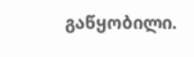გაწყობილი.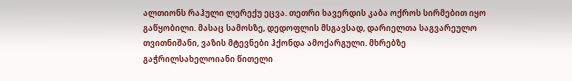ალთიონს რაჰული ლერექუ ეცვა. თეთრი ხავერდის კაბა ოქროს სირმებით იყო გაწყობილი. მასაც სამოსზე, დედოფლის მსგავსად, დარიელთა საგვარეულო თვითნიშანი, ვაზის მტევნები ჰქონდა ამოქარგული. მხრებზე გაჭრილსახელოიანი წითელი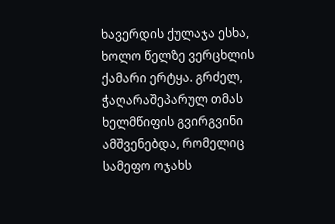ხავერდის ქულაჯა ესხა, ხოლო წელზე ვერცხლის ქამარი ერტყა. გრძელ, ჭაღარაშეპარულ თმას ხელმწიფის გვირგვინი ამშვენებდა, რომელიც სამეფო ოჯახს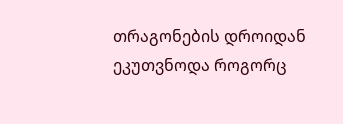თრაგონების დროიდან ეკუთვნოდა როგორც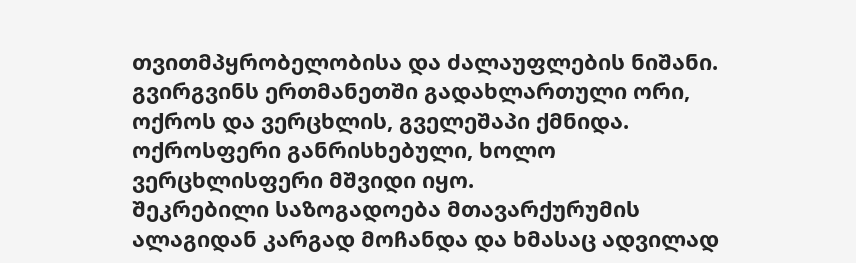თვითმპყრობელობისა და ძალაუფლების ნიშანი. გვირგვინს ერთმანეთში გადახლართული ორი, ოქროს და ვერცხლის, გველეშაპი ქმნიდა. ოქროსფერი განრისხებული, ხოლო ვერცხლისფერი მშვიდი იყო.
შეკრებილი საზოგადოება მთავარქურუმის ალაგიდან კარგად მოჩანდა და ხმასაც ადვილად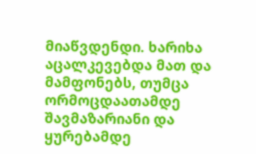მიაწვდენდი. ხარიხა აცალკევებდა მათ და მამფონებს, თუმცა ორმოცდაათამდე შავმაზარიანი და ყურებამდე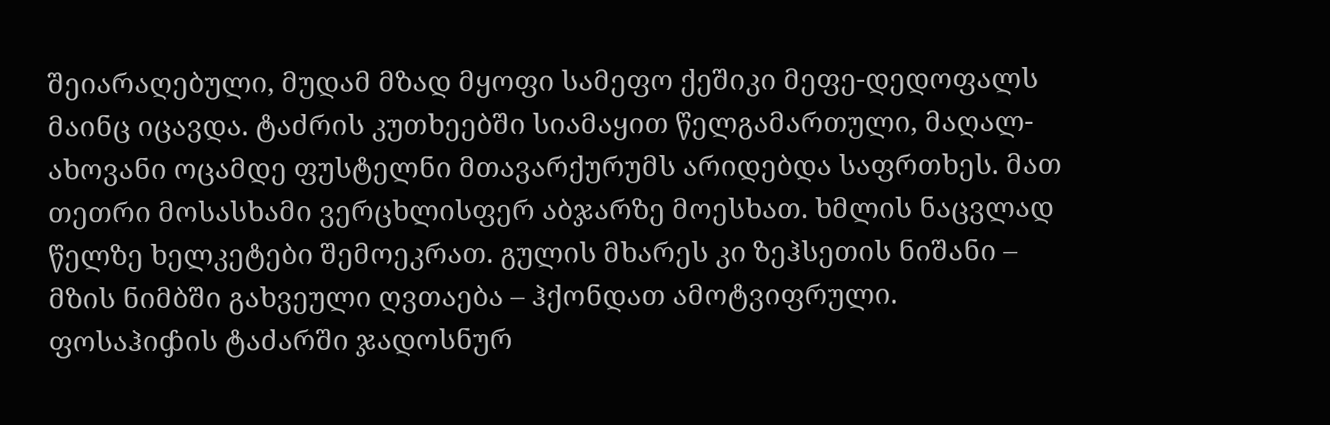შეიარაღებული, მუდამ მზად მყოფი სამეფო ქეშიკი მეფე-დედოფალს მაინც იცავდა. ტაძრის კუთხეებში სიამაყით წელგამართული, მაღალ-ახოვანი ოცამდე ფუსტელნი მთავარქურუმს არიდებდა საფრთხეს. მათ თეთრი მოსასხამი ვერცხლისფერ აბჯარზე მოესხათ. ხმლის ნაცვლად წელზე ხელკეტები შემოეკრათ. გულის მხარეს კი ზეჰსეთის ნიშანი – მზის ნიმბში გახვეული ღვთაება – ჰქონდათ ამოტვიფრული.
ფოსაჰიჶის ტაძარში ჯადოსნურ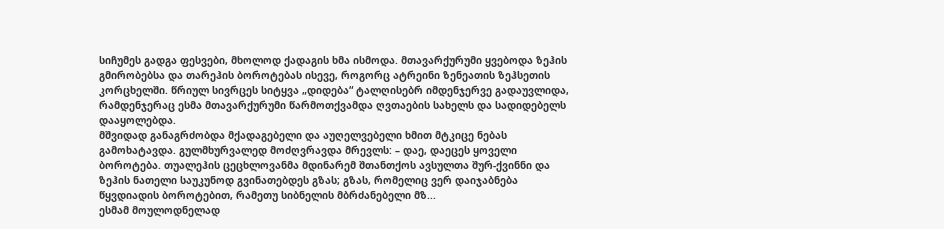სიჩუმეს გადგა ფესვები, მხოლოდ ქადაგის ხმა ისმოდა. მთავარქურუმი ყვებოდა ზეჰის გმირობებსა და თარეჰის ბოროტებას ისევე, როგორც ატრეინი ზენეათის ზეჰსეთის კორცხელში. წრიულ სივრცეს სიტყვა „დიდება“ ტალღისებრ იმდენჯერვე გადაუვლიდა, რამდენჯერაც ესმა მთავარქურუმი წარმოთქვამდა ღვთაების სახელს და სადიდებელს დააყოლებდა.
მშვიდად განაგრძობდა მქადაგებელი და აუღელვებელი ხმით მტკიცე ნებას გამოხატავდა. გულმხურვალედ მოძღვრავდა მრევლს: – დაე, დაეცეს ყოველი ბოროტება. თუალეჰის ცეცხლოვანმა მდინარემ შთანთქოს ავსულთა შურ-ქვინნი და ზეჰის ნათელი საუკუნოდ გვინათებდეს გზას; გზას, რომელიც ვერ დაიჯაბნება წყვდიადის ბოროტებით, რამეთუ სიბნელის მბრძანებელი მზ...
ესმამ მოულოდნელად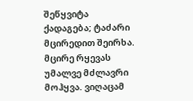შეწყვიტა ქადაგება; ტაძარი მცირედით შეირხა. მცირე რყევას უმალვე მძლავრი მოჰყვა. ვიღაცამ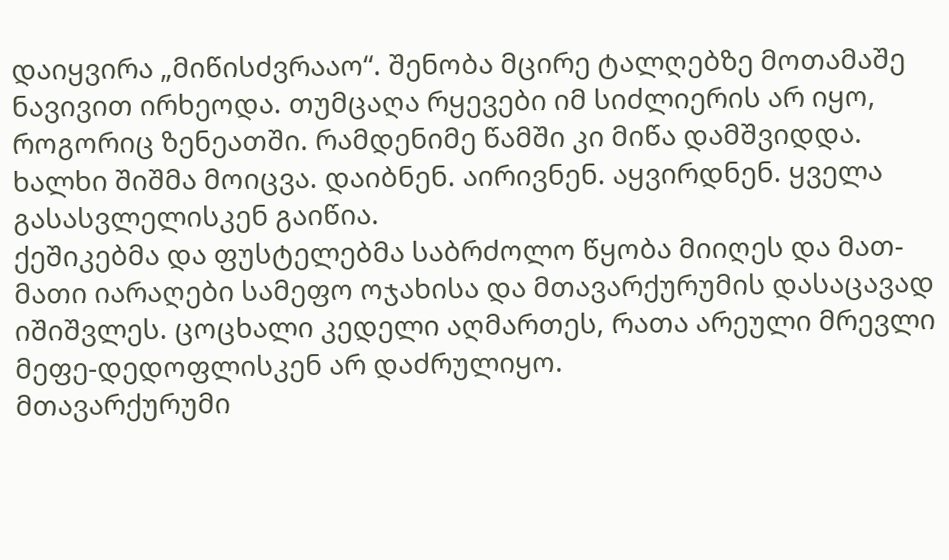დაიყვირა „მიწისძვრააო“. შენობა მცირე ტალღებზე მოთამაშე ნავივით ირხეოდა. თუმცაღა რყევები იმ სიძლიერის არ იყო, როგორიც ზენეათში. რამდენიმე წამში კი მიწა დამშვიდდა.
ხალხი შიშმა მოიცვა. დაიბნენ. აირივნენ. აყვირდნენ. ყველა გასასვლელისკენ გაიწია.
ქეშიკებმა და ფუსტელებმა საბრძოლო წყობა მიიღეს და მათ-მათი იარაღები სამეფო ოჯახისა და მთავარქურუმის დასაცავად იშიშვლეს. ცოცხალი კედელი აღმართეს, რათა არეული მრევლი მეფე-დედოფლისკენ არ დაძრულიყო.
მთავარქურუმი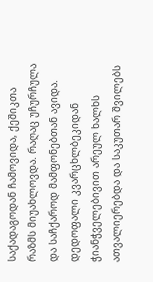საქადაგოდან ჩამოვიდა, ქეშიკთა რაზმს მიუახლოვდა. რაღაც უჩურჩულა და საჩქაროდ მამფონებთან ავიდა.
დედოფალი კვარცხლბეკიდან ჭიანჭველებივით არეულ ხალხს ათვალიერებდა და საკუთარ შვილებს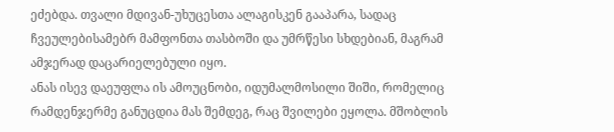ეძებდა. თვალი მდივან-უხუცესთა ალაგისკენ გააპარა, სადაც ჩვეულებისამებრ მამფონთა თასბოში და უმრწესი სხდებიან, მაგრამ ამჯერად დაცარიელებული იყო.
ანას ისევ დაეუფლა ის ამოუცნობი, იდუმალმოსილი შიში, რომელიც რამდენჯერმე განუცდია მას შემდეგ, რაც შვილები ეყოლა. მშობლის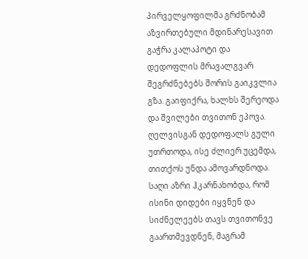პირველყოფილმა გრძნობამ აზვირთებული მდინარესავით გაჭრა კალაპოტი და დედოფლის მრავალგვარ შეგრძნებებს შორის გაიკვლია გზა. გაიფიქრა, ხალხს შერეოდა და შვილები თვითონ ეპოვა. ღელვისგან დედოფალს გული უთრთოდა, ისე ძლიერ უცემდა, თითქოს უნდა ამოვარდნოდა. საღი აზრი ჰკარნახობდა, რომ ისინი დიდები იყვნენ და სიძნელეებს თავს თვითონვე გაართმევდნენ, მაგრამ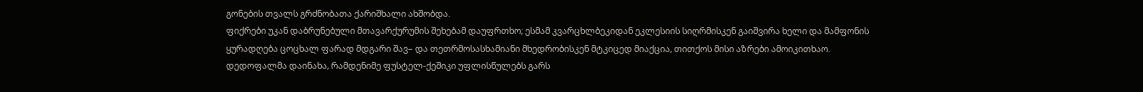გონების თვალს გრძნობათა ქარიშხალი ახშობდა.
ფიქრები უკან დაბრუნებული მთავარქურუმის შეხებამ დაუფრთხო; ესმამ კვარცხლბეკიდან ეკლესიის სიღრმისკენ გაიშვირა ხელი და მამფონის ყურადღება ცოცხალ ფარად მდგარი შავ– და თეთრმოსასხამიანი მხედრობისკენ მტკიცედ მიაქცია, თითქოს მისი აზრები ამოიკითხაო. დედოფალმა დაინახა, რამდენიმე ფუსტელ-ქეშიკი უფლისწულებს გარს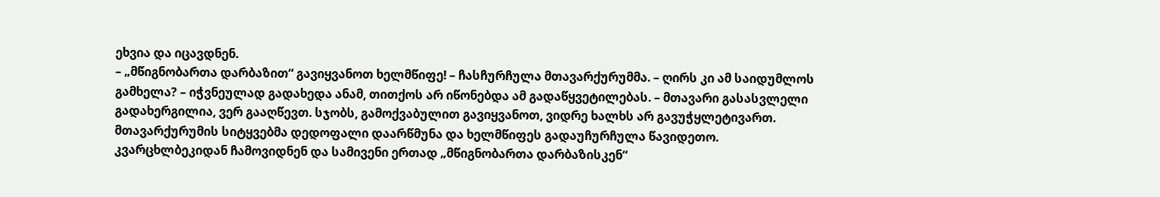ეხვია და იცავდნენ.
– „მწიგნობართა დარბაზით“ გავიყვანოთ ხელმწიფე! – ჩასჩურჩულა მთავარქურუმმა. – ღირს კი ამ საიდუმლოს გამხელა? – იჭვნეულად გადახედა ანამ, თითქოს არ იწონებდა ამ გადაწყვეტილებას. – მთავარი გასასვლელი გადახერგილია, ვერ გააღწევთ. სჯობს, გამოქვაბულით გავიყვანოთ, ვიდრე ხალხს არ გავუჭყლეტივართ. მთავარქურუმის სიტყვებმა დედოფალი დაარწმუნა და ხელმწიფეს გადაუჩურჩულა წავიდეთო. კვარცხლბეკიდან ჩამოვიდნენ და სამივენი ერთად „მწიგნობართა დარბაზისკენ“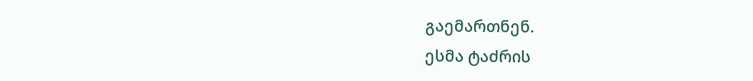გაემართნენ.
ესმა ტაძრის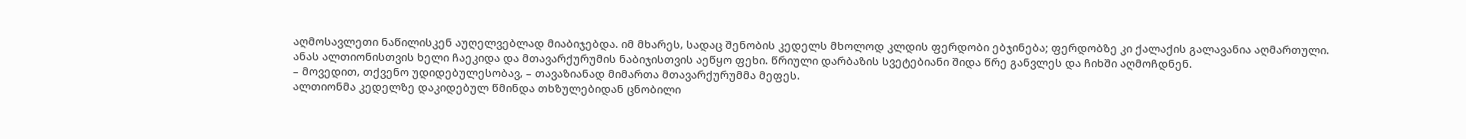აღმოსავლეთი ნაწილისკენ აუღელვებლად მიაბიჯებდა. იმ მხარეს, სადაც შენობის კედელს მხოლოდ კლდის ფერდობი ებჯინება; ფერდობზე კი ქალაქის გალავანია აღმართული.
ანას ალთიონისთვის ხელი ჩაეკიდა და მთავარქურუმის ნაბიჯისთვის აეწყო ფეხი. წრიული დარბაზის სვეტებიანი შიდა წრე განვლეს და ჩიხში აღმოჩდნენ.
– მოვედით, თქვენო უდიდებულესობავ, – თავაზიანად მიმართა მთავარქურუმმა მეფეს.
ალთიონმა კედელზე დაკიდებულ წმინდა თხზულებიდან ცნობილი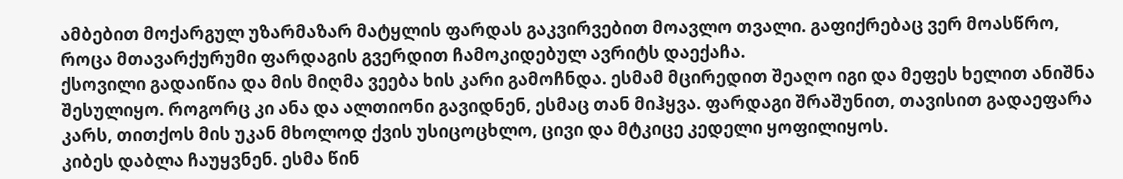ამბებით მოქარგულ უზარმაზარ მატყლის ფარდას გაკვირვებით მოავლო თვალი. გაფიქრებაც ვერ მოასწრო, როცა მთავარქურუმი ფარდაგის გვერდით ჩამოკიდებულ ავრიტს დაექაჩა.
ქსოვილი გადაიწია და მის მიღმა ვეება ხის კარი გამოჩნდა. ესმამ მცირედით შეაღო იგი და მეფეს ხელით ანიშნა შესულიყო. როგორც კი ანა და ალთიონი გავიდნენ, ესმაც თან მიჰყვა. ფარდაგი შრაშუნით, თავისით გადაეფარა კარს, თითქოს მის უკან მხოლოდ ქვის უსიცოცხლო, ცივი და მტკიცე კედელი ყოფილიყოს.
კიბეს დაბლა ჩაუყვნენ. ესმა წინ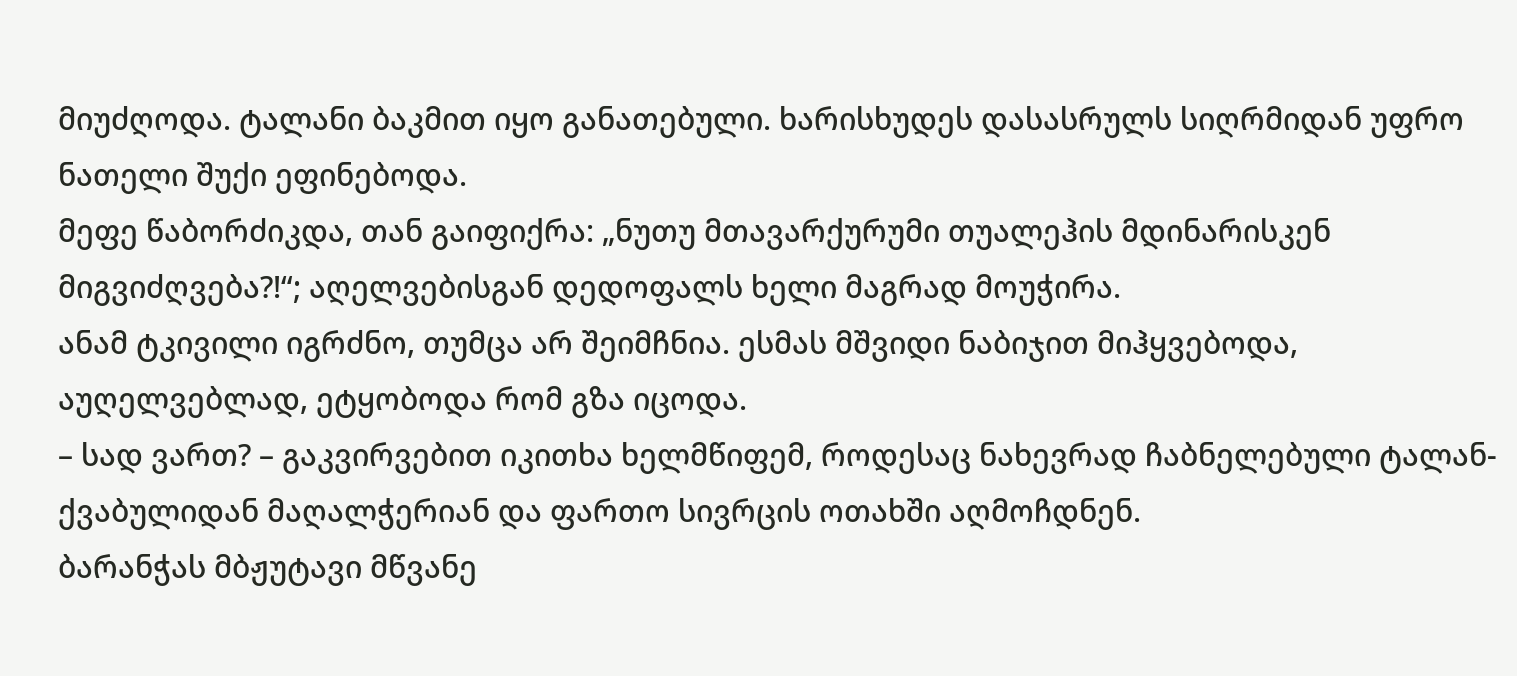მიუძღოდა. ტალანი ბაკმით იყო განათებული. ხარისხუდეს დასასრულს სიღრმიდან უფრო ნათელი შუქი ეფინებოდა.
მეფე წაბორძიკდა, თან გაიფიქრა: „ნუთუ მთავარქურუმი თუალეჰის მდინარისკენ მიგვიძღვება?!“; აღელვებისგან დედოფალს ხელი მაგრად მოუჭირა.
ანამ ტკივილი იგრძნო, თუმცა არ შეიმჩნია. ესმას მშვიდი ნაბიჯით მიჰყვებოდა, აუღელვებლად, ეტყობოდა რომ გზა იცოდა.
– სად ვართ? – გაკვირვებით იკითხა ხელმწიფემ, როდესაც ნახევრად ჩაბნელებული ტალან-ქვაბულიდან მაღალჭერიან და ფართო სივრცის ოთახში აღმოჩდნენ.
ბარანჭას მბჟუტავი მწვანე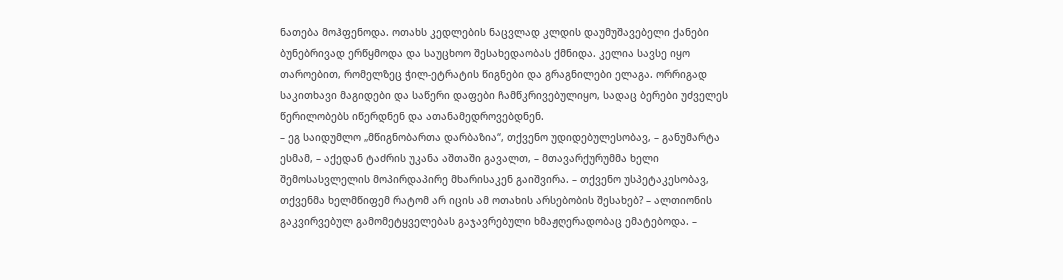ნათება მოჰფენოდა. ოთახს კედლების ნაცვლად კლდის დაუმუშავებელი ქანები ბუნებრივად ერწყმოდა და საუცხოო შესახედაობას ქმნიდა. კელია სავსე იყო თაროებით, რომელზეც ჭილ-ეტრატის წიგნები და გრაგნილები ელაგა. ორრიგად საკითხავი მაგიდები და საწერი დაფები ჩამწკრივებულიყო, სადაც ბერები უძველეს წერილობებს იწერდნენ და ათანამედროვებდნენ.
– ეგ საიდუმლო „მწიგნობართა დარბაზია“, თქვენო უდიდებულესობავ, – განუმარტა ესმამ, – აქედან ტაძრის უკანა აშთაში გავალთ, – მთავარქურუმმა ხელი შემოსასვლელის მოპირდაპირე მხარისაკენ გაიშვირა. – თქვენო უსპეტაკესობავ, თქვენმა ხელმწიფემ რატომ არ იცის ამ ოთახის არსებობის შესახებ? – ალთიონის გაკვირვებულ გამომეტყველებას გაჯავრებული ხმაჟღერადობაც ემატებოდა. –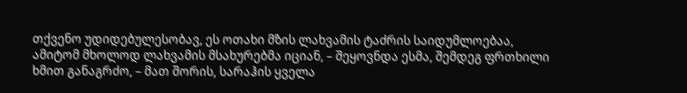თქვენო უდიდებულესობავ, ეს ოთახი მზის ლახვამის ტაძრის საიდუმლოებაა, ამიტომ მხოლოდ ლახვამის მსახურებმა იციან, – შეყოვნდა ესმა, შემდეგ ფრთხილი ხმით განაგრძო, – მათ შორის, სარაჰის ყველა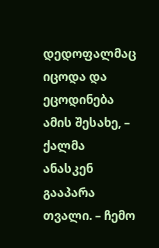დედოფალმაც იცოდა და ეცოდინება ამის შესახე, – ქალმა ანასკენ გააპარა თვალი. – ჩემო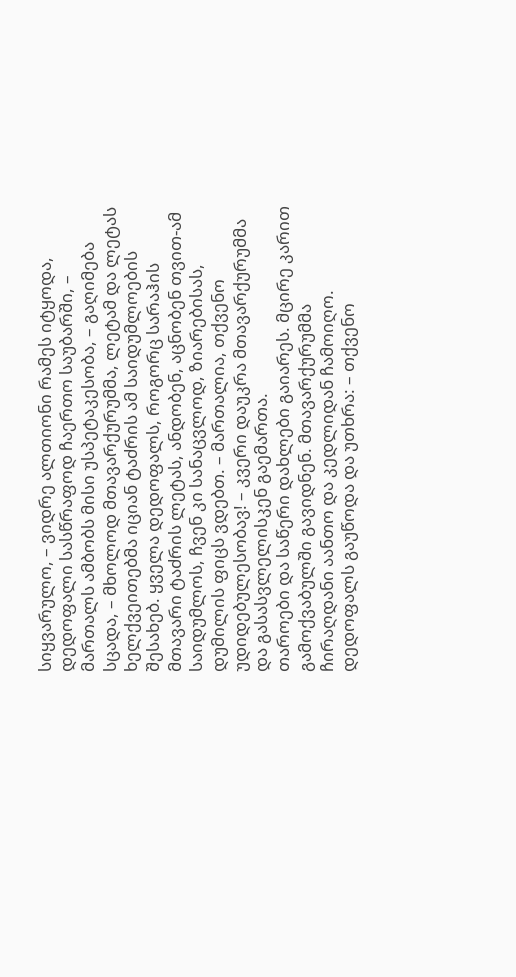სიყვარულო, – ვიდრე ალთიონი რამეს იტყოდა, დედოფალი სასწრაფოდ ჩაერთო საუბარში, – მართალს ამბობს მისი უსპეტაკესობა, – გაღიმება სცადა, – მხოლოდ მთავარქურუმმა, ლეტამ და ლეტას ხელქვეითებმა იციან ტაძრის ამ საიდუმლოების შესახებ. ყველა დედოფალს, როგორც სარაჰის მთავარი ტაძრის ლეტას, ანდობენ, აცნობენ თვით-ამ საიდუმლოს, ჩვენ კი სანაცვლოდ, ზიარებისას, დუმილის ფიცს ვდებთ. – მართალია, თქვენო უდიდებულესობავ! – კვერი დაუკრა მთავარქურუმმა და გასასვლელისკენ გაემართა.
თაროები და საწერი დახლები გაიარეს. მცირე კარით გამოქვაბულში გავიდნენ. მთავარქურუმმა ჩირაღდანი აანთო და კედლიდან ჩამოიღო. დედოფალს გაუწოდა და უთხრა: – თქვენო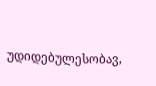უდიდებულესობავ,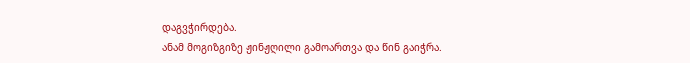დაგვჭირდება.
ანამ მოგიზგიზე ჟინჟღილი გამოართვა და წინ გაიჭრა.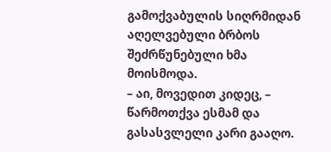გამოქვაბულის სიღრმიდან აღელვებული ბრბოს შეძრწუნებული ხმა მოისმოდა.
– აი, მოვედით კიდეც, – წარმოთქვა ესმამ და გასასვლელი კარი გააღო.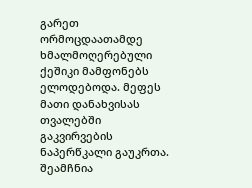გარეთ ორმოცდაათამდე ხმალმოღერებული ქეშიკი მამფონებს ელოდებოდა. მეფეს მათი დანახვისას თვალებში გაკვირვების ნაპერწკალი გაუკრთა.
შეამჩნია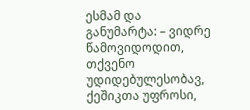ესმამ და განუმარტა: – ვიდრე წამოვიდოდით, თქვენო უდიდებულესობავ, ქეშიკთა უფროსი,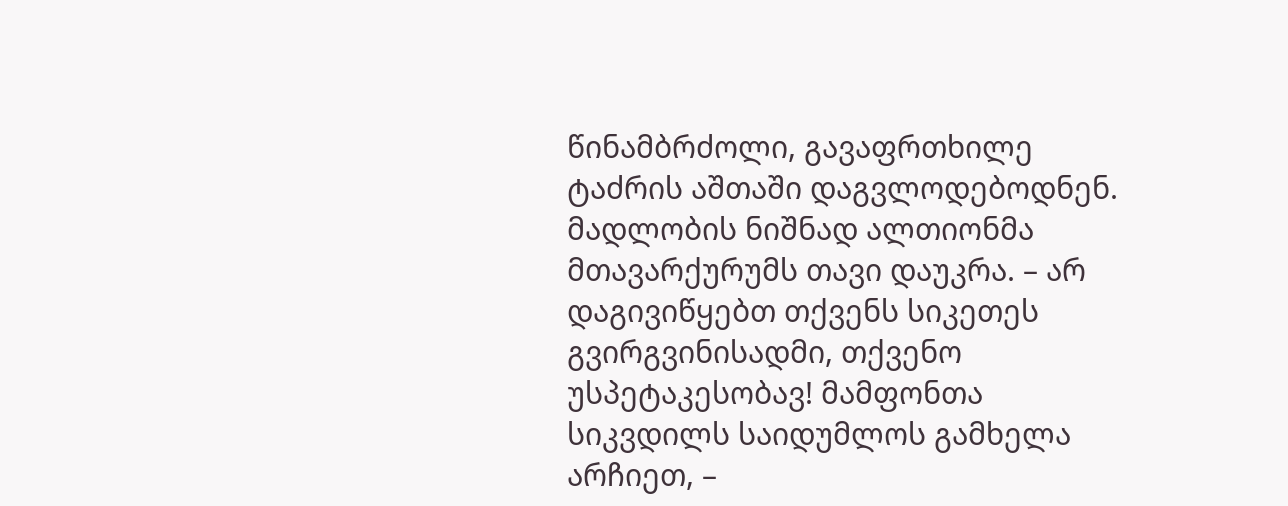წინამბრძოლი, გავაფრთხილე ტაძრის აშთაში დაგვლოდებოდნენ. მადლობის ნიშნად ალთიონმა მთავარქურუმს თავი დაუკრა. – არ დაგივიწყებთ თქვენს სიკეთეს გვირგვინისადმი, თქვენო უსპეტაკესობავ! მამფონთა სიკვდილს საიდუმლოს გამხელა არჩიეთ, –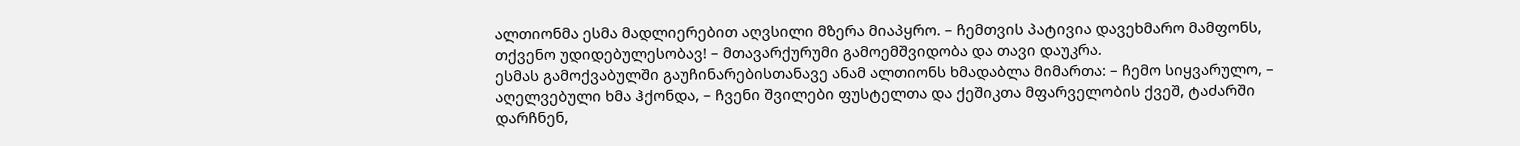ალთიონმა ესმა მადლიერებით აღვსილი მზერა მიაპყრო. – ჩემთვის პატივია დავეხმარო მამფონს, თქვენო უდიდებულესობავ! – მთავარქურუმი გამოემშვიდობა და თავი დაუკრა.
ესმას გამოქვაბულში გაუჩინარებისთანავე ანამ ალთიონს ხმადაბლა მიმართა: – ჩემო სიყვარულო, – აღელვებული ხმა ჰქონდა, – ჩვენი შვილები ფუსტელთა და ქეშიკთა მფარველობის ქვეშ, ტაძარში დარჩნენ,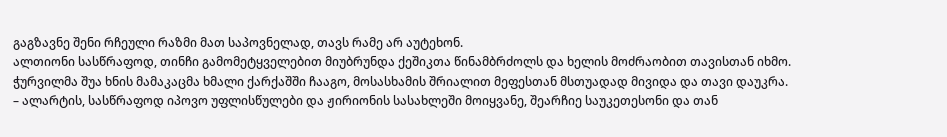გაგზავნე შენი რჩეული რაზმი მათ საპოვნელად, თავს რამე არ აუტეხონ.
ალთიონი სასწრაფოდ, თინჩი გამომეტყველებით მიუბრუნდა ქეშიკთა წინამბრძოლს და ხელის მოძრაობით თავისთან იხმო.
ჭურვილმა შუა ხნის მამაკაცმა ხმალი ქარქაშში ჩააგო, მოსასხამის შრიალით მეფესთან მსთუადად მივიდა და თავი დაუკრა.
– ალარტის, სასწრაფოდ იპოვო უფლისწულები და ჟირიონის სასახლეში მოიყვანე, შეარჩიე საუკეთესონი და თან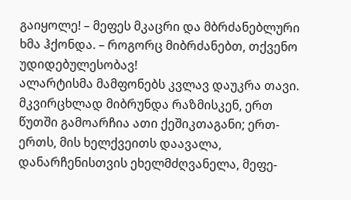გაიყოლე! – მეფეს მკაცრი და მბრძანებლური ხმა ჰქონდა. – როგორც მიბრძანებთ, თქვენო უდიდებულესობავ!
ალარტისმა მამფონებს კვლავ დაუკრა თავი. მკვირცხლად მიბრუნდა რაზმისკენ, ერთ წუთში გამოარჩია ათი ქეშიკთაგანი; ერთ-ერთს, მის ხელქვეითს დაავალა, დანარჩენისთვის ეხელმძღვანელა, მეფე-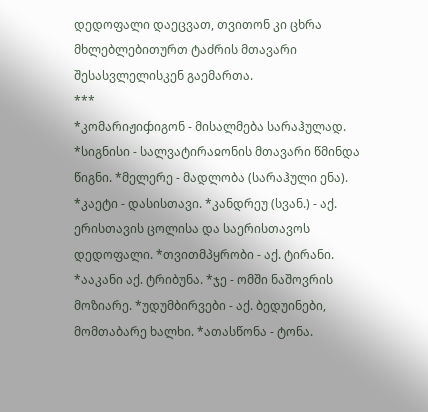დედოფალი დაეცვათ, თვითონ კი ცხრა მხლებლებითურთ ტაძრის მთავარი შესასვლელისკენ გაემართა.
***
*კომარიჟიჶიგონ - მისალმება სარაჰულად. *სიგნისი - სალვატირაჲონის მთავარი წმინდა წიგნი. *მელერე - მადლობა (სარაჰული ენა).
*კაეტი - დასისთავი. *კანდრეუ (სვან.) - აქ. ერისთავის ცოლისა და საერისთავოს დედოფალი. *თვითმპყრობი - აქ. ტირანი. *ააკანი აქ. ტრიბუნა. *ჯე - ომში ნაშოვრის მოზიარე. *უდუმბირვები - აქ. ბედუინები, მომთაბარე ხალხი. *ათასწონა - ტონა.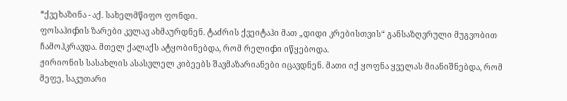*ქვეხაზინა - აქ. სახელმწიფო ფონდი.
ფოსაჰიჶის ზარები კვლავ ახმაურდნენ. ტაძრის ქვეიტაჰი მათ „დიდი კრებისთვის“ განსაზღვრული მუგვობით ჩამოჰკრავდა. მთელ ქალაქს ატყობინებდა, რომ რელიჶი იწყებოდა.
ჟირიონის სასახლის ასასვლელ კიბეებს შავმაზარიანები იცავდნენ. მათი იქ ყოფნა ყველას მიანიშნებდა, რომ მეფე, საკუთარი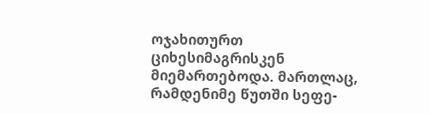ოჯახითურთ ციხესიმაგრისკენ მიემართებოდა. მართლაც, რამდენიმე წუთში სეფე-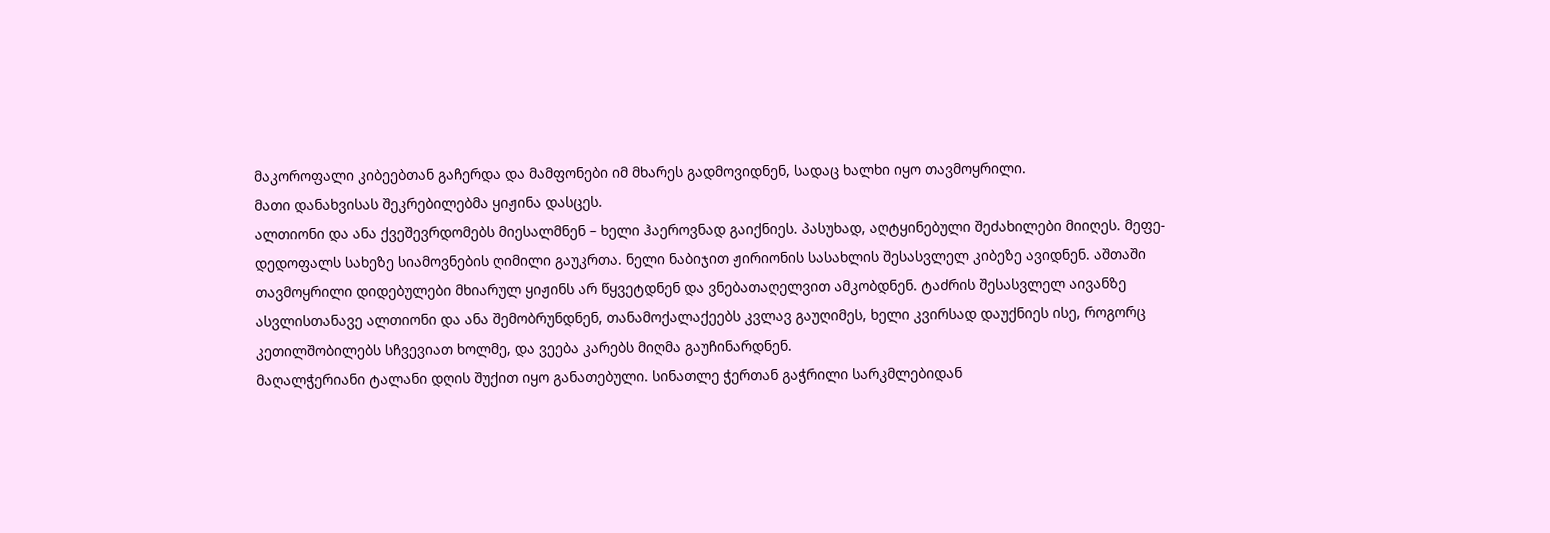მაკოროფალი კიბეებთან გაჩერდა და მამფონები იმ მხარეს გადმოვიდნენ, სადაც ხალხი იყო თავმოყრილი.
მათი დანახვისას შეკრებილებმა ყიჟინა დასცეს.
ალთიონი და ანა ქვეშევრდომებს მიესალმნენ – ხელი ჰაეროვნად გაიქნიეს. პასუხად, აღტყინებული შეძახილები მიიღეს. მეფე-დედოფალს სახეზე სიამოვნების ღიმილი გაუკრთა. ნელი ნაბიჯით ჟირიონის სასახლის შესასვლელ კიბეზე ავიდნენ. აშთაში თავმოყრილი დიდებულები მხიარულ ყიჟინს არ წყვეტდნენ და ვნებათაღელვით ამკობდნენ. ტაძრის შესასვლელ აივანზე ასვლისთანავე ალთიონი და ანა შემობრუნდნენ, თანამოქალაქეებს კვლავ გაუღიმეს, ხელი კვირსად დაუქნიეს ისე, როგორც კეთილშობილებს სჩვევიათ ხოლმე, და ვეება კარებს მიღმა გაუჩინარდნენ.
მაღალჭერიანი ტალანი დღის შუქით იყო განათებული. სინათლე ჭერთან გაჭრილი სარკმლებიდან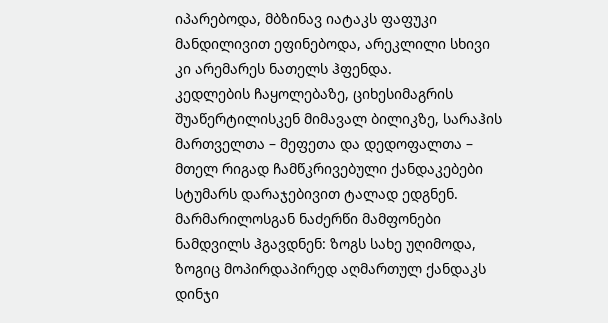იპარებოდა, მბზინავ იატაკს ფაფუკი მანდილივით ეფინებოდა, არეკლილი სხივი კი არემარეს ნათელს ჰფენდა.
კედლების ჩაყოლებაზე, ციხესიმაგრის შუაწერტილისკენ მიმავალ ბილიკზე, სარაჰის მართველთა – მეფეთა და დედოფალთა – მთელ რიგად ჩამწკრივებული ქანდაკებები სტუმარს დარაჯებივით ტალად ედგნენ. მარმარილოსგან ნაძერწი მამფონები ნამდვილს ჰგავდნენ: ზოგს სახე უღიმოდა, ზოგიც მოპირდაპირედ აღმართულ ქანდაკს დინჯი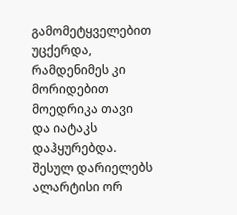გამომეტყველებით უცქერდა, რამდენიმეს კი მორიდებით მოედრიკა თავი და იატაკს დაჰყურებდა.
შესულ დარიელებს ალარტისი ორ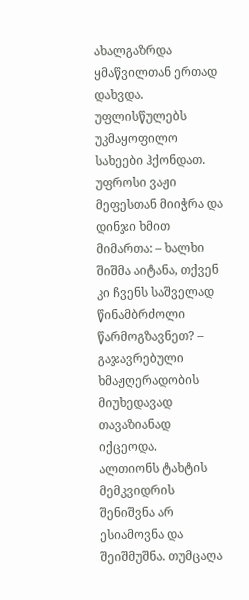ახალგაზრდა ყმაწვილთან ერთად დახვდა. უფლისწულებს უკმაყოფილო სახეები ჰქონდათ. უფროსი ვაჟი მეფესთან მიიჭრა და დინჯი ხმით მიმართა: – ხალხი შიშმა აიტანა, თქვენ კი ჩვენს საშველად წინამბრძოლი წარმოგზავნეთ? – გაჯავრებული ხმაჟღერადობის მიუხედავად თავაზიანად იქცეოდა.
ალთიონს ტახტის მემკვიდრის შენიშვნა არ ესიამოვნა და შეიშმუშნა. თუმცაღა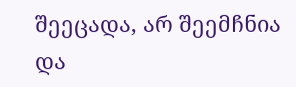შეეცადა, არ შეემჩნია და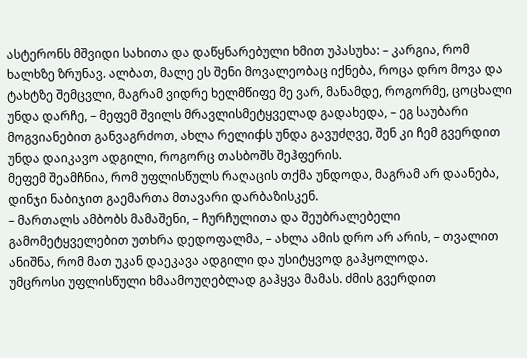ასტერონს მშვიდი სახითა და დაწყნარებული ხმით უპასუხა: – კარგია, რომ ხალხზე ზრუნავ. ალბათ, მალე ეს შენი მოვალეობაც იქნება, როცა დრო მოვა და ტახტზე შემცვლი, მაგრამ ვიდრე ხელმწიფე მე ვარ, მანამდე, როგორმე, ცოცხალი უნდა დარჩე, – მეფემ შვილს მრავლისმეტყველად გადახედა, – ეგ საუბარი მოგვიანებით განვაგრძოთ, ახლა რელიჶს უნდა გავუძღვე, შენ კი ჩემ გვერდით უნდა დაიკავო ადგილი, როგორც თასბოშს შეჰფერის.
მეფემ შეამჩნია, რომ უფლისწულს რაღაცის თქმა უნდოდა, მაგრამ არ დაანება, დინჯი ნაბიჯით გაემართა მთავარი დარბაზისკენ.
– მართალს ამბობს მამაშენი, – ჩურჩულითა და შეუბრალებელი გამომეტყველებით უთხრა დედოფალმა, – ახლა ამის დრო არ არის, – თვალით ანიშნა, რომ მათ უკან დაეკავა ადგილი და უსიტყვოდ გაჰყოლოდა.
უმცროსი უფლისწული ხმაამოუღებლად გაჰყვა მამას. ძმის გვერდით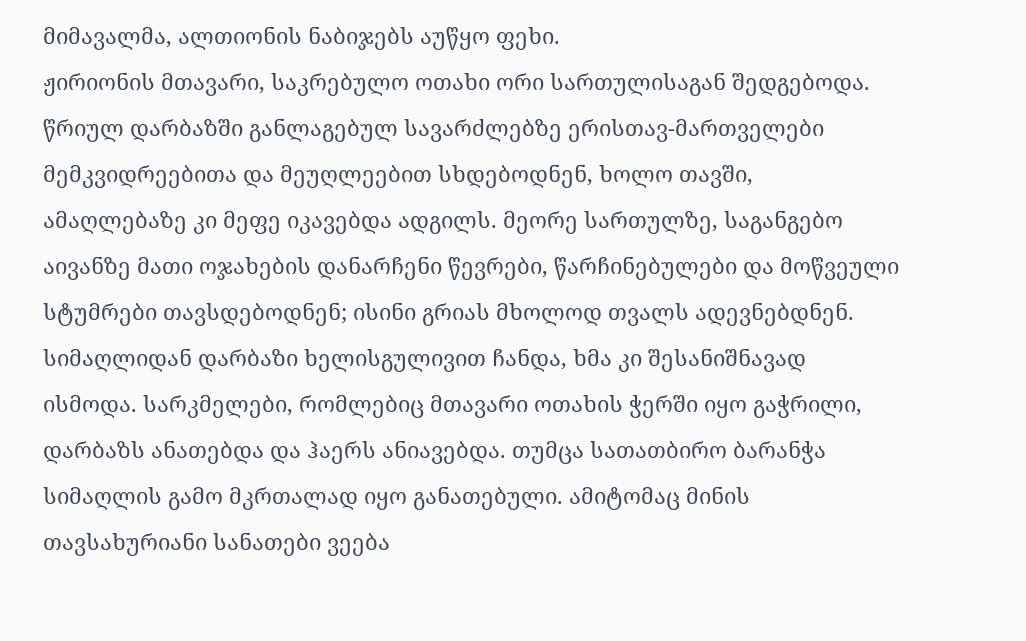მიმავალმა, ალთიონის ნაბიჯებს აუწყო ფეხი.
ჟირიონის მთავარი, საკრებულო ოთახი ორი სართულისაგან შედგებოდა. წრიულ დარბაზში განლაგებულ სავარძლებზე ერისთავ-მართველები მემკვიდრეებითა და მეუღლეებით სხდებოდნენ, ხოლო თავში, ამაღლებაზე კი მეფე იკავებდა ადგილს. მეორე სართულზე, საგანგებო აივანზე მათი ოჯახების დანარჩენი წევრები, წარჩინებულები და მოწვეული სტუმრები თავსდებოდნენ; ისინი გრიას მხოლოდ თვალს ადევნებდნენ. სიმაღლიდან დარბაზი ხელისგულივით ჩანდა, ხმა კი შესანიშნავად ისმოდა. სარკმელები, რომლებიც მთავარი ოთახის ჭერში იყო გაჭრილი, დარბაზს ანათებდა და ჰაერს ანიავებდა. თუმცა სათათბირო ბარანჭა სიმაღლის გამო მკრთალად იყო განათებული. ამიტომაც მინის თავსახურიანი სანათები ვეება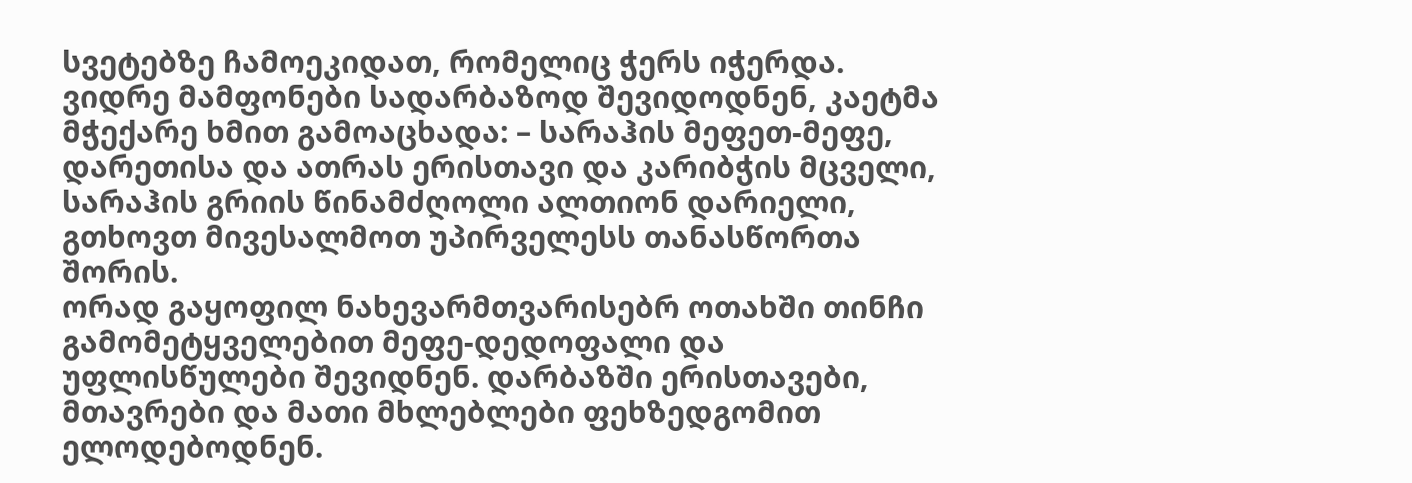სვეტებზე ჩამოეკიდათ, რომელიც ჭერს იჭერდა.
ვიდრე მამფონები სადარბაზოდ შევიდოდნენ, კაეტმა მჭექარე ხმით გამოაცხადა: – სარაჰის მეფეთ-მეფე, დარეთისა და ათრას ერისთავი და კარიბჭის მცველი, სარაჰის გრიის წინამძღოლი ალთიონ დარიელი, გთხოვთ მივესალმოთ უპირველესს თანასწორთა შორის.
ორად გაყოფილ ნახევარმთვარისებრ ოთახში თინჩი გამომეტყველებით მეფე-დედოფალი და უფლისწულები შევიდნენ. დარბაზში ერისთავები, მთავრები და მათი მხლებლები ფეხზედგომით ელოდებოდნენ.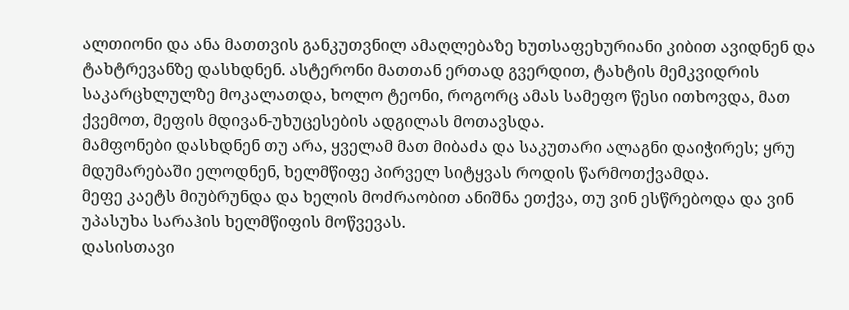ალთიონი და ანა მათთვის განკუთვნილ ამაღლებაზე ხუთსაფეხურიანი კიბით ავიდნენ და ტახტრევანზე დასხდნენ. ასტერონი მათთან ერთად გვერდით, ტახტის მემკვიდრის საკარცხლულზე მოკალათდა, ხოლო ტეონი, როგორც ამას სამეფო წესი ითხოვდა, მათ ქვემოთ, მეფის მდივან-უხუცესების ადგილას მოთავსდა.
მამფონები დასხდნენ თუ არა, ყველამ მათ მიბაძა და საკუთარი ალაგნი დაიჭირეს; ყრუ მდუმარებაში ელოდნენ, ხელმწიფე პირველ სიტყვას როდის წარმოთქვამდა.
მეფე კაეტს მიუბრუნდა და ხელის მოძრაობით ანიშნა ეთქვა, თუ ვინ ესწრებოდა და ვინ უპასუხა სარაჰის ხელმწიფის მოწვევას.
დასისთავი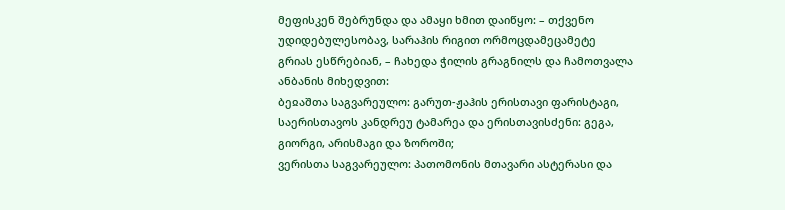მეფისკენ შებრუნდა და ამაყი ხმით დაიწყო: – თქვენო უდიდებულესობავ, სარაჰის რიგით ორმოცდამეცამეტე გრიას ესწრებიან, – ჩახედა ჭილის გრაგნილს და ჩამოთვალა ანბანის მიხედვით:
ბეჲაშთა საგვარეულო: გარუთ-ჟაჰის ერისთავი ფარისტაგი, საერისთავოს კანდრეუ ტამარეა და ერისთავისძენი: გეგა, გიორგი, არისმაგი და ზოროში;
ვერისთა საგვარეულო: პათომონის მთავარი ასტერასი და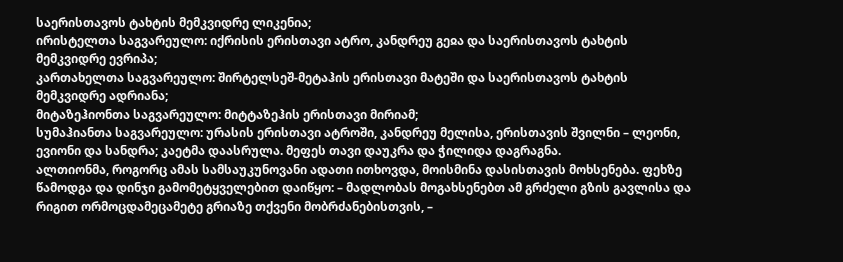საერისთავოს ტახტის მემკვიდრე ლიკენია;
ირისტელთა საგვარეულო: იქრისის ერისთავი ატრო, კანდრეუ გეჲა და საერისთავოს ტახტის მემკვიდრე ევრიპა;
კართახელთა საგვარეულო: შირტელსეშ-მეტაჰის ერისთავი მატეში და საერისთავოს ტახტის მემკვიდრე ადრიანა;
მიტაზეჰიონთა საგვარეულო: მიტტაზეჰის ერისთავი მირიამ;
სუმაჰიანთა საგვარეულო: ურასის ერისთავი ატროში, კანდრეუ მელისა, ერისთავის შვილნი – ლეონი, ევიონი და სანდრა; კაეტმა დაასრულა. მეფეს თავი დაუკრა და ჭილიდა დაგრაგნა.
ალთიონმა, როგორც ამას სამსაუკუნოვანი ადათი ითხოვდა, მოისმინა დასისთავის მოხსენება. ფეხზე წამოდგა და დინჯი გამომეტყველებით დაიწყო: – მადლობას მოგახსენებთ ამ გრძელი გზის გავლისა და რიგით ორმოცდამეცამეტე გრიაზე თქვენი მობრძანებისთვის, –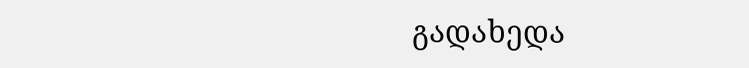გადახედა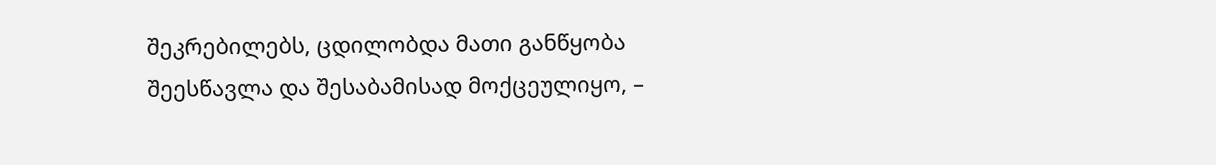შეკრებილებს, ცდილობდა მათი განწყობა შეესწავლა და შესაბამისად მოქცეულიყო, –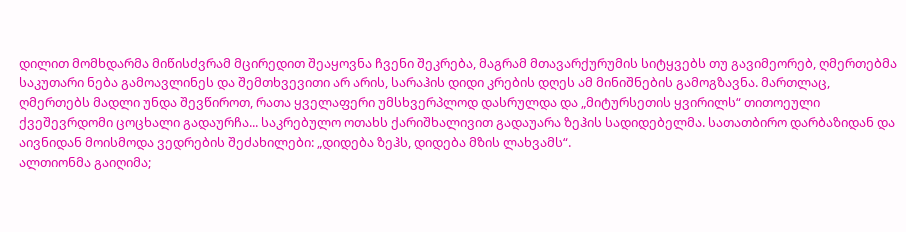დილით მომხდარმა მიწისძვრამ მცირედით შეაყოვნა ჩვენი შეკრება, მაგრამ მთავარქურუმის სიტყვებს თუ გავიმეორებ, ღმერთებმა საკუთარი ნება გამოავლინეს და შემთხვევითი არ არის, სარაჰის დიდი კრების დღეს ამ მინიშნების გამოგზავნა. მართლაც, ღმერთებს მადლი უნდა შევწიროთ, რათა ყველაფერი უმსხვერპლოდ დასრულდა და „მიტურსეთის ყვირილს“ თითოეული ქვეშევრდომი ცოცხალი გადაურჩა... საკრებულო ოთახს ქარიშხალივით გადაუარა ზეჰის სადიდებელმა. სათათბირო დარბაზიდან და აივნიდან მოისმოდა ვედრების შეძახილები: „დიდება ზეჰს, დიდება მზის ლახვამს“.
ალთიონმა გაიღიმა;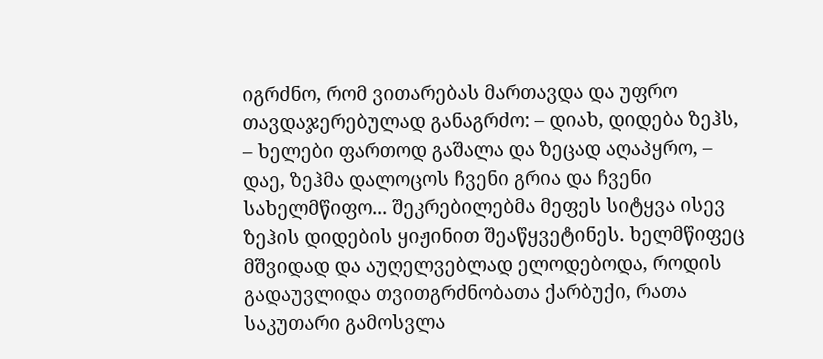იგრძნო, რომ ვითარებას მართავდა და უფრო თავდაჯერებულად განაგრძო: – დიახ, დიდება ზეჰს, – ხელები ფართოდ გაშალა და ზეცად აღაპყრო, – დაე, ზეჰმა დალოცოს ჩვენი გრია და ჩვენი სახელმწიფო... შეკრებილებმა მეფეს სიტყვა ისევ ზეჰის დიდების ყიჟინით შეაწყვეტინეს. ხელმწიფეც მშვიდად და აუღელვებლად ელოდებოდა, როდის გადაუვლიდა თვითგრძნობათა ქარბუქი, რათა საკუთარი გამოსვლა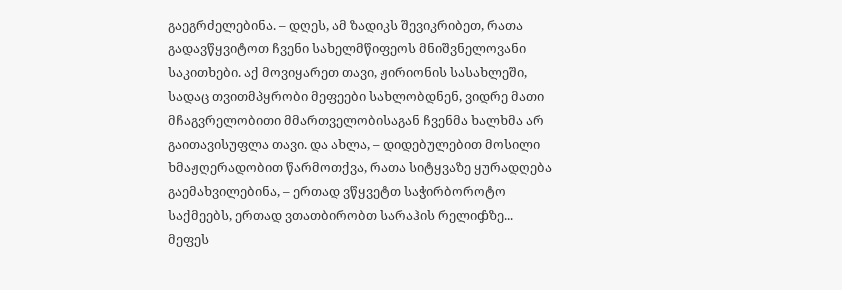გაეგრძელებინა. – დღეს, ამ ზადიკს შევიკრიბეთ, რათა გადავწყვიტოთ ჩვენი სახელმწიფეოს მნიშვნელოვანი საკითხები. აქ მოვიყარეთ თავი, ჟირიონის სასახლეში, სადაც თვითმპყრობი მეფეები სახლობდნენ, ვიდრე მათი მჩაგვრელობითი მმართველობისაგან ჩვენმა ხალხმა არ გაითავისუფლა თავი. და ახლა, – დიდებულებით მოსილი ხმაჟღერადობით წარმოთქვა, რათა სიტყვაზე ყურადღება გაემახვილებინა, – ერთად ვწყვეტთ საჭირბოროტო საქმეებს, ერთად ვთათბირობთ სარაჰის რელიჶზე...
მეფეს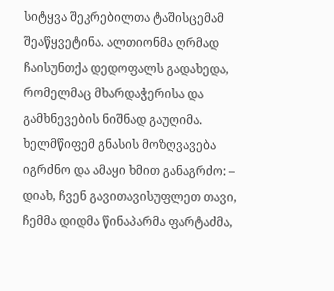სიტყვა შეკრებილთა ტაშისცემამ შეაწყვეტინა. ალთიონმა ღრმად ჩაისუნთქა დედოფალს გადახედა, რომელმაც მხარდაჭერისა და გამხნევების ნიშნად გაუღიმა. ხელმწიფემ გნასის მოზღვავება იგრძნო და ამაყი ხმით განაგრძო: – დიახ, ჩვენ გავითავისუფლეთ თავი, ჩემმა დიდმა წინაპარმა ფარტაძმა,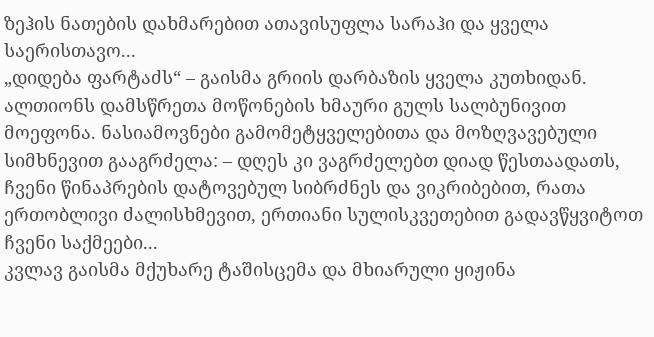ზეჰის ნათების დახმარებით ათავისუფლა სარაჰი და ყველა საერისთავო...
„დიდება ფარტაძს“ – გაისმა გრიის დარბაზის ყველა კუთხიდან.
ალთიონს დამსწრეთა მოწონების ხმაური გულს სალბუნივით მოეფონა. ნასიამოვნები გამომეტყველებითა და მოზღვავებული სიმხნევით გააგრძელა: – დღეს კი ვაგრძელებთ დიად წესთაადათს, ჩვენი წინაპრების დატოვებულ სიბრძნეს და ვიკრიბებით, რათა ერთობლივი ძალისხმევით, ერთიანი სულისკვეთებით გადავწყვიტოთ ჩვენი საქმეები...
კვლავ გაისმა მქუხარე ტაშისცემა და მხიარული ყიჟინა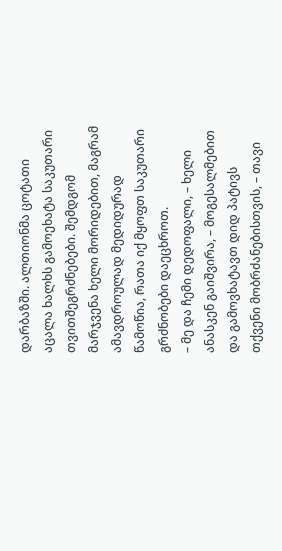დარბაზში. ალთიონმა ცოტათი აცალა ხალხს გამოეხატა საკუთარი თვითშეგრძნებები. შემდგომ მარჯვენა ხელი მორიდებით, მაგრამ ამავდროულად მედიდურად წამოწია, რათა იქ მყოფთ საკუთარი გრძნობები დაეცხროთ.
– მე და ჩემი დედოფალი, – ხელი ანასკენ გაიშვირა, – მოგესალმებით და გამოვხატავთ დიდ პატივს თქვენი მობრძანებისთვის, – თავი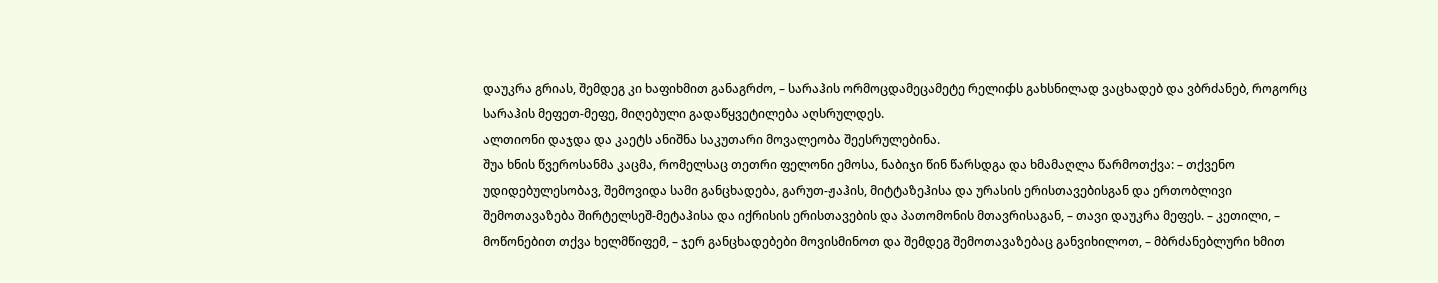დაუკრა გრიას, შემდეგ კი ხაფიხმით განაგრძო, – სარაჰის ორმოცდამეცამეტე რელიჶს გახსნილად ვაცხადებ და ვბრძანებ, როგორც სარაჰის მეფეთ-მეფე, მიღებული გადაწყვეტილება აღსრულდეს.
ალთიონი დაჯდა და კაეტს ანიშნა საკუთარი მოვალეობა შეესრულებინა.
შუა ხნის წვეროსანმა კაცმა, რომელსაც თეთრი ფელონი ემოსა, ნაბიჯი წინ წარსდგა და ხმამაღლა წარმოთქვა: – თქვენო უდიდებულესობავ, შემოვიდა სამი განცხადება, გარუთ-ჟაჰის, მიტტაზეჰისა და ურასის ერისთავებისგან და ერთობლივი შემოთავაზება შირტელსეშ-მეტაჰისა და იქრისის ერისთავების და პათომონის მთავრისაგან, – თავი დაუკრა მეფეს. – კეთილი, – მოწონებით თქვა ხელმწიფემ, – ჯერ განცხადებები მოვისმინოთ და შემდეგ შემოთავაზებაც განვიხილოთ, – მბრძანებლური ხმით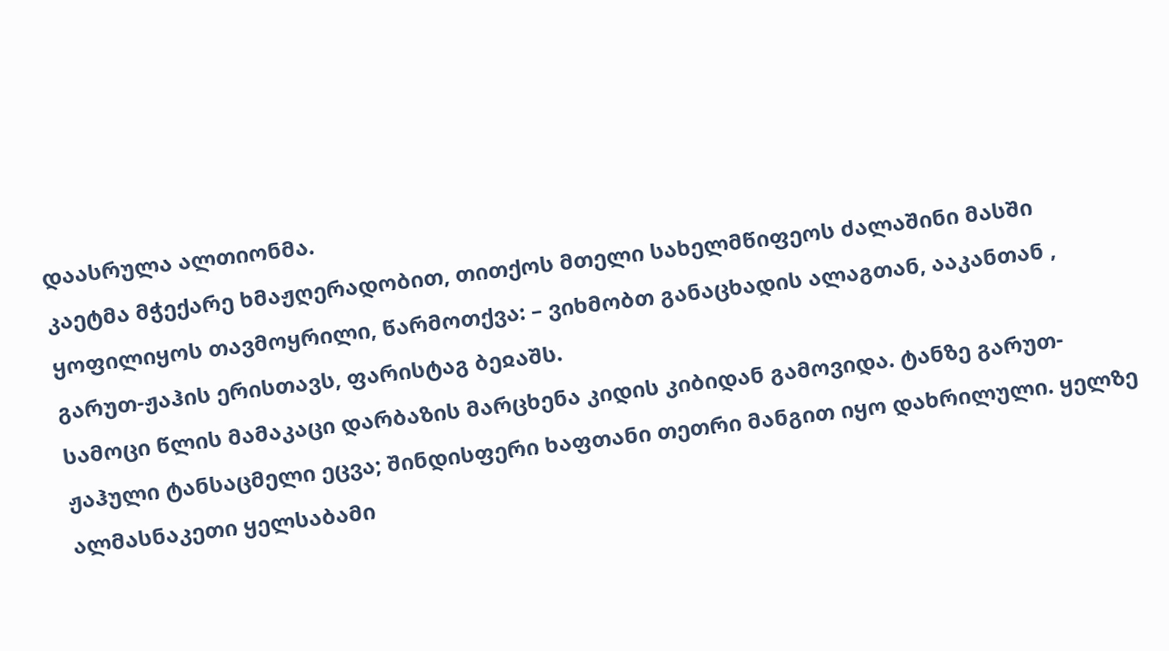დაასრულა ალთიონმა.
კაეტმა მჭექარე ხმაჟღერადობით, თითქოს მთელი სახელმწიფეოს ძალაშინი მასში ყოფილიყოს თავმოყრილი, წარმოთქვა: – ვიხმობთ განაცხადის ალაგთან, ააკანთან , გარუთ-ჟაჰის ერისთავს, ფარისტაგ ბეჲაშს.
სამოცი წლის მამაკაცი დარბაზის მარცხენა კიდის კიბიდან გამოვიდა. ტანზე გარუთ-ჟაჰული ტანსაცმელი ეცვა; შინდისფერი ხაფთანი თეთრი მანგით იყო დახრილული. ყელზე ალმასნაკეთი ყელსაბამი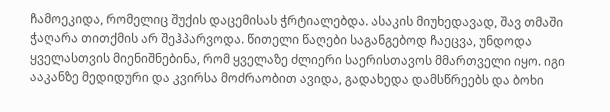ჩამოეკიდა, რომელიც შუქის დაცემისას ჭრტიალებდა. ასაკის მიუხედავად, შავ თმაში ჭაღარა თითქმის არ შეჰპარვოდა. წითელი წაღები საგანგებოდ ჩაეცვა, უნდოდა ყველასთვის მიენიშნებინა, რომ ყველაზე ძლიერი საერისთავოს მმართველი იყო. იგი ააკანზე მედიდური და კვირსა მოძრაობით ავიდა, გადახედა დამსწრეებს და ბოხი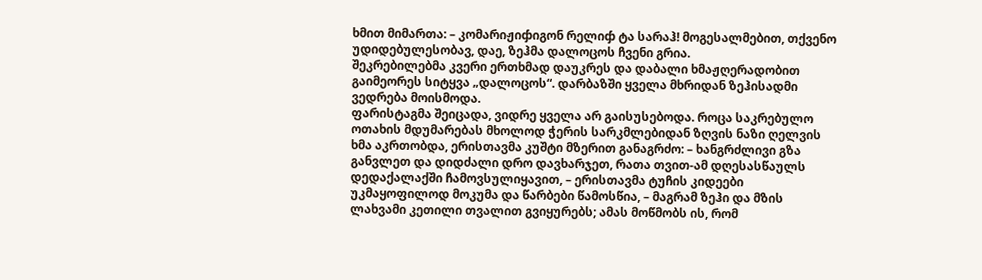ხმით მიმართა: – კომარიჟიჶიგონ რელიჶ ტა სარაჰ! მოგესალმებით, თქვენო უდიდებულესობავ, დაე, ზეჰმა დალოცოს ჩვენი გრია.
შეკრებილებმა კვერი ერთხმად დაუკრეს და დაბალი ხმაჟღერადობით გაიმეორეს სიტყვა „დალოცოს“. დარბაზში ყველა მხრიდან ზეჰისადმი ვედრება მოისმოდა.
ფარისტაგმა შეიცადა, ვიდრე ყველა არ გაისუსებოდა. როცა საკრებულო ოთახის მდუმარებას მხოლოდ ჭერის სარკმლებიდან ზღვის ნაზი ღელვის ხმა აკრთობდა, ერისთავმა კუშტი მზერით განაგრძო: – ხანგრძლივი გზა განვლეთ და დიდძალი დრო დავხარჯეთ, რათა თვით-ამ დღესასწაულს დედაქალაქში ჩამოვსულიყავით, – ერისთავმა ტუჩის კიდეები უკმაყოფილოდ მოკუმა და წარბები წამოსწია, – მაგრამ ზეჰი და მზის ლახვამი კეთილი თვალით გვიყურებს; ამას მოწმობს ის, რომ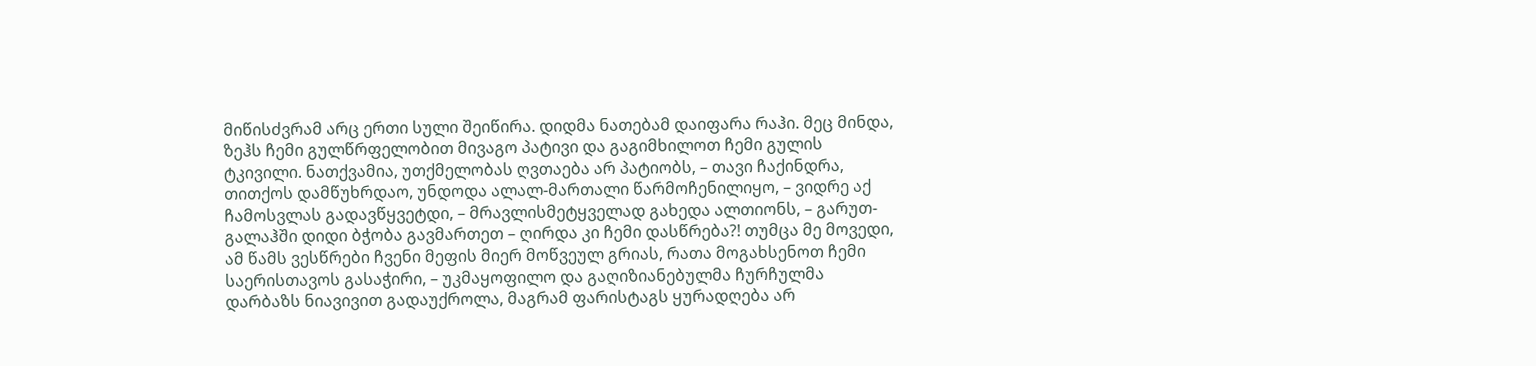მიწისძვრამ არც ერთი სული შეიწირა. დიდმა ნათებამ დაიფარა რაჰი. მეც მინდა, ზეჰს ჩემი გულწრფელობით მივაგო პატივი და გაგიმხილოთ ჩემი გულის ტკივილი. ნათქვამია, უთქმელობას ღვთაება არ პატიობს, – თავი ჩაქინდრა, თითქოს დამწუხრდაო, უნდოდა ალალ-მართალი წარმოჩენილიყო, – ვიდრე აქ ჩამოსვლას გადავწყვეტდი, – მრავლისმეტყველად გახედა ალთიონს, – გარუთ-გალაჰში დიდი ბჭობა გავმართეთ – ღირდა კი ჩემი დასწრება?! თუმცა მე მოვედი, ამ წამს ვესწრები ჩვენი მეფის მიერ მოწვეულ გრიას, რათა მოგახსენოთ ჩემი საერისთავოს გასაჭირი, – უკმაყოფილო და გაღიზიანებულმა ჩურჩულმა დარბაზს ნიავივით გადაუქროლა, მაგრამ ფარისტაგს ყურადღება არ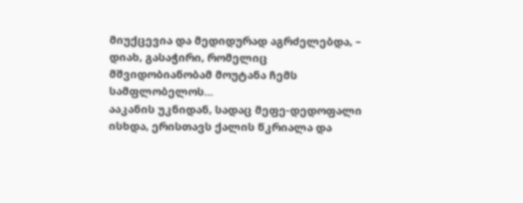მიუქცევია და მედიდურად აგრძელებდა, – დიახ, გასაჭირი, რომელიც მშვიდობიანობამ მოუტანა ჩემს სამფლობელოს...
ააკანის უკნიდან, სადაც მეფე-დედოფალი ისხდა, ერისთავს ქალის წკრიალა და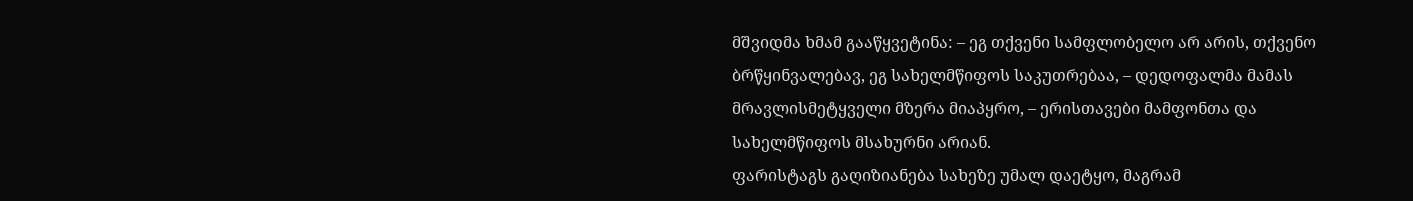მშვიდმა ხმამ გააწყვეტინა: – ეგ თქვენი სამფლობელო არ არის, თქვენო ბრწყინვალებავ, ეგ სახელმწიფოს საკუთრებაა, – დედოფალმა მამას მრავლისმეტყველი მზერა მიაპყრო, – ერისთავები მამფონთა და სახელმწიფოს მსახურნი არიან.
ფარისტაგს გაღიზიანება სახეზე უმალ დაეტყო, მაგრამ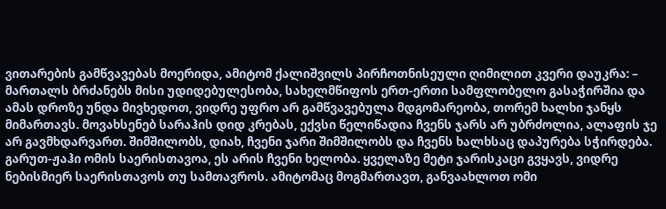ვითარების გამწვავებას მოერიდა, ამიტომ ქალიშვილს პირჩოთნისეული ღიმილით კვერი დაუკრა: – მართალს ბრძანებს მისი უდიდებულესობა, სახელმწიფოს ერთ-ერთი სამფლობელო გასაჭირშია და ამას დროზე უნდა მივხედოთ, ვიდრე უფრო არ გამწვავებულა მდგომარეობა, თორემ ხალხი ჯანყს მიმართავს. მოვახსენებ სარაჰის დიდ კრებას, ექვსი წელიწადია ჩვენს ჯარს არ უბრძოლია, ალაფის ჯე არ გავმხდარვართ. შიმშილობს, დიახ, ჩვენი ჯარი შიმშილობს და ჩვენს ხალხსაც დაპურება სჭირდება. გარუთ-ჟაჰი ომის საერისთავოა, ეს არის ჩვენი ხელობა. ყველაზე მეტი ჯარისკაცი გვყავს, ვიდრე ნებისმიერ საერისთავოს თუ სამთავროს. ამიტომაც მოგმართავთ, განვაახლოთ ომი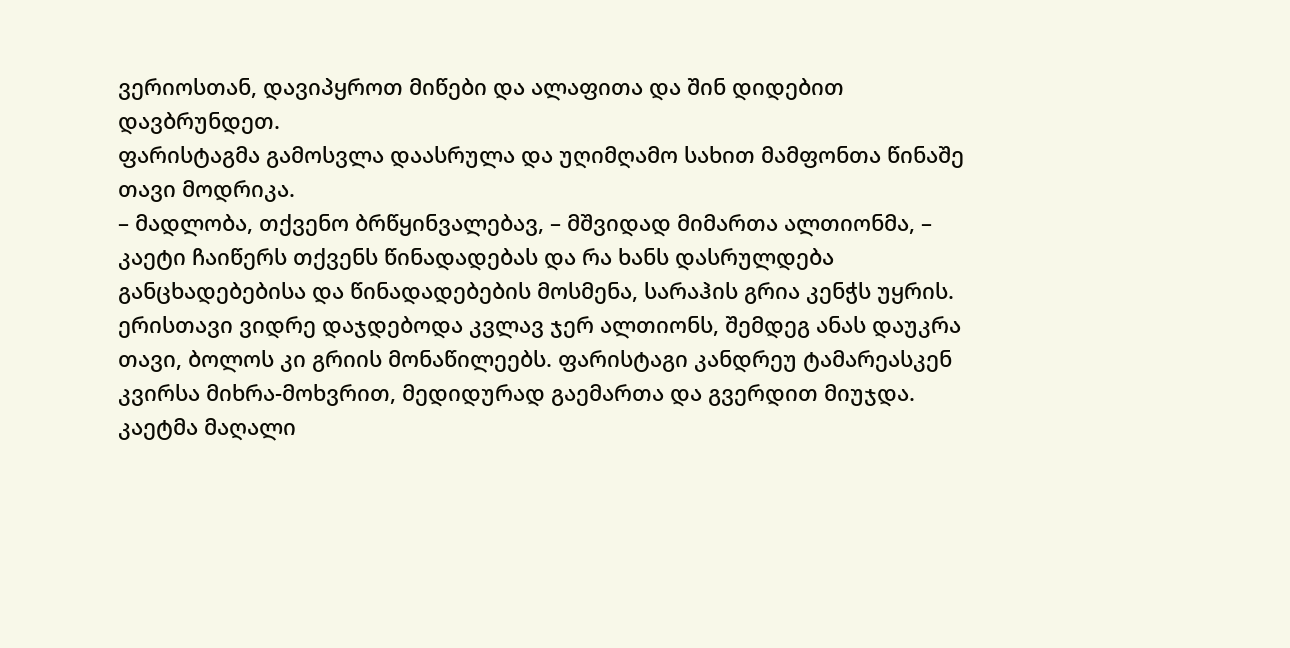ვერიოსთან, დავიპყროთ მიწები და ალაფითა და შინ დიდებით დავბრუნდეთ.
ფარისტაგმა გამოსვლა დაასრულა და უღიმღამო სახით მამფონთა წინაშე თავი მოდრიკა.
– მადლობა, თქვენო ბრწყინვალებავ, – მშვიდად მიმართა ალთიონმა, – კაეტი ჩაიწერს თქვენს წინადადებას და რა ხანს დასრულდება განცხადებებისა და წინადადებების მოსმენა, სარაჰის გრია კენჭს უყრის.
ერისთავი ვიდრე დაჯდებოდა კვლავ ჯერ ალთიონს, შემდეგ ანას დაუკრა თავი, ბოლოს კი გრიის მონაწილეებს. ფარისტაგი კანდრეუ ტამარეასკენ კვირსა მიხრა-მოხვრით, მედიდურად გაემართა და გვერდით მიუჯდა.
კაეტმა მაღალი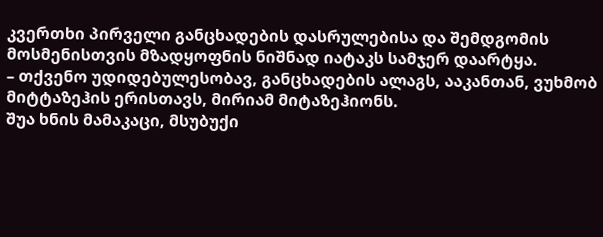კვერთხი პირველი განცხადების დასრულებისა და შემდგომის მოსმენისთვის მზადყოფნის ნიშნად იატაკს სამჯერ დაარტყა.
– თქვენო უდიდებულესობავ, განცხადების ალაგს, ააკანთან, ვუხმობ მიტტაზეჰის ერისთავს, მირიამ მიტაზეჰიონს.
შუა ხნის მამაკაცი, მსუბუქი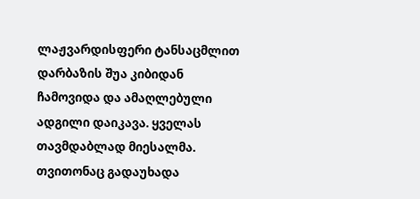ლაჟვარდისფერი ტანსაცმლით დარბაზის შუა კიბიდან ჩამოვიდა და ამაღლებული ადგილი დაიკავა. ყველას თავმდაბლად მიესალმა. თვითონაც გადაუხადა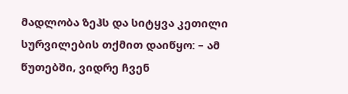მადლობა ზეჰს და სიტყვა კეთილი სურვილების თქმით დაიწყო: – ამ წუთებში, ვიდრე ჩვენ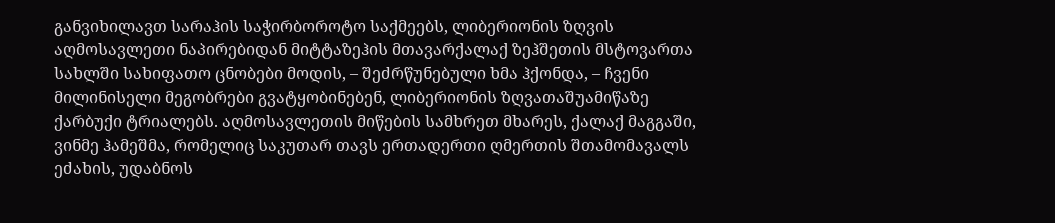განვიხილავთ სარაჰის საჭირბოროტო საქმეებს, ლიბერიონის ზღვის აღმოსავლეთი ნაპირებიდან მიტტაზეჰის მთავარქალაქ ზეჰშეთის მსტოვართა სახლში სახიფათო ცნობები მოდის, – შეძრწუნებული ხმა ჰქონდა, – ჩვენი მილინისელი მეგობრები გვატყობინებენ, ლიბერიონის ზღვათაშუამიწაზე ქარბუქი ტრიალებს. აღმოსავლეთის მიწების სამხრეთ მხარეს, ქალაქ მაგგაში, ვინმე ჰამეშმა, რომელიც საკუთარ თავს ერთადერთი ღმერთის შთამომავალს ეძახის, უდაბნოს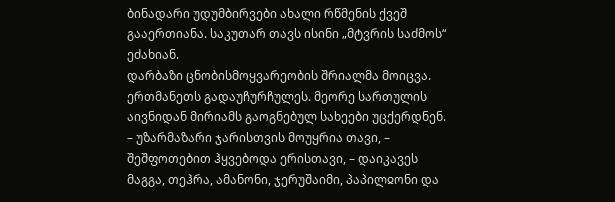ბინადარი უდუმბირვები ახალი რწმენის ქვეშ გააერთიანა. საკუთარ თავს ისინი „მტვრის საძმოს“ ეძახიან.
დარბაზი ცნობისმოყვარეობის შრიალმა მოიცვა. ერთმანეთს გადაუჩურჩულეს. მეორე სართულის აივნიდან მირიამს გაოგნებულ სახეები უცქერდნენ.
– უზარმაზარი ჯარისთვის მოუყრია თავი, – შეშფოთებით ჰყვებოდა ერისთავი, – დაიკავეს მაგგა, თეჰრა, ამანონი, ჯერუშაიმი, პაპილჲონი და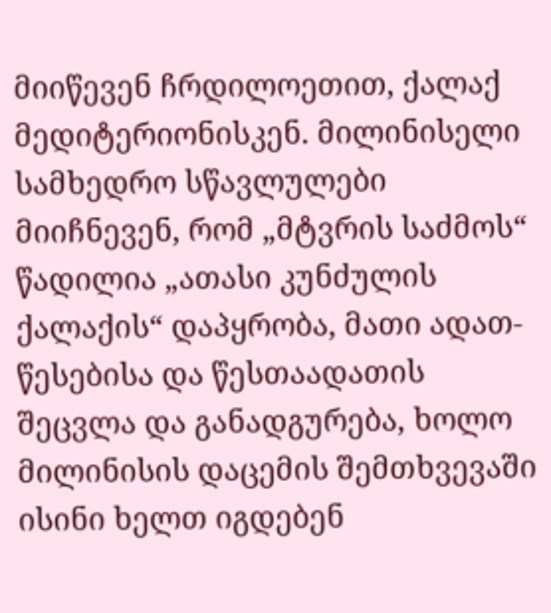მიიწევენ ჩრდილოეთით, ქალაქ მედიტერიონისკენ. მილინისელი სამხედრო სწავლულები მიიჩნევენ, რომ „მტვრის საძმოს“ წადილია „ათასი კუნძულის ქალაქის“ დაპყრობა, მათი ადათ-წესებისა და წესთაადათის შეცვლა და განადგურება, ხოლო მილინისის დაცემის შემთხვევაში ისინი ხელთ იგდებენ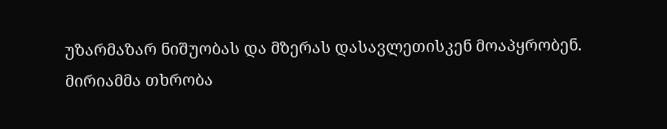უზარმაზარ ნიშუობას და მზერას დასავლეთისკენ მოაპყრობენ.
მირიამმა თხრობა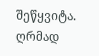შეწყვიტა. ღრმად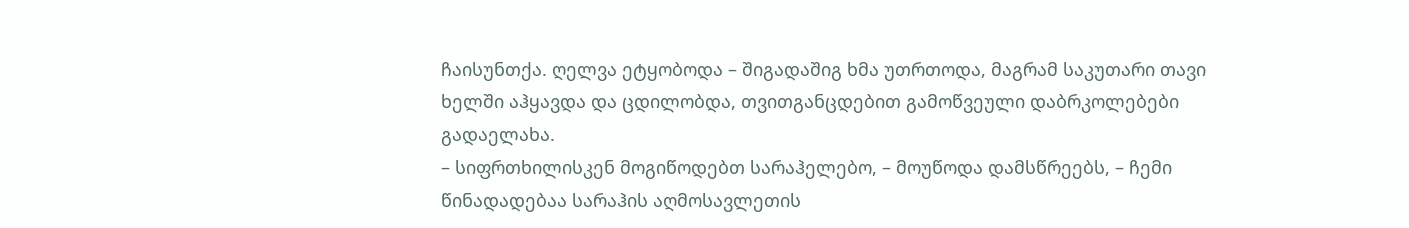ჩაისუნთქა. ღელვა ეტყობოდა – შიგადაშიგ ხმა უთრთოდა, მაგრამ საკუთარი თავი ხელში აჰყავდა და ცდილობდა, თვითგანცდებით გამოწვეული დაბრკოლებები გადაელახა.
– სიფრთხილისკენ მოგიწოდებთ სარაჰელებო, – მოუწოდა დამსწრეებს, – ჩემი წინადადებაა სარაჰის აღმოსავლეთის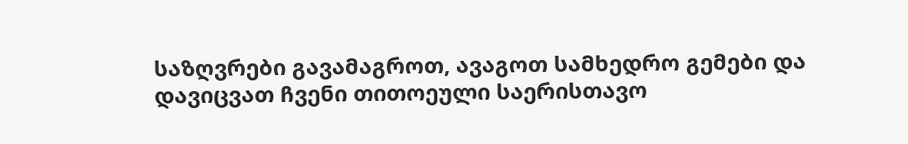საზღვრები გავამაგროთ, ავაგოთ სამხედრო გემები და დავიცვათ ჩვენი თითოეული საერისთავო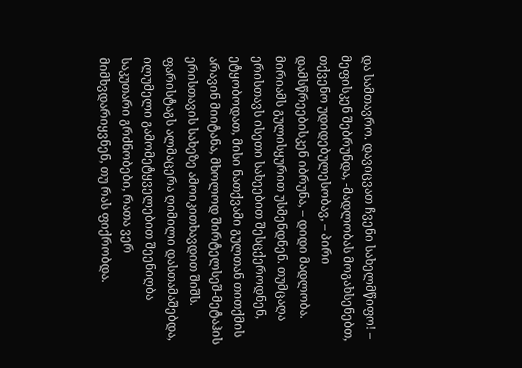და სამთავრო. დავიცვათ ჩვენი სახელმწიფო! – მეფისკენ შებრუნდა, -მადლობას მოგახსენებთ, თქვენო უდიდებულესობავ, – პირი დამსწრეებისკენ იბრუნა, – დიდი მადლობა.
მირიამს გულისყურით უსმენდნენ. თუმცაღა ერისთავს ისეთი სახეებით შესცქეროდნენ, ეტყობოდათ, მისი ნათქვამი გულთან თითქმის არავინ მიიტანა, მხოლოდ შირტელსეშ-მეტაჰის ერისთავის სახეზე ამოიკითხავდით შიშს. ფარისტაგს ალმაცერა ღიმილი დასთამაშებდა, ილუმელი გამომეტყველებით შეენიღბა საკუთარი გრძნობები, რათა ვერ მიმხვდარიყვნენ, თუ რას ფიქრობდა.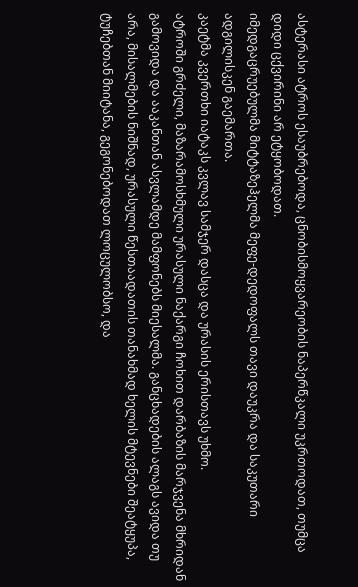ასტერასი ატროს ესაუბრებოდა, ცნობისმოყვარეობის ნაპერწკალი უკრთოდათ, თუმცა დიდი ცქვირინი არ ეტყობოდათ.
იმედგაცრუებულმა მიტტაზეჰელმა მეფე-დედოფალს თავი დაუკრა და საკუთარი ადგილისკენ გაემართა.
კაეტმა კვერთხი იატაკს კვლავ სამჯერ დასცა და ურასის ერისთავს უხმო.
ატროში გრძელი, მაზარამოსხმული ურასული ნაქარგი ჩოხით დარბაზის მარჯვენა მხრიდან გამოვიდა და ააკანთან ასვლამდე მამფონებს მიესალმა. განცხადების ალაგს ავიდა თუ არა, მისალმების ნიშნად, ურასული წესთაადათის თანახმად ხელის მტევნები შეატყუპა, ტუჩებთან მიიტანა, გეგონებოდათ ლოცულობსო, და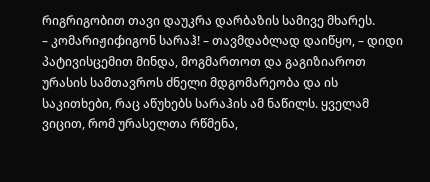რიგრიგობით თავი დაუკრა დარბაზის სამივე მხარეს.
– კომარიჟიჶიგონ სარაჰ! – თავმდაბლად დაიწყო, – დიდი პატივისცემით მინდა, მოგმართოთ და გაგიზიაროთ ურასის სამთავროს ძნელი მდგომარეობა და ის საკითხები, რაც აწუხებს სარაჰის ამ ნაწილს. ყველამ ვიცით, რომ ურასელთა რწმენა,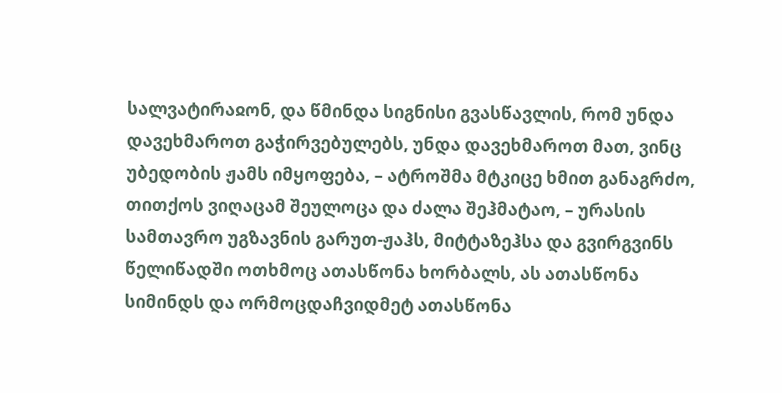სალვატირაჲონ, და წმინდა სიგნისი გვასწავლის, რომ უნდა დავეხმაროთ გაჭირვებულებს, უნდა დავეხმაროთ მათ, ვინც უბედობის ჟამს იმყოფება, – ატროშმა მტკიცე ხმით განაგრძო, თითქოს ვიღაცამ შეულოცა და ძალა შეჰმატაო, – ურასის სამთავრო უგზავნის გარუთ-ჟაჰს, მიტტაზეჰსა და გვირგვინს წელიწადში ოთხმოც ათასწონა ხორბალს, ას ათასწონა სიმინდს და ორმოცდაჩვიდმეტ ათასწონა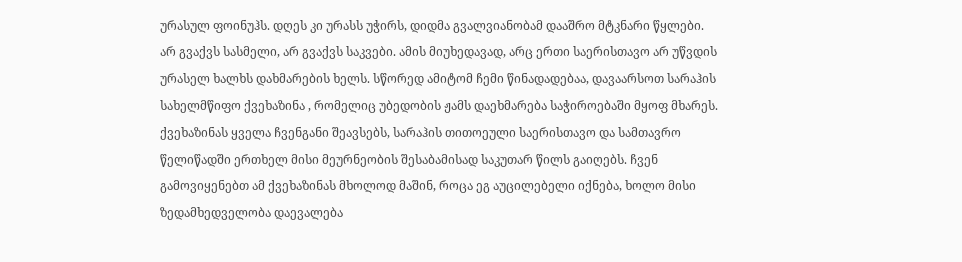ურასულ ფოინუჰს. დღეს კი ურასს უჭირს, დიდმა გვალვიანობამ დააშრო მტკნარი წყლები. არ გვაქვს სასმელი, არ გვაქვს საკვები. ამის მიუხედავად, არც ერთი საერისთავო არ უწვდის ურასელ ხალხს დახმარების ხელს. სწორედ ამიტომ ჩემი წინადადებაა, დავაარსოთ სარაჰის სახელმწიფო ქვეხაზინა , რომელიც უბედობის ჟამს დაეხმარება საჭიროებაში მყოფ მხარეს. ქვეხაზინას ყველა ჩვენგანი შეავსებს, სარაჰის თითოეული საერისთავო და სამთავრო წელიწადში ერთხელ მისი მეურნეობის შესაბამისად საკუთარ წილს გაიღებს. ჩვენ გამოვიყენებთ ამ ქვეხაზინას მხოლოდ მაშინ, როცა ეგ აუცილებელი იქნება, ხოლო მისი ზედამხედველობა დაევალება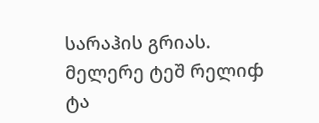სარაჰის გრიას. მელერე ტეშ რელიჶ ტა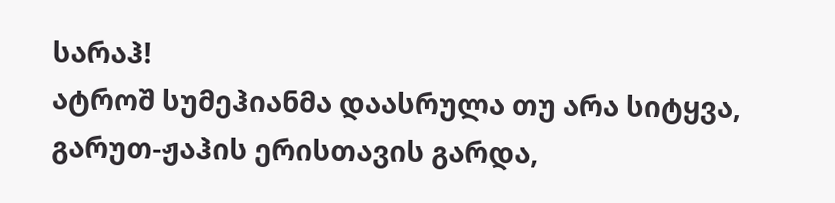სარაჰ!
ატროშ სუმეჰიანმა დაასრულა თუ არა სიტყვა, გარუთ-ჟაჰის ერისთავის გარდა,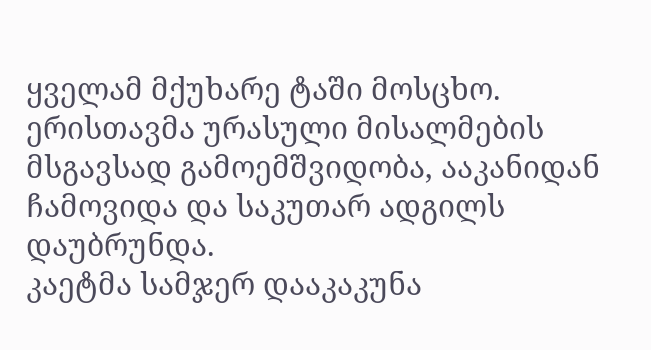ყველამ მქუხარე ტაში მოსცხო. ერისთავმა ურასული მისალმების მსგავსად გამოემშვიდობა, ააკანიდან ჩამოვიდა და საკუთარ ადგილს დაუბრუნდა.
კაეტმა სამჯერ დააკაკუნა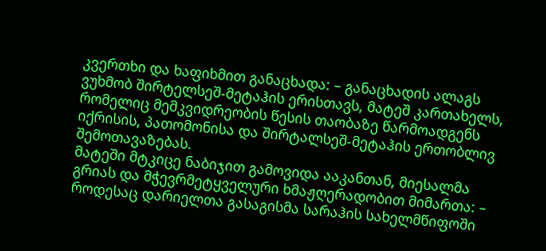კვერთხი და ხაფიხმით განაცხადა: – განაცხადის ალაგს ვუხმობ შირტელსეშ-მეტაჰის ერისთავს, მატეშ კართახელს, რომელიც მემკვიდრეობის წესის თაობაზე წარმოადგენს იქრისის, პათომონისა და შირტალსეშ-მეტაჰის ერთობლივ შემოთავაზებას.
მატეში მტკიცე ნაბიჯით გამოვიდა ააკანთან, მიესალმა გრიას და მჭევრმეტყველური ხმაჟღერადობით მიმართა: – როდესაც დარიელთა გასაგისმა სარაჰის სახელმწიფოში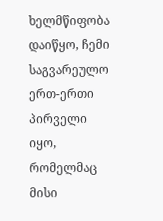ხელმწიფობა დაიწყო, ჩემი საგვარეულო ერთ-ერთი პირველი იყო, რომელმაც მისი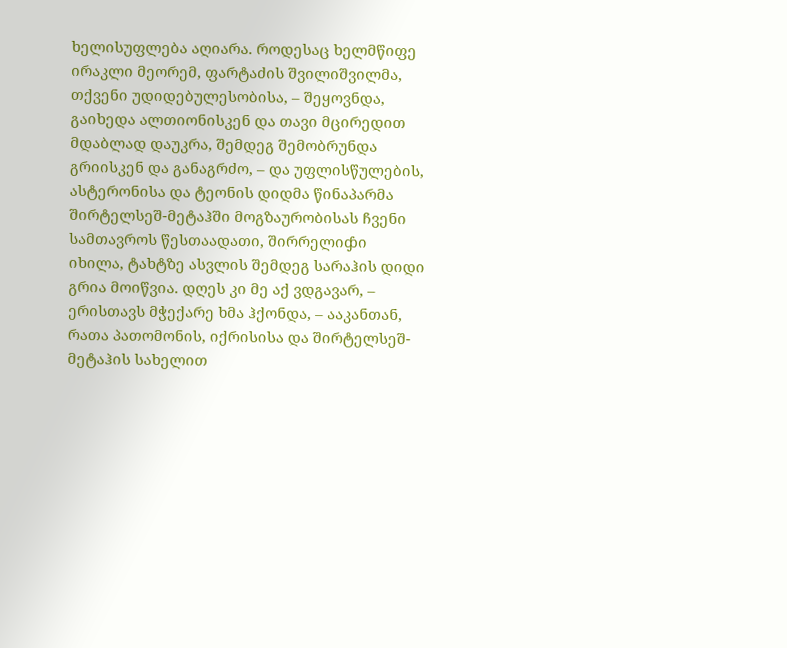ხელისუფლება აღიარა. როდესაც ხელმწიფე ირაკლი მეორემ, ფარტაძის შვილიშვილმა, თქვენი უდიდებულესობისა, – შეყოვნდა, გაიხედა ალთიონისკენ და თავი მცირედით მდაბლად დაუკრა, შემდეგ შემობრუნდა გრიისკენ და განაგრძო, – და უფლისწულების, ასტერონისა და ტეონის დიდმა წინაპარმა შირტელსეშ-მეტაჰში მოგზაურობისას ჩვენი სამთავროს წესთაადათი, შირრელიჶი იხილა, ტახტზე ასვლის შემდეგ სარაჰის დიდი გრია მოიწვია. დღეს კი მე აქ ვდგავარ, – ერისთავს მჭექარე ხმა ჰქონდა, – ააკანთან, რათა პათომონის, იქრისისა და შირტელსეშ-მეტაჰის სახელით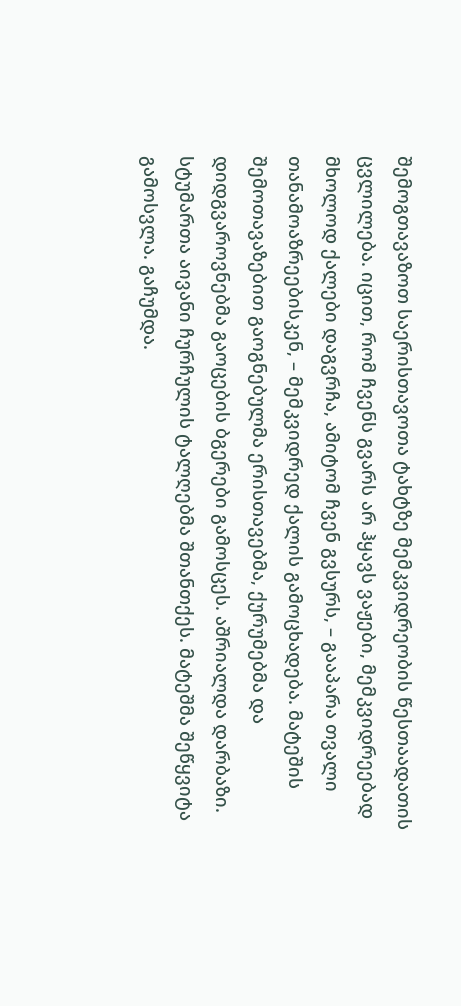შემოგთავაზოთ საერისთავოთა ტახტზე მემკვიდრეობის წესთაადათის ცვლილება. იცით, რომ ჩვენს გვარს არ ჰყავს ვაჟები, მემკვიდრეებად მხოლოდ ქალები დაგვრჩა, ამიტომ ჩვენ გვსურს, – გააპარა თვალი თანამოაზრეებისკენ, – მემკვიდრედ ქალის გამოცხადება. მატეშის შემოთავაზებით გაოგნებულმა ერისთავებმა, ქურუმებმა და დიდგვაროვნებმა გაოცების ბგერები გამოსცეს. აშრიალდა დარბაზი. სტუმართა აივანი ჩურჩულის ტალღებმა შთანთქეს. მატეშმა შეწყვიტა გამოსვლა. გაჩუმდა.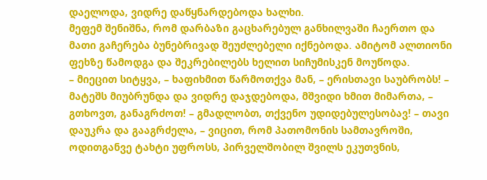დაელოდა, ვიდრე დაწყნარდებოდა ხალხი.
მეფემ შენიშნა, რომ დარბაზი გაცხარებულ განხილვაში ჩაერთო და მათი გაჩერება ბუნებრივად შეუძლებელი იქნებოდა. ამიტომ ალთიონი ფეხზე წამოდგა და შეკრებილებს ხელით სიჩუმისკენ მოუწოდა.
– მიეცით სიტყვა, – ხაფიხმით წარმოთქვა მან, – ერისთავი საუბრობს! – მატეშს მიუბრუნდა და ვიდრე დაჯდებოდა, მშვიდი ხმით მიმართა, – გთხოვთ, განაგრძოთ! – გმადლობთ, თქვენო უდიდებულესობავ! – თავი დაუკრა და გააგრძელა, – ვიცით, რომ პათომონის სამთავროში, ოდითგანვე ტახტი უფროსს, პირველშობილ შვილს ეკუთვნის,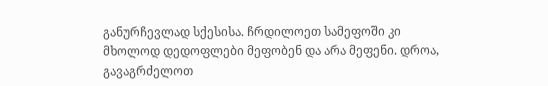განურჩევლად სქესისა. ჩრდილოეთ სამეფოში კი მხოლოდ დედოფლები მეფობენ და არა მეფენი. დროა, გავაგრძელოთ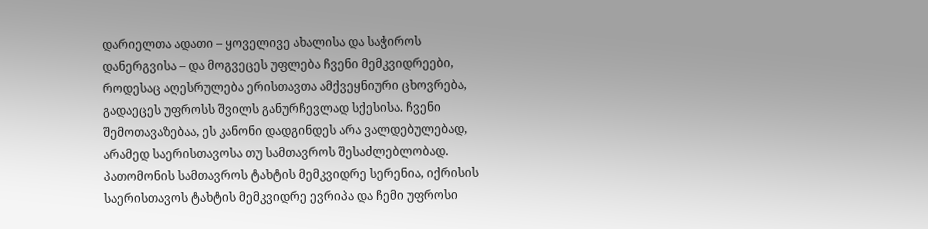დარიელთა ადათი – ყოველივე ახალისა და საჭიროს დანერგვისა – და მოგვეცეს უფლება ჩვენი მემკვიდრეები, როდესაც აღესრულება ერისთავთა ამქვეყნიური ცხოვრება, გადაეცეს უფროსს შვილს განურჩევლად სქესისა. ჩვენი შემოთავაზებაა, ეს კანონი დადგინდეს არა ვალდებულებად, არამედ საერისთავოსა თუ სამთავროს შესაძლებლობად. პათომონის სამთავროს ტახტის მემკვიდრე სერენია, იქრისის საერისთავოს ტახტის მემკვიდრე ევრიპა და ჩემი უფროსი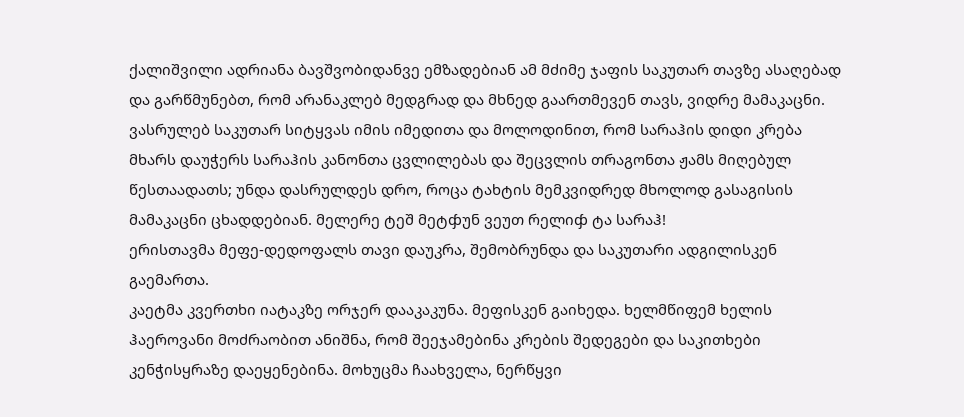ქალიშვილი ადრიანა ბავშვობიდანვე ემზადებიან ამ მძიმე ჯაფის საკუთარ თავზე ასაღებად და გარწმუნებთ, რომ არანაკლებ მედგრად და მხნედ გაართმევენ თავს, ვიდრე მამაკაცნი. ვასრულებ საკუთარ სიტყვას იმის იმედითა და მოლოდინით, რომ სარაჰის დიდი კრება მხარს დაუჭერს სარაჰის კანონთა ცვლილებას და შეცვლის თრაგონთა ჟამს მიღებულ წესთაადათს; უნდა დასრულდეს დრო, როცა ტახტის მემკვიდრედ მხოლოდ გასაგისის მამაკაცნი ცხადდებიან. მელერე ტეშ მეტჶუნ ვეუთ რელიჶ ტა სარაჰ!
ერისთავმა მეფე-დედოფალს თავი დაუკრა, შემობრუნდა და საკუთარი ადგილისკენ გაემართა.
კაეტმა კვერთხი იატაკზე ორჯერ დააკაკუნა. მეფისკენ გაიხედა. ხელმწიფემ ხელის ჰაეროვანი მოძრაობით ანიშნა, რომ შეეჯამებინა კრების შედეგები და საკითხები კენჭისყრაზე დაეყენებინა. მოხუცმა ჩაახველა, ნერწყვი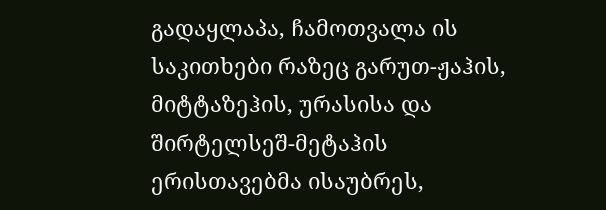გადაყლაპა, ჩამოთვალა ის საკითხები რაზეც გარუთ-ჟაჰის, მიტტაზეჰის, ურასისა და შირტელსეშ-მეტაჰის ერისთავებმა ისაუბრეს,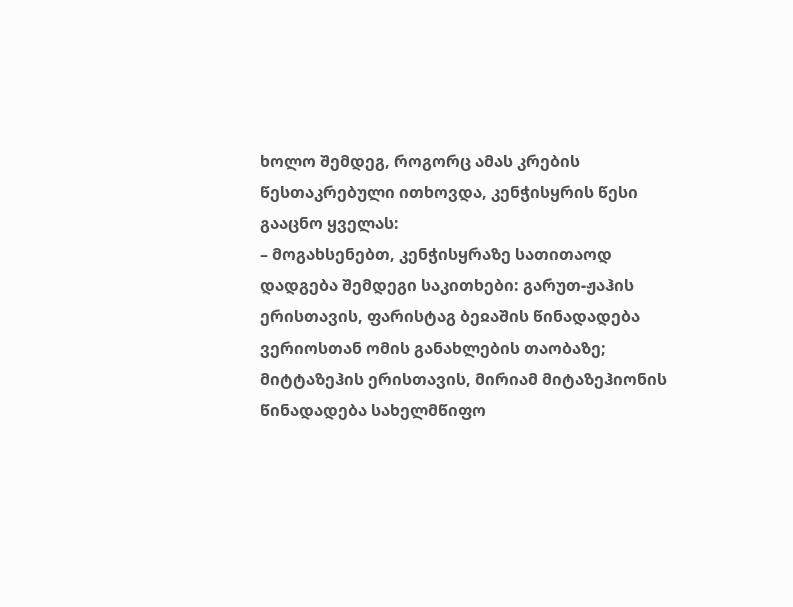ხოლო შემდეგ, როგორც ამას კრების წესთაკრებული ითხოვდა, კენჭისყრის წესი გააცნო ყველას:
– მოგახსენებთ, კენჭისყრაზე სათითაოდ დადგება შემდეგი საკითხები: გარუთ-ჟაჰის ერისთავის, ფარისტაგ ბეჲაშის წინადადება ვერიოსთან ომის განახლების თაობაზე; მიტტაზეჰის ერისთავის, მირიამ მიტაზეჰიონის წინადადება სახელმწიფო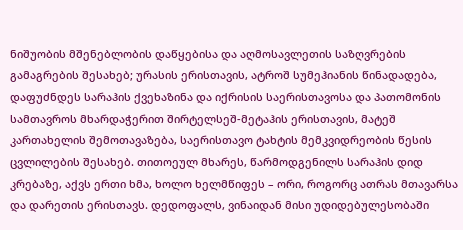ნიშუობის მშენებლობის დაწყებისა და აღმოსავლეთის საზღვრების გამაგრების შესახებ; ურასის ერისთავის, ატროშ სუმეჰიანის წინადადება, დაფუძნდეს სარაჰის ქვეხაზინა და იქრისის საერისთავოსა და პათომონის სამთავროს მხარდაჭერით შირტელსეშ-მეტაჰის ერისთავის, მატეშ კართახელის შემოთავაზება, საერისთავო ტახტის მემკვიდრეობის წესის ცვლილების შესახებ. თითოეულ მხარეს, წარმოდგენილს სარაჰის დიდ კრებაზე, აქვს ერთი ხმა, ხოლო ხელმწიფეს – ორი, როგორც ათრას მთავარსა და დარეთის ერისთავს. დედოფალს, ვინაიდან მისი უდიდებულესობაში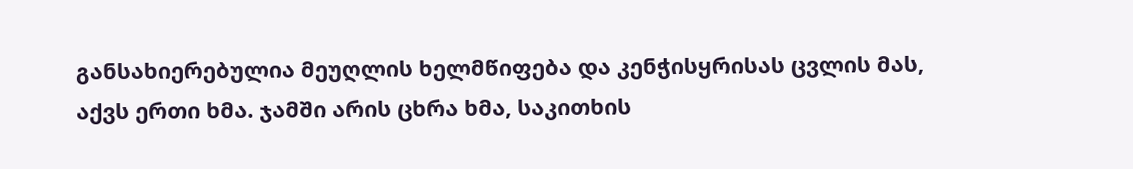განსახიერებულია მეუღლის ხელმწიფება და კენჭისყრისას ცვლის მას, აქვს ერთი ხმა. ჯამში არის ცხრა ხმა, საკითხის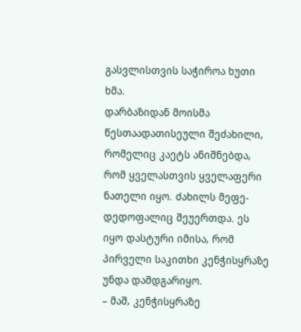გასვლისთვის საჭიროა ხუთი ხმა.
დარბაზიდან მოისმა წესთაადათისეული შეძახილი, რომელიც კაეტს ანიშნებდა, რომ ყველასთვის ყველაფერი ნათელი იყო. ძახილს მეფე-დედოფალიც შეუერთდა. ეს იყო დასტური იმისა, რომ პირველი საკითხი კენჭისყრაზე უნდა დამდგარიყო.
– მაშ, კენჭისყრაზე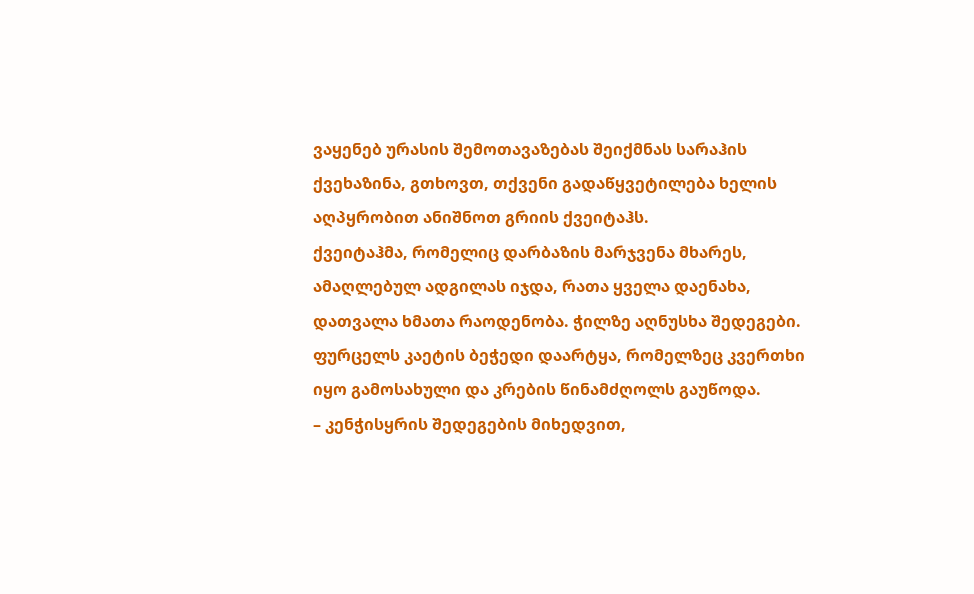ვაყენებ ურასის შემოთავაზებას შეიქმნას სარაჰის ქვეხაზინა, გთხოვთ, თქვენი გადაწყვეტილება ხელის აღპყრობით ანიშნოთ გრიის ქვეიტაჰს.
ქვეიტაჰმა, რომელიც დარბაზის მარჯვენა მხარეს, ამაღლებულ ადგილას იჯდა, რათა ყველა დაენახა, დათვალა ხმათა რაოდენობა. ჭილზე აღნუსხა შედეგები. ფურცელს კაეტის ბეჭედი დაარტყა, რომელზეც კვერთხი იყო გამოსახული და კრების წინამძღოლს გაუწოდა.
– კენჭისყრის შედეგების მიხედვით,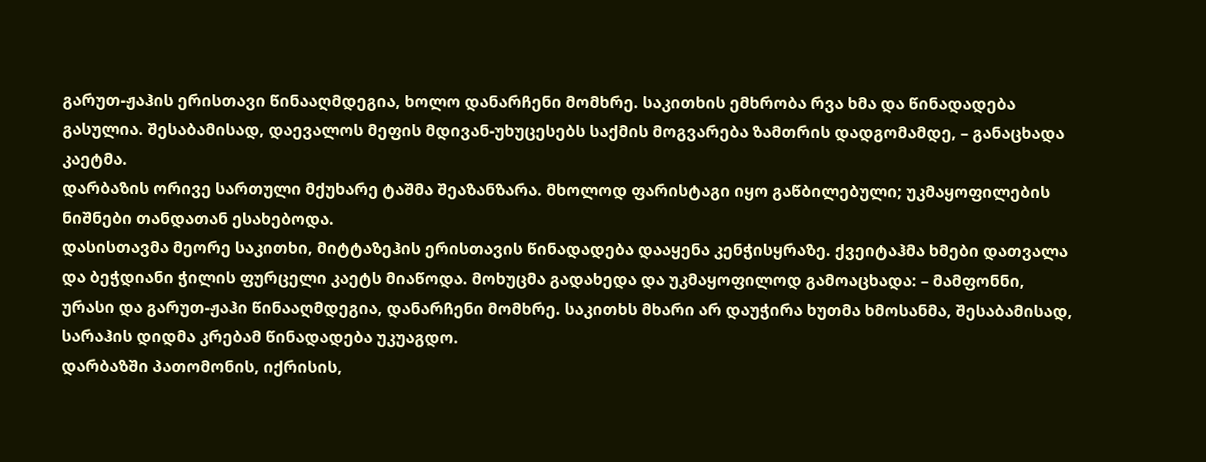გარუთ-ჟაჰის ერისთავი წინააღმდეგია, ხოლო დანარჩენი მომხრე. საკითხის ემხრობა რვა ხმა და წინადადება გასულია. შესაბამისად, დაევალოს მეფის მდივან-უხუცესებს საქმის მოგვარება ზამთრის დადგომამდე, – განაცხადა კაეტმა.
დარბაზის ორივე სართული მქუხარე ტაშმა შეაზანზარა. მხოლოდ ფარისტაგი იყო გაწბილებული; უკმაყოფილების ნიშნები თანდათან ესახებოდა.
დასისთავმა მეორე საკითხი, მიტტაზეჰის ერისთავის წინადადება დააყენა კენჭისყრაზე. ქვეიტაჰმა ხმები დათვალა და ბეჭდიანი ჭილის ფურცელი კაეტს მიაწოდა. მოხუცმა გადახედა და უკმაყოფილოდ გამოაცხადა: – მამფონნი, ურასი და გარუთ-ჟაჰი წინააღმდეგია, დანარჩენი მომხრე. საკითხს მხარი არ დაუჭირა ხუთმა ხმოსანმა, შესაბამისად, სარაჰის დიდმა კრებამ წინადადება უკუაგდო.
დარბაზში პათომონის, იქრისის,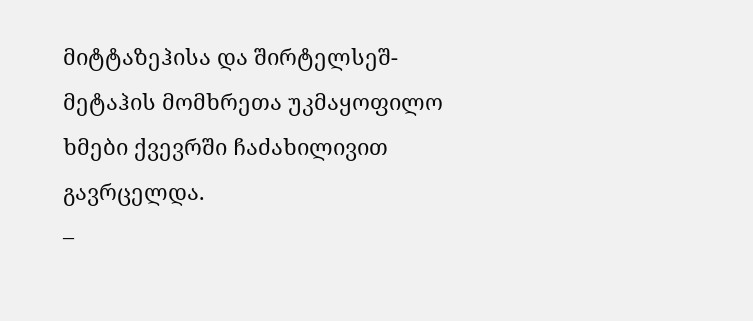მიტტაზეჰისა და შირტელსეშ-მეტაჰის მომხრეთა უკმაყოფილო ხმები ქვევრში ჩაძახილივით გავრცელდა.
–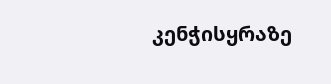კენჭისყრაზე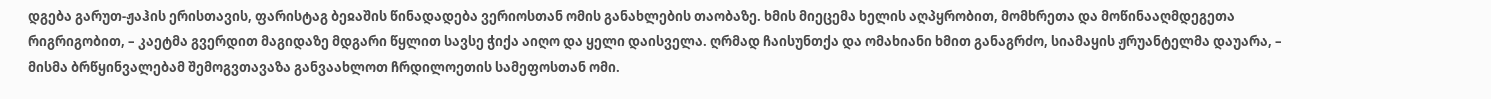დგება გარუთ-ჟაჰის ერისთავის, ფარისტაგ ბეჲაშის წინადადება ვერიოსთან ომის განახლების თაობაზე. ხმის მიეცემა ხელის აღპყრობით, მომხრეთა და მოწინააღმდეგეთა რიგრიგობით, – კაეტმა გვერდით მაგიდაზე მდგარი წყლით სავსე ჭიქა აიღო და ყელი დაისველა. ღრმად ჩაისუნთქა და ომახიანი ხმით განაგრძო, სიამაყის ჟრუანტელმა დაუარა, – მისმა ბრწყინვალებამ შემოგვთავაზა განვაახლოთ ჩრდილოეთის სამეფოსთან ომი.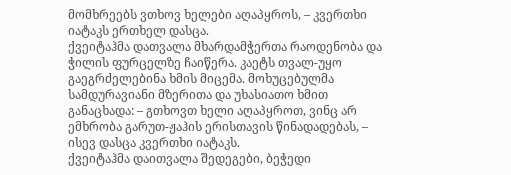მომხრეებს ვთხოვ ხელები აღაპყროს, – კვერთხი იატაკს ერთხელ დასცა.
ქვეიტაჰმა დათვალა მხარდამჭერთა რაოდენობა და ჭილის ფურცელზე ჩაიწერა. კაეტს თვალ-უყო გაეგრძელებინა ხმის მიცემა. მოხუცებულმა სამდურავიანი მზერითა და უხასიათო ხმით განაცხადა: – გთხოვთ ხელი აღაპყროთ, ვინც არ ემხრობა გარუთ-ჟაჰის ერისთავის წინადადებას, – ისევ დასცა კვერთხი იატაკს.
ქვეიტაჰმა დაითვალა შედეგები, ბეჭედი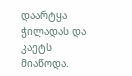დაარტყა ჭილადას და კაეტს მიაწოდა.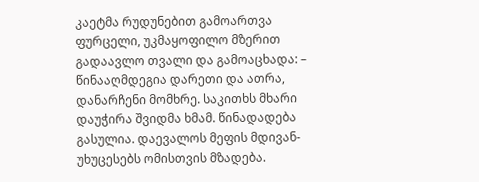კაეტმა რუდუნებით გამოართვა ფურცელი, უკმაყოფილო მზერით გადაავლო თვალი და გამოაცხადა: – წინააღმდეგია დარეთი და ათრა, დანარჩენი მომხრე. საკითხს მხარი დაუჭირა შვიდმა ხმამ. წინადადება გასულია. დაევალოს მეფის მდივან-უხუცესებს ომისთვის მზადება.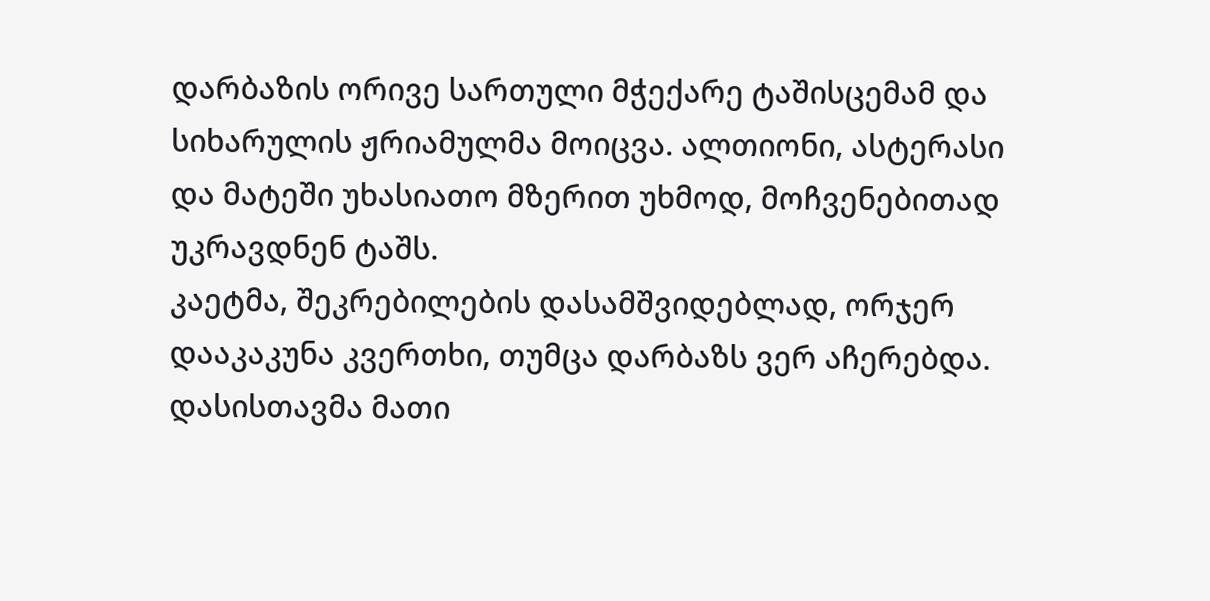დარბაზის ორივე სართული მჭექარე ტაშისცემამ და სიხარულის ჟრიამულმა მოიცვა. ალთიონი, ასტერასი და მატეში უხასიათო მზერით უხმოდ, მოჩვენებითად უკრავდნენ ტაშს.
კაეტმა, შეკრებილების დასამშვიდებლად, ორჯერ დააკაკუნა კვერთხი, თუმცა დარბაზს ვერ აჩერებდა. დასისთავმა მათი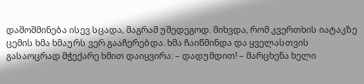დაშოშმინება ისევ სცადა, მაგრამ უშედეგოდ. მიხვდა, რომ კვერთხის იატაკზე ცემის ხმა ხმაურს ვერ გააჩერებდა. ხმა ჩაიწმინდა და ყველასთვის გასაოცრად მჭექარე ხმით დაიყვირა: – დადუმდით! – მარცხენა ხელი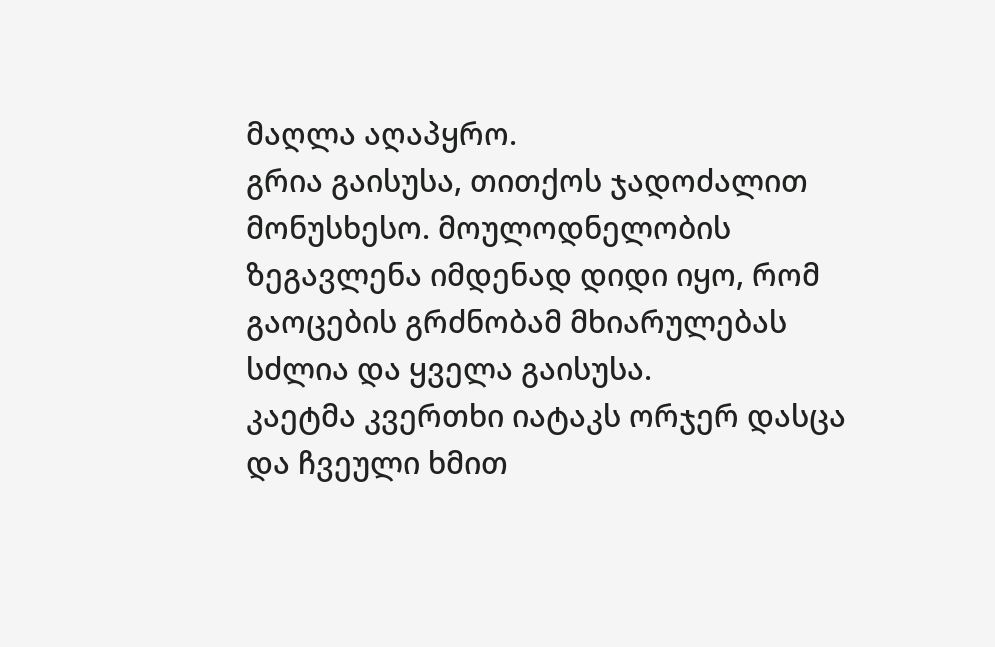მაღლა აღაპყრო.
გრია გაისუსა, თითქოს ჯადოძალით მონუსხესო. მოულოდნელობის ზეგავლენა იმდენად დიდი იყო, რომ გაოცების გრძნობამ მხიარულებას სძლია და ყველა გაისუსა.
კაეტმა კვერთხი იატაკს ორჯერ დასცა და ჩვეული ხმით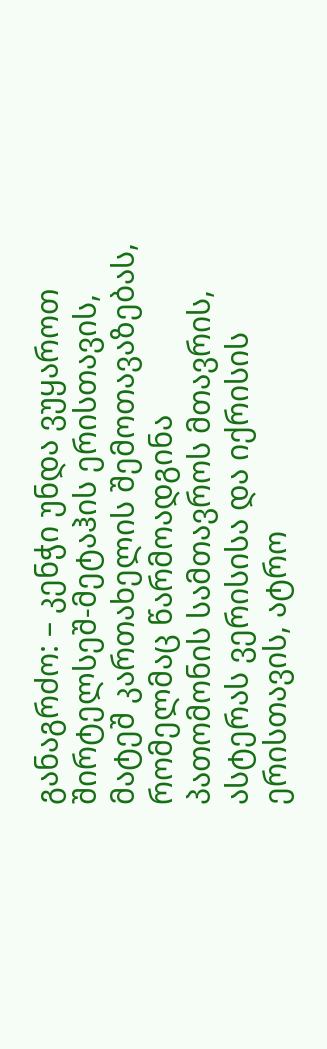განაგრძო: – კენჭი უნდა ვუყაროთ შირტელსეშ-მეტაჰის ერისთავის, მატეშ კართახელის შემოთავაზებას, რომელმაც წარმოადგინა პათომონის სამთავროს მთავრის, ასტერას ვერისისა და იქრისის ერისთავის, ატრო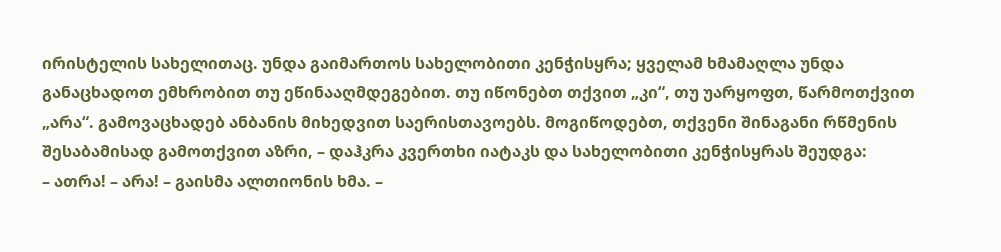ირისტელის სახელითაც. უნდა გაიმართოს სახელობითი კენჭისყრა; ყველამ ხმამაღლა უნდა განაცხადოთ ემხრობით თუ ეწინააღმდეგებით. თუ იწონებთ თქვით „კი“, თუ უარყოფთ, წარმოთქვით „არა“. გამოვაცხადებ ანბანის მიხედვით საერისთავოებს. მოგიწოდებთ, თქვენი შინაგანი რწმენის შესაბამისად გამოთქვით აზრი, – დაჰკრა კვერთხი იატაკს და სახელობითი კენჭისყრას შეუდგა:
– ათრა! – არა! – გაისმა ალთიონის ხმა. –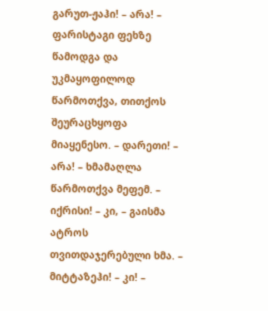გარუთ-ჟაჰი! – არა! – ფარისტაგი ფეხზე წამოდგა და უკმაყოფილოდ წარმოთქვა, თითქოს შეურაცხყოფა მიაყენესო. – დარეთი! – არა! – ხმამაღლა წარმოთქვა მეფემ. – იქრისი! – კი, – გაისმა ატროს თვითდაჯერებული ხმა. – მიტტაზეჰი! – კი! –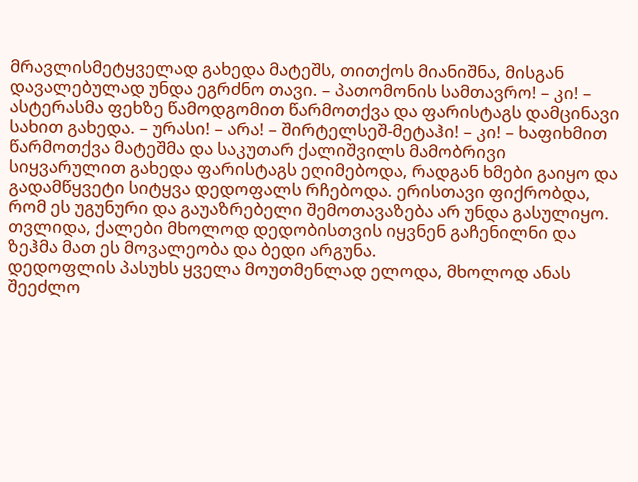მრავლისმეტყველად გახედა მატეშს, თითქოს მიანიშნა, მისგან დავალებულად უნდა ეგრძნო თავი. – პათომონის სამთავრო! – კი! – ასტერასმა ფეხზე წამოდგომით წარმოთქვა და ფარისტაგს დამცინავი სახით გახედა. – ურასი! – არა! – შირტელსეშ-მეტაჰი! – კი! – ხაფიხმით წარმოთქვა მატეშმა და საკუთარ ქალიშვილს მამობრივი სიყვარულით გახედა ფარისტაგს ეღიმებოდა, რადგან ხმები გაიყო და გადამწყვეტი სიტყვა დედოფალს რჩებოდა. ერისთავი ფიქრობდა, რომ ეს უგუნური და გაუაზრებელი შემოთავაზება არ უნდა გასულიყო. თვლიდა, ქალები მხოლოდ დედობისთვის იყვნენ გაჩენილნი და ზეჰმა მათ ეს მოვალეობა და ბედი არგუნა.
დედოფლის პასუხს ყველა მოუთმენლად ელოდა, მხოლოდ ანას შეეძლო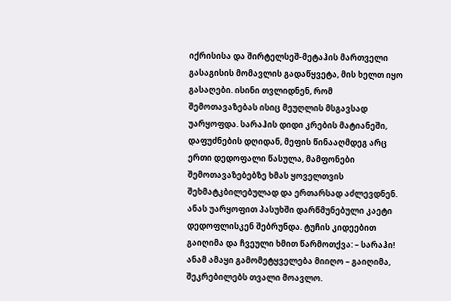იქრისისა და შირტელსეშ-მეტაჰის მართველი გასაგისის მომავლის გადაწყვეტა, მის ხელთ იყო გასაღები. ისინი თვლიდნენ, რომ შემოთავაზებას ისიც მეუღლის მსგავსად უარყოფდა. სარაჰის დიდი კრების მატიანეში, დაფუძნების დღიდან, მეფის წინააღმდეგ არც ერთი დედოფალი წასულა, მამფონები შემოთავაზებებზე ხმას ყოველთვის შეხმატკბილებულად და ერთარსად აძლევდნენ.
ანას უარყოფით პასუხში დარწმუნებული კაეტი დედოფლისკენ შებრუნდა. ტუჩის კიდეებით გაიღიმა და ჩვეული ხმით წარმოთქვა: – სარაჰი!
ანამ ამაყი გამომეტყველება მიიღო – გაიღიმა, შეკრებილებს თვალი მოავლო.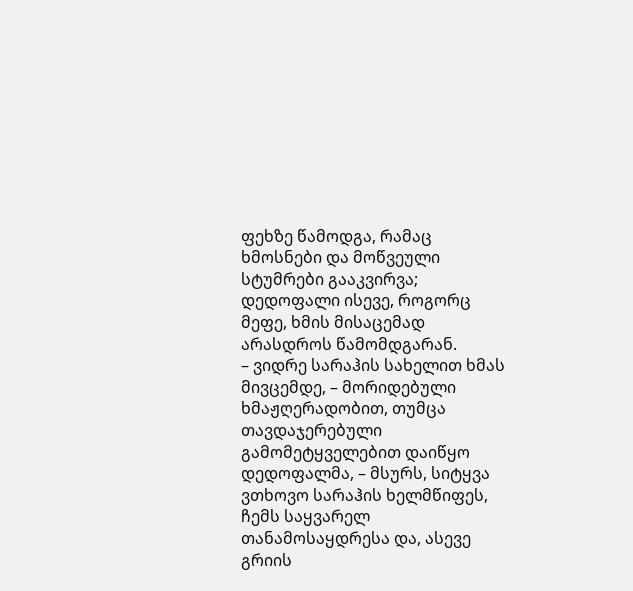ფეხზე წამოდგა, რამაც ხმოსნები და მოწვეული სტუმრები გააკვირვა; დედოფალი ისევე, როგორც მეფე, ხმის მისაცემად არასდროს წამომდგარან.
– ვიდრე სარაჰის სახელით ხმას მივცემდე, – მორიდებული ხმაჟღერადობით, თუმცა თავდაჯერებული გამომეტყველებით დაიწყო დედოფალმა, – მსურს, სიტყვა ვთხოვო სარაჰის ხელმწიფეს, ჩემს საყვარელ თანამოსაყდრესა და, ასევე გრიის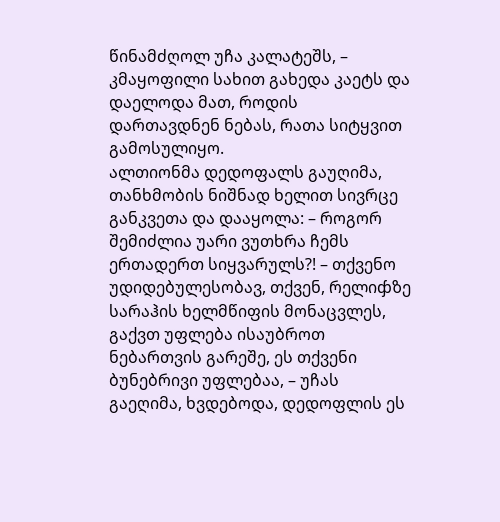წინამძღოლ უჩა კალატეშს, – კმაყოფილი სახით გახედა კაეტს და დაელოდა მათ, როდის დართავდნენ ნებას, რათა სიტყვით გამოსულიყო.
ალთიონმა დედოფალს გაუღიმა, თანხმობის ნიშნად ხელით სივრცე განკვეთა და დააყოლა: – როგორ შემიძლია უარი ვუთხრა ჩემს ერთადერთ სიყვარულს?! – თქვენო უდიდებულესობავ, თქვენ, რელიჶზე სარაჰის ხელმწიფის მონაცვლეს, გაქვთ უფლება ისაუბროთ ნებართვის გარეშე, ეს თქვენი ბუნებრივი უფლებაა, – უჩას გაეღიმა, ხვდებოდა, დედოფლის ეს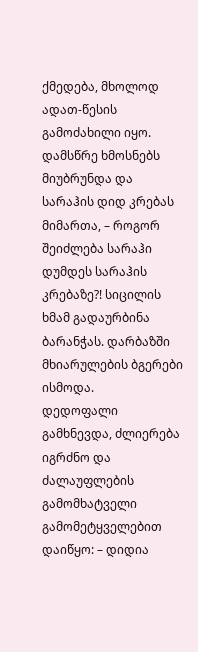ქმედება, მხოლოდ ადათ-წესის გამოძახილი იყო. დამსწრე ხმოსნებს მიუბრუნდა და სარაჰის დიდ კრებას მიმართა, – როგორ შეიძლება სარაჰი დუმდეს სარაჰის კრებაზე?! სიცილის ხმამ გადაურბინა ბარანჭას. დარბაზში მხიარულების ბგერები ისმოდა.
დედოფალი გამხნევდა, ძლიერება იგრძნო და ძალაუფლების გამომხატველი გამომეტყველებით დაიწყო: – დიდია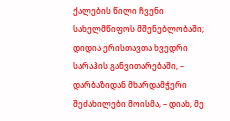ქალების წილი ჩვენი სახელმწიფოს მშენებლობაში; დიდია ერისთავთა ხვედრი სარაჰის განვითარებაში, – დარბაზიდან მხარდამჭერი შეძახილები მოისმა, – დიახ, მე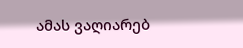ამას ვაღიარებ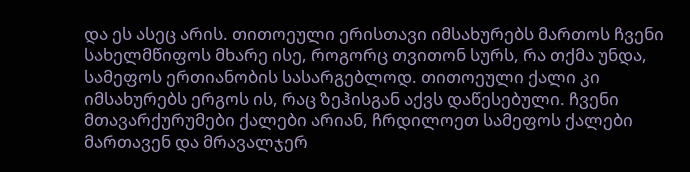და ეს ასეც არის. თითოეული ერისთავი იმსახურებს მართოს ჩვენი სახელმწიფოს მხარე ისე, როგორც თვითონ სურს, რა თქმა უნდა, სამეფოს ერთიანობის სასარგებლოდ. თითოეული ქალი კი იმსახურებს ერგოს ის, რაც ზეჰისგან აქვს დაწესებული. ჩვენი მთავარქურუმები ქალები არიან, ჩრდილოეთ სამეფოს ქალები მართავენ და მრავალჯერ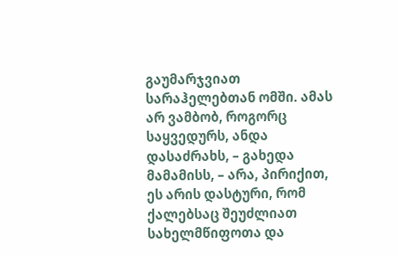გაუმარჯვიათ სარაჰელებთან ომში. ამას არ ვამბობ, როგორც საყვედურს, ანდა დასაძრახს, – გახედა მამამისს, – არა, პირიქით, ეს არის დასტური, რომ ქალებსაც შეუძლიათ სახელმწიფოთა და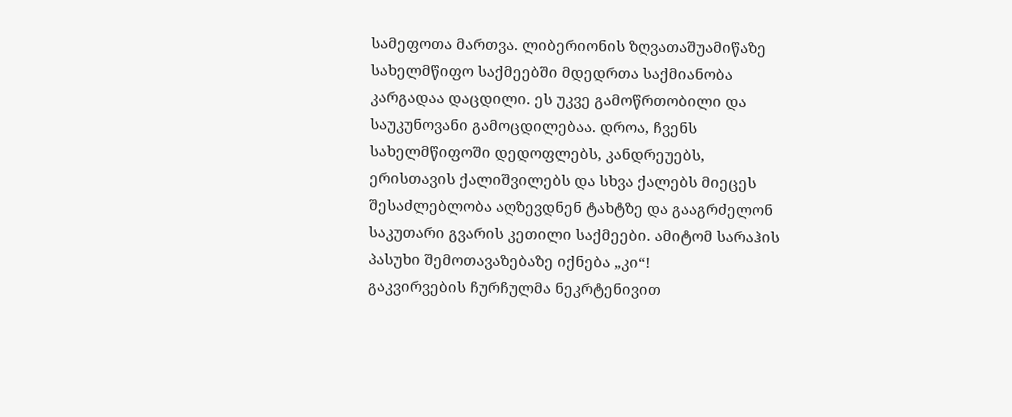სამეფოთა მართვა. ლიბერიონის ზღვათაშუამიწაზე სახელმწიფო საქმეებში მდედრთა საქმიანობა კარგადაა დაცდილი. ეს უკვე გამოწრთობილი და საუკუნოვანი გამოცდილებაა. დროა, ჩვენს სახელმწიფოში დედოფლებს, კანდრეუებს, ერისთავის ქალიშვილებს და სხვა ქალებს მიეცეს შესაძლებლობა აღზევდნენ ტახტზე და გააგრძელონ საკუთარი გვარის კეთილი საქმეები. ამიტომ სარაჰის პასუხი შემოთავაზებაზე იქნება „კი“!
გაკვირვების ჩურჩულმა ნეკრტენივით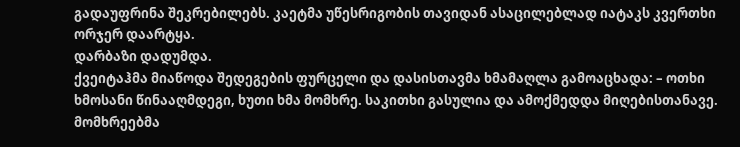გადაუფრინა შეკრებილებს. კაეტმა უწესრიგობის თავიდან ასაცილებლად იატაკს კვერთხი ორჯერ დაარტყა.
დარბაზი დადუმდა.
ქვეიტაჰმა მიაწოდა შედეგების ფურცელი და დასისთავმა ხმამაღლა გამოაცხადა: – ოთხი ხმოსანი წინააღმდეგი, ხუთი ხმა მომხრე. საკითხი გასულია და ამოქმედდა მიღებისთანავე.
მომხრეებმა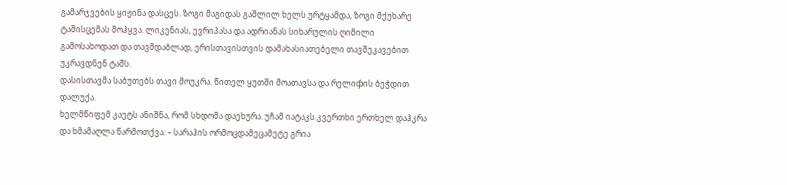გამარჯვების ყიჟინა დასცეს. ზოგი მაგიდას გაშლილ ხელს ურტყამდა, ზოგი მქუხარე ტაშისცემას მოჰყვა. ლიკენიას, ევრიპასა და ადრიანას სიხარულის ღიმილი გამოსახოდათ და თავმდაბლად, ერისთავისთვის დამახასიათებელი თავშეკავებით უკრავდნენ ტაშს.
დასისთავმა საბუთებს თავი მოუკრა. წითელ ყუთში მოათავსა და რელიჶის ბეჭდით დალუქა.
ხელმწიფემ კაეტს ანიშნა, რომ სხდომა დაეხურა. უჩამ იატაკს კვერთხი ერთხელ დაჰკრა და ხმამაღლა წარმოთქვა: – სარაჰის ორმოცდამეცამეტე გრია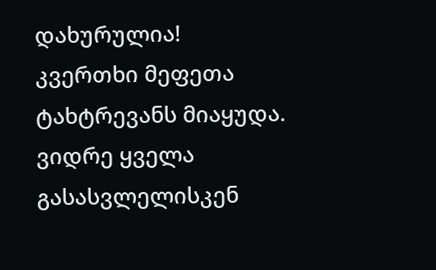დახურულია!
კვერთხი მეფეთა ტახტრევანს მიაყუდა. ვიდრე ყველა გასასვლელისკენ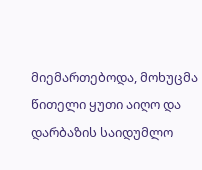მიემართებოდა, მოხუცმა წითელი ყუთი აიღო და დარბაზის საიდუმლო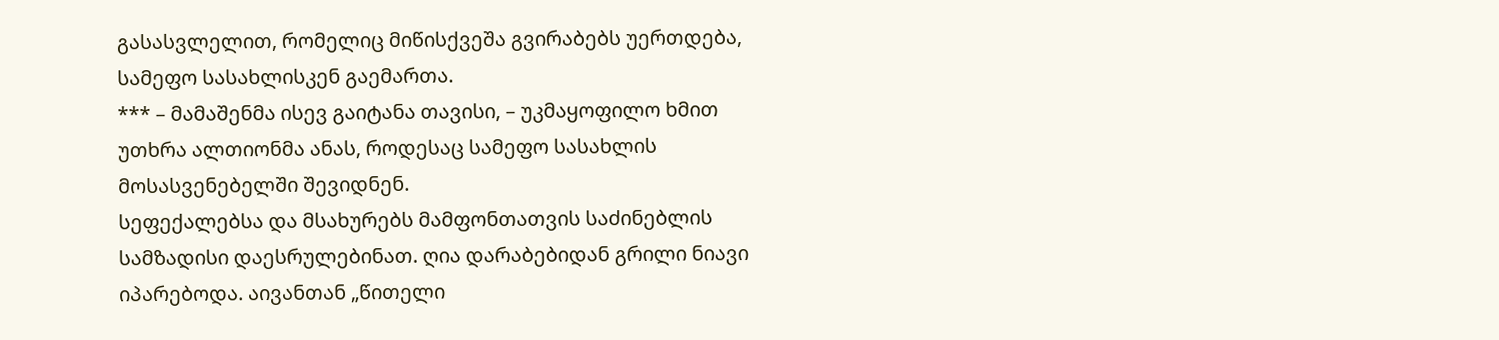გასასვლელით, რომელიც მიწისქვეშა გვირაბებს უერთდება, სამეფო სასახლისკენ გაემართა.
*** – მამაშენმა ისევ გაიტანა თავისი, – უკმაყოფილო ხმით უთხრა ალთიონმა ანას, როდესაც სამეფო სასახლის მოსასვენებელში შევიდნენ.
სეფექალებსა და მსახურებს მამფონთათვის საძინებლის სამზადისი დაესრულებინათ. ღია დარაბებიდან გრილი ნიავი იპარებოდა. აივანთან „წითელი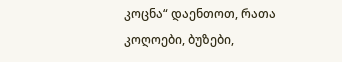კოცნა“ დაენთოთ, რათა კოღოები, ბუზები,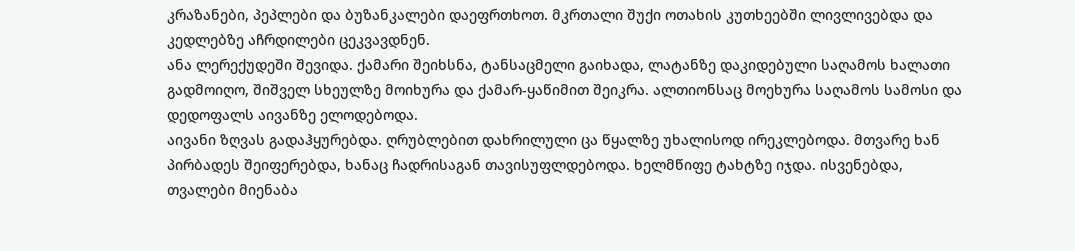კრაზანები, პეპლები და ბუზანკალები დაეფრთხოთ. მკრთალი შუქი ოთახის კუთხეებში ლივლივებდა და კედლებზე აჩრდილები ცეკვავდნენ.
ანა ლერექუდეში შევიდა. ქამარი შეიხსნა, ტანსაცმელი გაიხადა, ლატანზე დაკიდებული საღამოს ხალათი გადმოიღო, შიშველ სხეულზე მოიხურა და ქამარ-ყაწიმით შეიკრა. ალთიონსაც მოეხურა საღამოს სამოსი და დედოფალს აივანზე ელოდებოდა.
აივანი ზღვას გადაჰყურებდა. ღრუბლებით დახრილული ცა წყალზე უხალისოდ ირეკლებოდა. მთვარე ხან პირბადეს შეიფერებდა, ხანაც ჩადრისაგან თავისუფლდებოდა. ხელმწიფე ტახტზე იჯდა. ისვენებდა, თვალები მიენაბა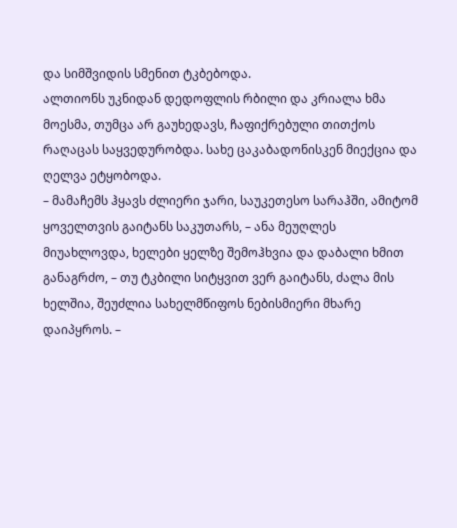და სიმშვიდის სმენით ტკბებოდა.
ალთიონს უკნიდან დედოფლის რბილი და კრიალა ხმა მოესმა, თუმცა არ გაუხედავს, ჩაფიქრებული თითქოს რაღაცას საყვედურობდა. სახე ცაკაბადონისკენ მიექცია და ღელვა ეტყობოდა.
– მამაჩემს ჰყავს ძლიერი ჯარი, საუკეთესო სარაჰში, ამიტომ ყოველთვის გაიტანს საკუთარს, – ანა მეუღლეს მიუახლოვდა, ხელები ყელზე შემოჰხვია და დაბალი ხმით განაგრძო, – თუ ტკბილი სიტყვით ვერ გაიტანს, ძალა მის ხელშია, შეუძლია სახელმწიფოს ნებისმიერი მხარე დაიპყროს. –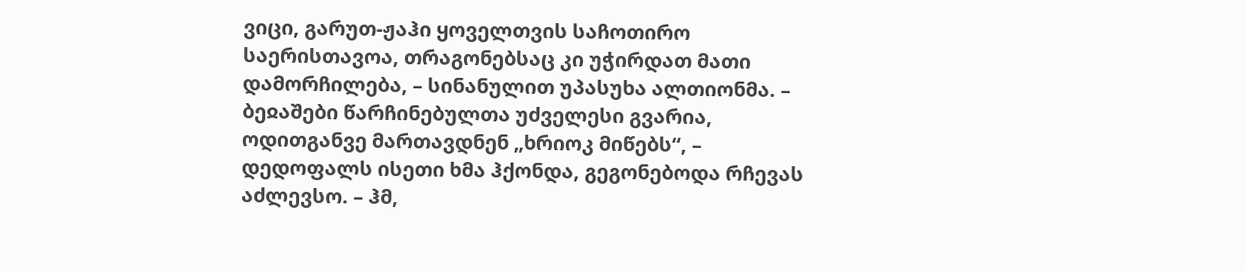ვიცი, გარუთ-ჟაჰი ყოველთვის საჩოთირო საერისთავოა, თრაგონებსაც კი უჭირდათ მათი დამორჩილება, – სინანულით უპასუხა ალთიონმა. – ბეჲაშები წარჩინებულთა უძველესი გვარია, ოდითგანვე მართავდნენ „ხრიოკ მიწებს“, – დედოფალს ისეთი ხმა ჰქონდა, გეგონებოდა რჩევას აძლევსო. – ჰმ,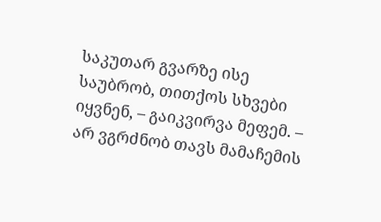საკუთარ გვარზე ისე საუბრობ, თითქოს სხვები იყვნენ, – გაიკვირვა მეფემ. – არ ვგრძნობ თავს მამაჩემის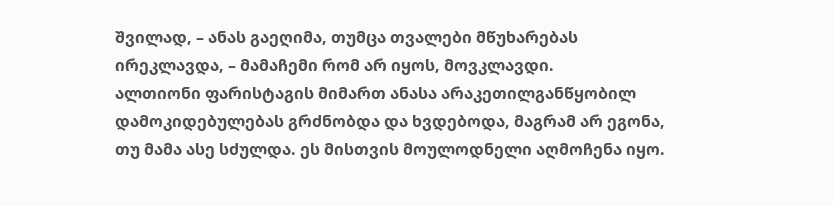შვილად, – ანას გაეღიმა, თუმცა თვალები მწუხარებას ირეკლავდა, – მამაჩემი რომ არ იყოს, მოვკლავდი.
ალთიონი ფარისტაგის მიმართ ანასა არაკეთილგანწყობილ დამოკიდებულებას გრძნობდა და ხვდებოდა, მაგრამ არ ეგონა, თუ მამა ასე სძულდა. ეს მისთვის მოულოდნელი აღმოჩენა იყო.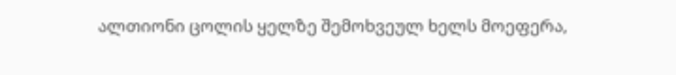ალთიონი ცოლის ყელზე შემოხვეულ ხელს მოეფერა,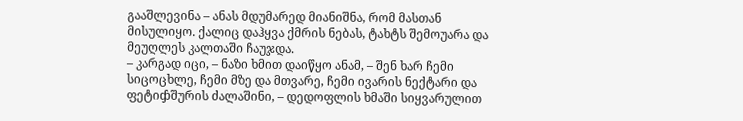გააშლევინა – ანას მდუმარედ მიანიშნა, რომ მასთან მისულიყო. ქალიც დაჰყვა ქმრის ნებას, ტახტს შემოუარა და მეუღლეს კალთაში ჩაუჯდა.
– კარგად იცი, – ნაზი ხმით დაიწყო ანამ, – შენ ხარ ჩემი სიცოცხლე, ჩემი მზე და მთვარე, ჩემი ივარის ნექტარი და ფეტიჶშურის ძალაშინი, – დედოფლის ხმაში სიყვარულით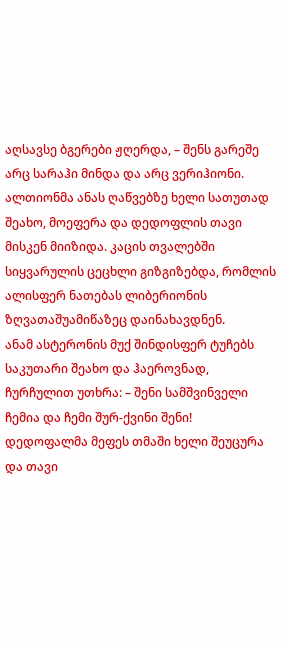აღსავსე ბგერები ჟღერდა, – შენს გარეშე არც სარაჰი მინდა და არც ვერიჰიონი.
ალთიონმა ანას ღაწვებზე ხელი სათუთად შეახო, მოეფერა და დედოფლის თავი მისკენ მიიზიდა. კაცის თვალებში სიყვარულის ცეცხლი გიზგიზებდა, რომლის ალისფერ ნათებას ლიბერიონის ზღვათაშუამიწაზეც დაინახავდნენ.
ანამ ასტერონის მუქ შინდისფერ ტუჩებს საკუთარი შეახო და ჰაეროვნად, ჩურჩულით უთხრა: – შენი სამშვინველი ჩემია და ჩემი შურ-ქვინი შენი! დედოფალმა მეფეს თმაში ხელი შეუცურა და თავი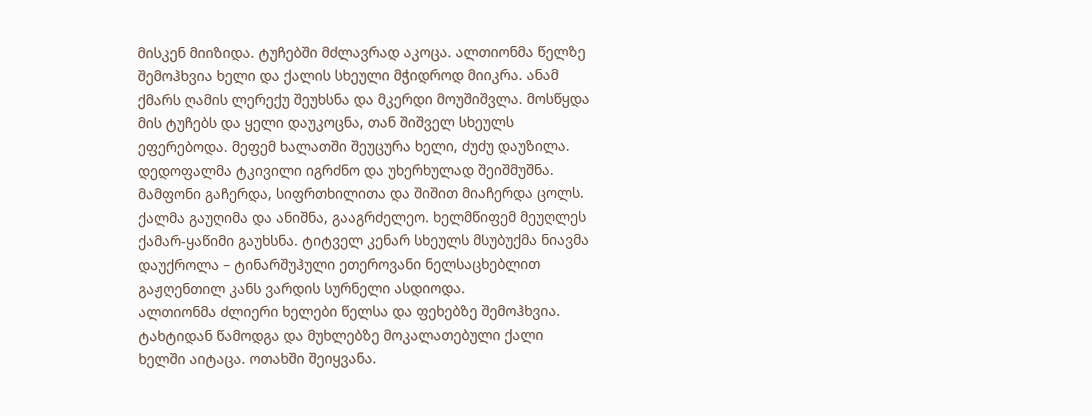მისკენ მიიზიდა. ტუჩებში მძლავრად აკოცა. ალთიონმა წელზე შემოჰხვია ხელი და ქალის სხეული მჭიდროდ მიიკრა. ანამ ქმარს ღამის ლერექუ შეუხსნა და მკერდი მოუშიშვლა. მოსწყდა მის ტუჩებს და ყელი დაუკოცნა, თან შიშველ სხეულს ეფერებოდა. მეფემ ხალათში შეუცურა ხელი, ძუძუ დაუზილა. დედოფალმა ტკივილი იგრძნო და უხერხულად შეიშმუშნა. მამფონი გაჩერდა, სიფრთხილითა და შიშით მიაჩერდა ცოლს. ქალმა გაუღიმა და ანიშნა, გააგრძელეო. ხელმწიფემ მეუღლეს ქამარ-ყაწიმი გაუხსნა. ტიტველ კენარ სხეულს მსუბუქმა ნიავმა დაუქროლა – ტინარშუჰული ეთეროვანი ნელსაცხებლით გაჟღენთილ კანს ვარდის სურნელი ასდიოდა.
ალთიონმა ძლიერი ხელები წელსა და ფეხებზე შემოჰხვია. ტახტიდან წამოდგა და მუხლებზე მოკალათებული ქალი ხელში აიტაცა. ოთახში შეიყვანა.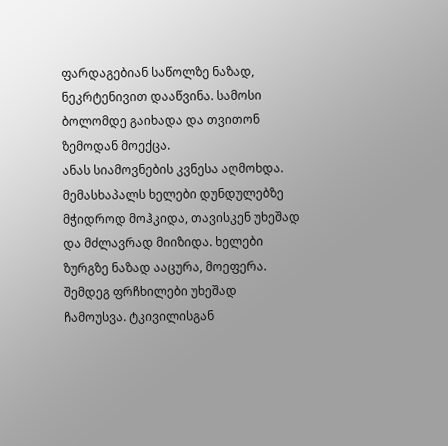ფარდაგებიან საწოლზე ნაზად, ნეკრტენივით დააწვინა. სამოსი ბოლომდე გაიხადა და თვითონ ზემოდან მოექცა.
ანას სიამოვნების კვნესა აღმოხდა. მემასხაპალს ხელები დუნდულებზე მჭიდროდ მოჰკიდა, თავისკენ უხეშად და მძლავრად მიიზიდა. ხელები ზურგზე ნაზად ააცურა, მოეფერა. შემდეგ ფრჩხილები უხეშად ჩამოუსვა. ტკივილისგან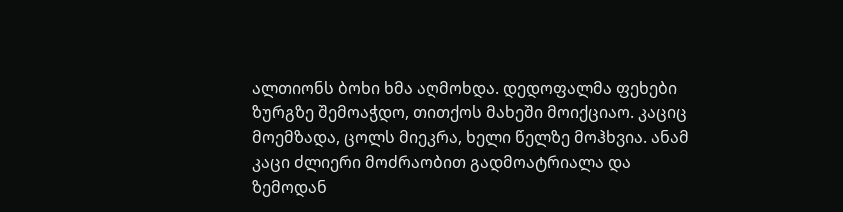ალთიონს ბოხი ხმა აღმოხდა. დედოფალმა ფეხები ზურგზე შემოაჭდო, თითქოს მახეში მოიქციაო. კაციც მოემზადა, ცოლს მიეკრა, ხელი წელზე მოჰხვია. ანამ კაცი ძლიერი მოძრაობით გადმოატრიალა და ზემოდან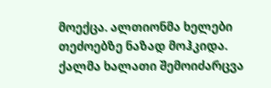მოექცა. ალთიონმა ხელები თეძოებზე ნაზად მოჰკიდა.
ქალმა ხალათი შემოიძარცვა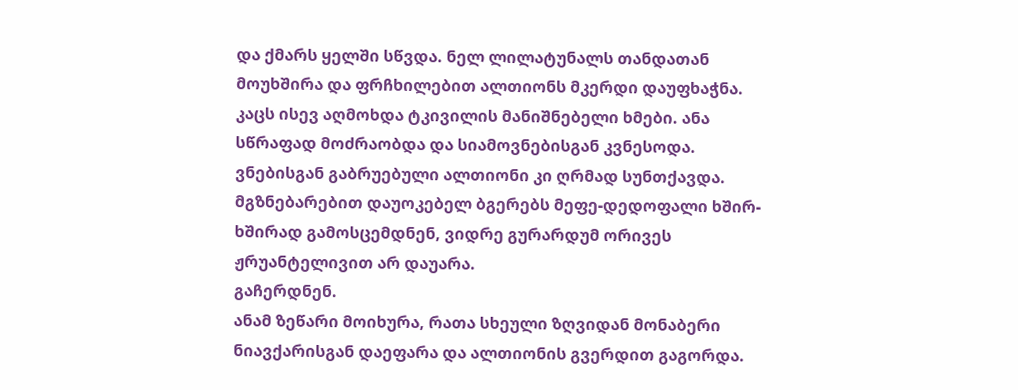და ქმარს ყელში სწვდა. ნელ ლილატუნალს თანდათან მოუხშირა და ფრჩხილებით ალთიონს მკერდი დაუფხაჭნა. კაცს ისევ აღმოხდა ტკივილის მანიშნებელი ხმები. ანა სწრაფად მოძრაობდა და სიამოვნებისგან კვნესოდა. ვნებისგან გაბრუებული ალთიონი კი ღრმად სუნთქავდა. მგზნებარებით დაუოკებელ ბგერებს მეფე-დედოფალი ხშირ-ხშირად გამოსცემდნენ, ვიდრე გურარდუმ ორივეს ჟრუანტელივით არ დაუარა.
გაჩერდნენ.
ანამ ზეწარი მოიხურა, რათა სხეული ზღვიდან მონაბერი ნიავქარისგან დაეფარა და ალთიონის გვერდით გაგორდა.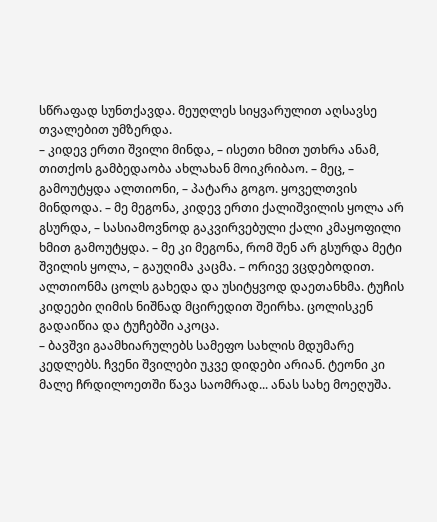სწრაფად სუნთქავდა. მეუღლეს სიყვარულით აღსავსე თვალებით უმზერდა.
– კიდევ ერთი შვილი მინდა, – ისეთი ხმით უთხრა ანამ, თითქოს გამბედაობა ახლახან მოიკრიბაო. – მეც, – გამოუტყდა ალთიონი, – პატარა გოგო. ყოველთვის მინდოდა. – მე მეგონა, კიდევ ერთი ქალიშვილის ყოლა არ გსურდა, – სასიამოვნოდ გაკვირვებული ქალი კმაყოფილი ხმით გამოუტყდა. – მე კი მეგონა, რომ შენ არ გსურდა მეტი შვილის ყოლა, – გაუღიმა კაცმა. – ორივე ვცდებოდით.
ალთიონმა ცოლს გახედა და უსიტყვოდ დაეთანხმა. ტუჩის კიდეები ღიმის ნიშნად მცირედით შეირხა. ცოლისკენ გადაიწია და ტუჩებში აკოცა.
– ბავშვი გაამხიარულებს სამეფო სახლის მდუმარე კედლებს. ჩვენი შვილები უკვე დიდები არიან. ტეონი კი მალე ჩრდილოეთში წავა საომრად... ანას სახე მოეღუშა.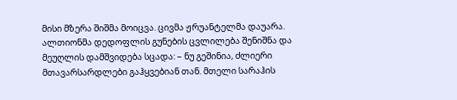მისი მზერა შიშმა მოიცვა. ცივმა ჟრუანტელმა დაუარა.
ალთიონმა დედოფლის გუნების ცვლილება შენიშნა და მეუღლის დამშვიდება სცადა: – ნუ გეშინია, ძლიერი მთავარსარდლები გაჰყვებიან თან. მთელი სარაჰის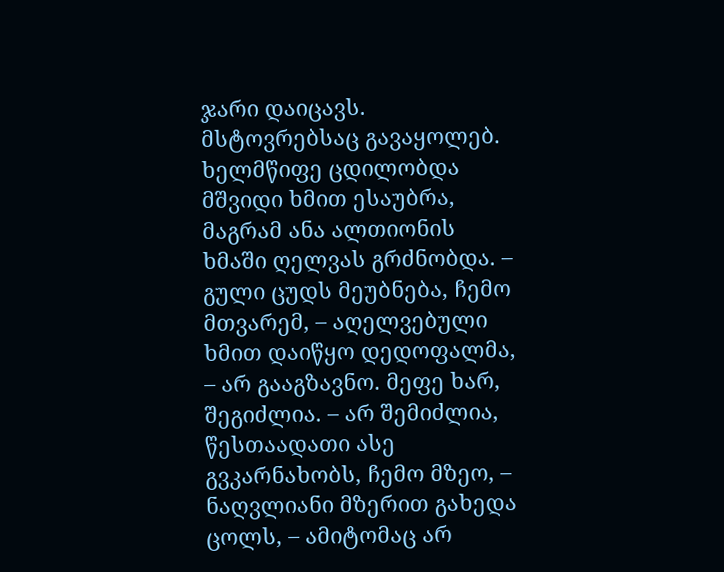ჯარი დაიცავს. მსტოვრებსაც გავაყოლებ. ხელმწიფე ცდილობდა მშვიდი ხმით ესაუბრა, მაგრამ ანა ალთიონის ხმაში ღელვას გრძნობდა. – გული ცუდს მეუბნება, ჩემო მთვარემ, – აღელვებული ხმით დაიწყო დედოფალმა, – არ გააგზავნო. მეფე ხარ, შეგიძლია. – არ შემიძლია, წესთაადათი ასე გვკარნახობს, ჩემო მზეო, – ნაღვლიანი მზერით გახედა ცოლს, – ამიტომაც არ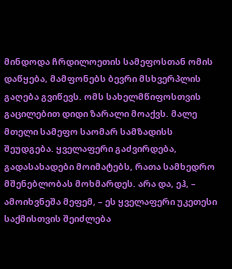მინდოდა ჩრდილოეთის სამეფოსთან ომის დაწყება, მამფონებს ბევრი მსხვერპლის გაღება გვიწევს. ომს სახელმწიფოსთვის გაცილებით დიდი ზარალი მოაქვს. მალე მთელი სამეფო საომარ სამზადისს შეუდგება. ყველაფერი გაძვირდება, გადასახადები მოიმატებს, რათა სამხედრო მშენებლობას მოხმარდეს. არა და, ეჰ, – ამოიხვნეშა მეფემ, – ეს ყველაფერი უკეთესი საქმისთვის შეიძლება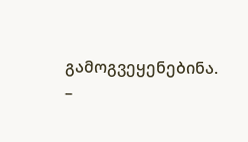გამოგვეყენებინა. –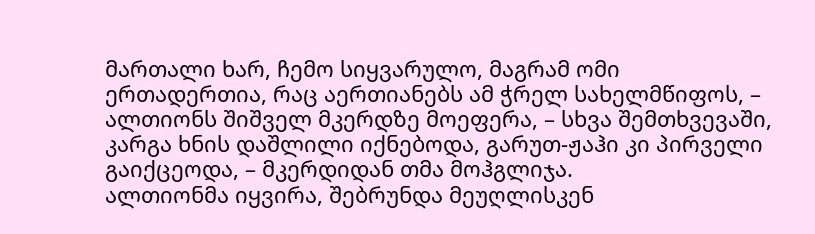მართალი ხარ, ჩემო სიყვარულო, მაგრამ ომი ერთადერთია, რაც აერთიანებს ამ ჭრელ სახელმწიფოს, – ალთიონს შიშველ მკერდზე მოეფერა, – სხვა შემთხვევაში, კარგა ხნის დაშლილი იქნებოდა, გარუთ-ჟაჰი კი პირველი გაიქცეოდა, – მკერდიდან თმა მოჰგლიჯა.
ალთიონმა იყვირა, შებრუნდა მეუღლისკენ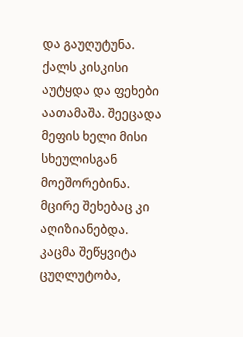და გაუღუტუნა. ქალს კისკისი აუტყდა და ფეხები აათამაშა. შეეცადა მეფის ხელი მისი სხეულისგან მოეშორებინა. მცირე შეხებაც კი აღიზიანებდა. კაცმა შეწყვიტა ცუღლუტობა,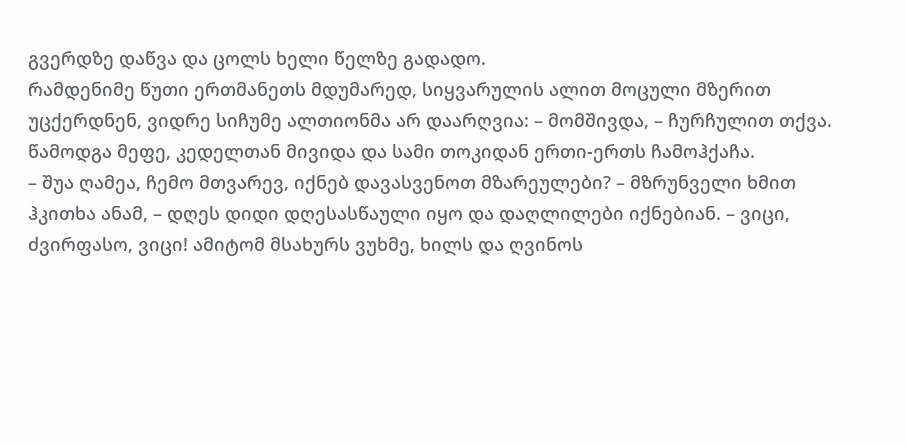გვერდზე დაწვა და ცოლს ხელი წელზე გადადო.
რამდენიმე წუთი ერთმანეთს მდუმარედ, სიყვარულის ალით მოცული მზერით უცქერდნენ, ვიდრე სიჩუმე ალთიონმა არ დაარღვია: – მომშივდა, – ჩურჩულით თქვა.
წამოდგა მეფე, კედელთან მივიდა და სამი თოკიდან ერთი-ერთს ჩამოჰქაჩა.
– შუა ღამეა, ჩემო მთვარევ, იქნებ დავასვენოთ მზარეულები? – მზრუნველი ხმით ჰკითხა ანამ, – დღეს დიდი დღესასწაული იყო და დაღლილები იქნებიან. – ვიცი, ძვირფასო, ვიცი! ამიტომ მსახურს ვუხმე, ხილს და ღვინოს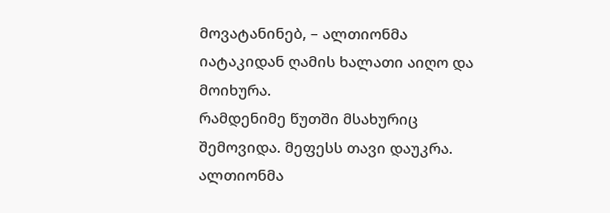მოვატანინებ, – ალთიონმა იატაკიდან ღამის ხალათი აიღო და მოიხურა.
რამდენიმე წუთში მსახურიც შემოვიდა. მეფესს თავი დაუკრა. ალთიონმა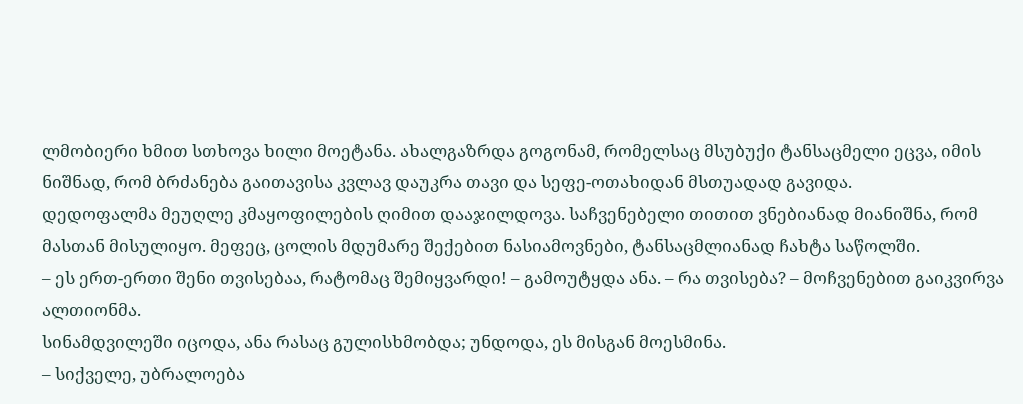ლმობიერი ხმით სთხოვა ხილი მოეტანა. ახალგაზრდა გოგონამ, რომელსაც მსუბუქი ტანსაცმელი ეცვა, იმის ნიშნად, რომ ბრძანება გაითავისა კვლავ დაუკრა თავი და სეფე-ოთახიდან მსთუადად გავიდა.
დედოფალმა მეუღლე კმაყოფილების ღიმით დააჯილდოვა. საჩვენებელი თითით ვნებიანად მიანიშნა, რომ მასთან მისულიყო. მეფეც, ცოლის მდუმარე შექებით ნასიამოვნები, ტანსაცმლიანად ჩახტა საწოლში.
– ეს ერთ-ერთი შენი თვისებაა, რატომაც შემიყვარდი! – გამოუტყდა ანა. – რა თვისება? – მოჩვენებით გაიკვირვა ალთიონმა.
სინამდვილეში იცოდა, ანა რასაც გულისხმობდა; უნდოდა, ეს მისგან მოესმინა.
– სიქველე, უბრალოება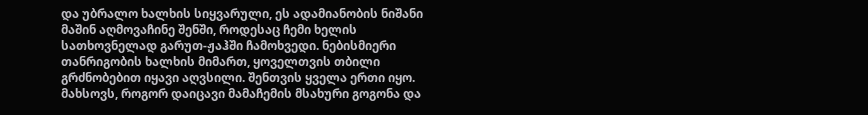და უბრალო ხალხის სიყვარული, ეს ადამიანობის ნიშანი მაშინ აღმოვაჩინე შენში, როდესაც ჩემი ხელის სათხოვნელად გარუთ-ჟაჰში ჩამოხვედი. ნებისმიერი თანრიგობის ხალხის მიმართ, ყოველთვის თბილი გრძნობებით იყავი აღვსილი. შენთვის ყველა ერთი იყო. მახსოვს, როგორ დაიცავი მამაჩემის მსახური გოგონა და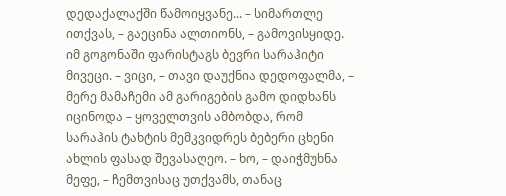დედაქალაქში წამოიყვანე... – სიმართლე ითქვას, – გაეცინა ალთიონს, – გამოვისყიდე. იმ გოგონაში ფარისტაგს ბევრი სარაჰიტი მივეცი. – ვიცი, – თავი დაუქნია დედოფალმა, – მერე მამაჩემი ამ გარიგების გამო დიდხანს იცინოდა – ყოველთვის ამბობდა, რომ სარაჰის ტახტის მემკვიდრეს ბებერი ცხენი ახლის ფასად შევასაღეო. – ხო, – დაიჭმუხნა მეფე, – ჩემთვისაც უთქვამს, თანაც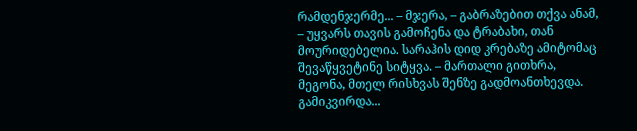რამდენჯერმე... – მჯერა, – გაბრაზებით თქვა ანამ, – უყვარს თავის გამოჩენა და ტრაბახი, თან მოურიდებელია. სარაჰის დიდ კრებაზე ამიტომაც შევაწყვეტინე სიტყვა. – მართალი გითხრა, მეგონა, მთელ რისხვას შენზე გადმოანთხევდა. გამიკვირდა...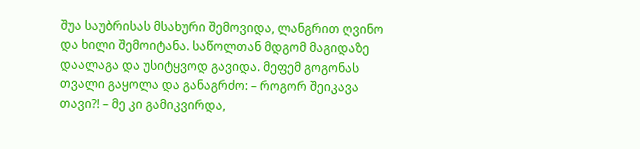შუა საუბრისას მსახური შემოვიდა, ლანგრით ღვინო და ხილი შემოიტანა. საწოლთან მდგომ მაგიდაზე დაალაგა და უსიტყვოდ გავიდა. მეფემ გოგონას თვალი გაყოლა და განაგრძო: – როგორ შეიკავა თავი?! – მე კი გამიკვირდა,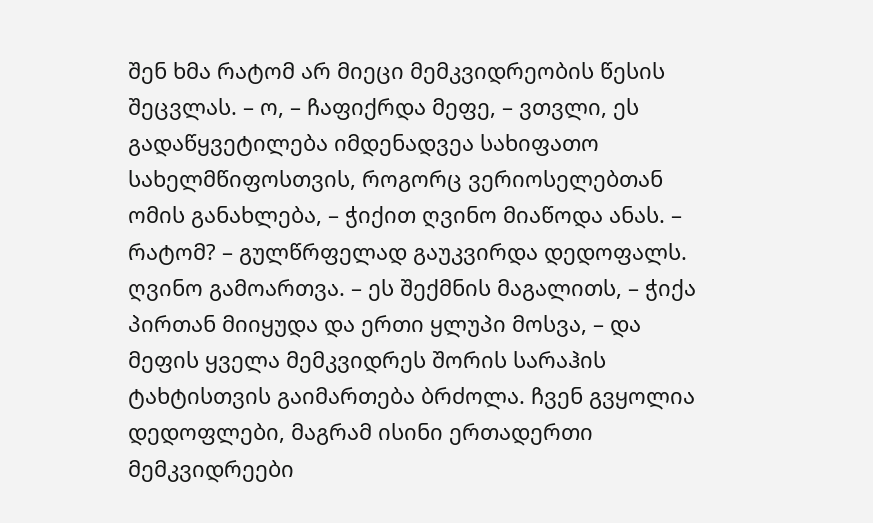შენ ხმა რატომ არ მიეცი მემკვიდრეობის წესის შეცვლას. – ო, – ჩაფიქრდა მეფე, – ვთვლი, ეს გადაწყვეტილება იმდენადვეა სახიფათო სახელმწიფოსთვის, როგორც ვერიოსელებთან ომის განახლება, – ჭიქით ღვინო მიაწოდა ანას. – რატომ? – გულწრფელად გაუკვირდა დედოფალს. ღვინო გამოართვა. – ეს შექმნის მაგალითს, – ჭიქა პირთან მიიყუდა და ერთი ყლუპი მოსვა, – და მეფის ყველა მემკვიდრეს შორის სარაჰის ტახტისთვის გაიმართება ბრძოლა. ჩვენ გვყოლია დედოფლები, მაგრამ ისინი ერთადერთი მემკვიდრეები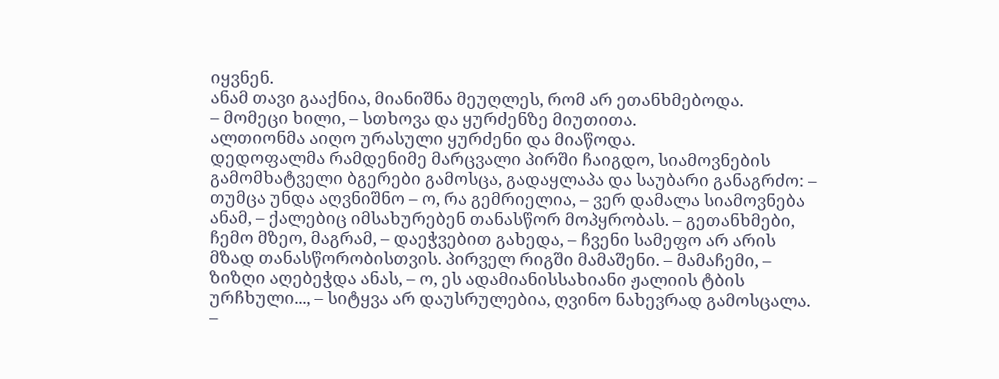იყვნენ.
ანამ თავი გააქნია, მიანიშნა მეუღლეს, რომ არ ეთანხმებოდა.
– მომეცი ხილი, – სთხოვა და ყურძენზე მიუთითა.
ალთიონმა აიღო ურასული ყურძენი და მიაწოდა.
დედოფალმა რამდენიმე მარცვალი პირში ჩაიგდო, სიამოვნების გამომხატველი ბგერები გამოსცა, გადაყლაპა და საუბარი განაგრძო: – თუმცა უნდა აღვნიშნო – ო, რა გემრიელია, – ვერ დამალა სიამოვნება ანამ, – ქალებიც იმსახურებენ თანასწორ მოპყრობას. – გეთანხმები, ჩემო მზეო, მაგრამ, – დაეჭვებით გახედა, – ჩვენი სამეფო არ არის მზად თანასწორობისთვის. პირველ რიგში მამაშენი. – მამაჩემი, – ზიზღი აღებეჭდა ანას, – ო, ეს ადამიანისსახიანი ჟალიის ტბის ურჩხული..., – სიტყვა არ დაუსრულებია, ღვინო ნახევრად გამოსცალა. –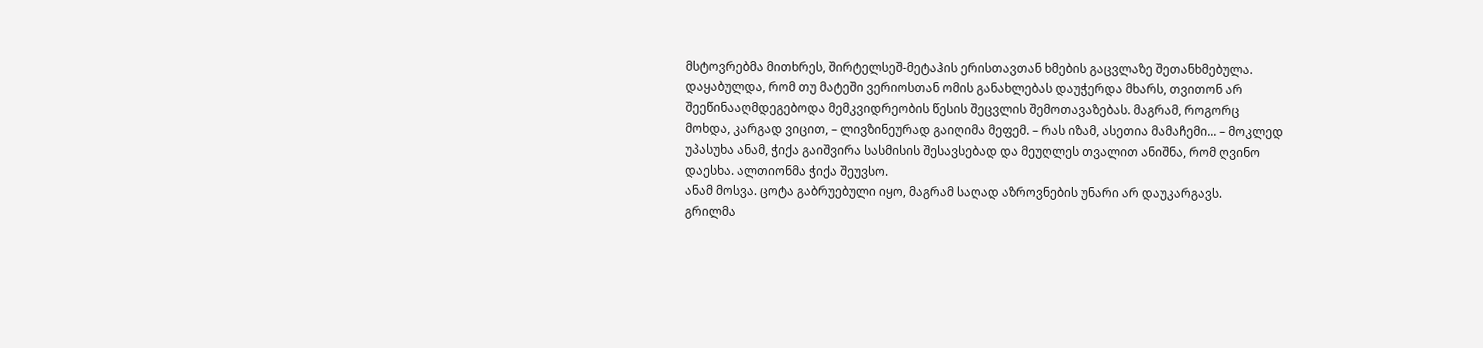მსტოვრებმა მითხრეს, შირტელსეშ-მეტაჰის ერისთავთან ხმების გაცვლაზე შეთანხმებულა. დაყაბულდა, რომ თუ მატეში ვერიოსთან ომის განახლებას დაუჭერდა მხარს, თვითონ არ შეეწინააღმდეგებოდა მემკვიდრეობის წესის შეცვლის შემოთავაზებას. მაგრამ, როგორც მოხდა, კარგად ვიცით, – ლივზინეურად გაიღიმა მეფემ. – რას იზამ, ასეთია მამაჩემი... – მოკლედ უპასუხა ანამ, ჭიქა გაიშვირა სასმისის შესავსებად და მეუღლეს თვალით ანიშნა, რომ ღვინო დაესხა. ალთიონმა ჭიქა შეუვსო.
ანამ მოსვა. ცოტა გაბრუებული იყო, მაგრამ საღად აზროვნების უნარი არ დაუკარგავს.
გრილმა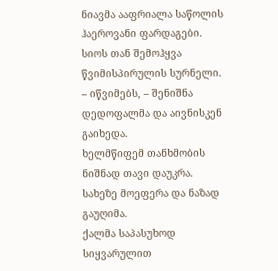ნიავმა ააფრიალა საწოლის ჰაეროვანი ფარდაგები. სიოს თან შემოჰყვა წვიმისპირულის სურნელი.
– იწვიმებს, – შენიშნა დედოფალმა და აივნისკენ გაიხედა.
ხელმწიფემ თანხმობის ნიშნად თავი დაუკრა. სახეზე მოეფერა და ნაზად გაუღიმა.
ქალმა საპასუხოდ სიყვარულით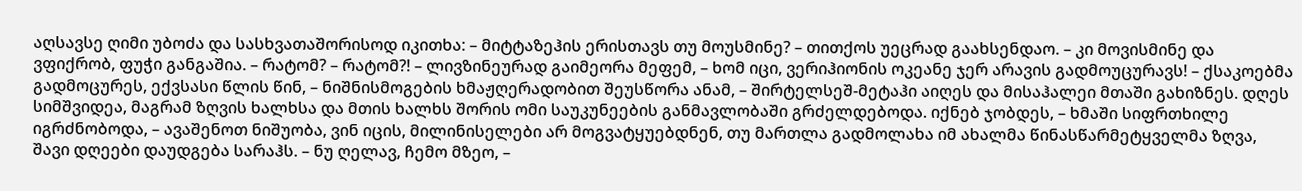აღსავსე ღიმი უბოძა და სასხვათაშორისოდ იკითხა: – მიტტაზეჰის ერისთავს თუ მოუსმინე? – თითქოს უეცრად გაახსენდაო. – კი მოვისმინე და ვფიქრობ, ფუჭი განგაშია. – რატომ? – რატომ?! – ლივზინეურად გაიმეორა მეფემ, – ხომ იცი, ვერიჰიონის ოკეანე ჯერ არავის გადმოუცურავს! – ქსაკოებმა გადმოცურეს, ექვსასი წლის წინ, – ნიშნისმოგების ხმაჟღერადობით შეუსწორა ანამ, – შირტელსეშ-მეტაჰი აიღეს და მისაჰალეი მთაში გახიზნეს. დღეს სიმშვიდეა, მაგრამ ზღვის ხალხსა და მთის ხალხს შორის ომი საუკუნეების განმავლობაში გრძელდებოდა. იქნებ ჯობდეს, – ხმაში სიფრთხილე იგრძნობოდა, – ავაშენოთ ნიშუობა, ვინ იცის, მილინისელები არ მოგვატყუებდნენ, თუ მართლა გადმოლახა იმ ახალმა წინასწარმეტყველმა ზღვა, შავი დღეები დაუდგება სარაჰს. – ნუ ღელავ, ჩემო მზეო, –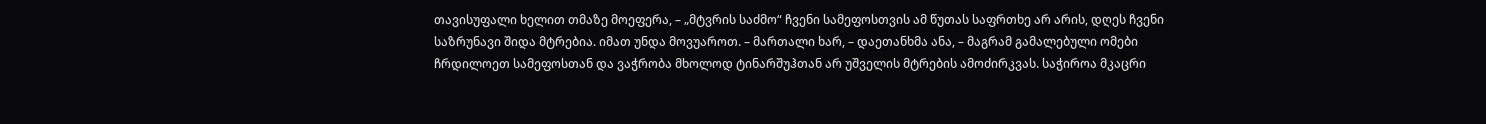თავისუფალი ხელით თმაზე მოეფერა, – „მტვრის საძმო“ ჩვენი სამეფოსთვის ამ წუთას საფრთხე არ არის, დღეს ჩვენი საზრუნავი შიდა მტრებია. იმათ უნდა მოვუაროთ. – მართალი ხარ, – დაეთანხმა ანა, – მაგრამ გამალებული ომები ჩრდილოეთ სამეფოსთან და ვაჭრობა მხოლოდ ტინარშუჰთან არ უშველის მტრების ამოძირკვას. საჭიროა მკაცრი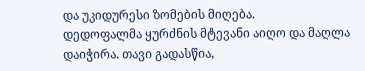და უკიდურესი ზომების მიღება.
დედოფალმა ყურძნის მტევანი აიღო და მაღლა დაიჭირა. თავი გადასწია,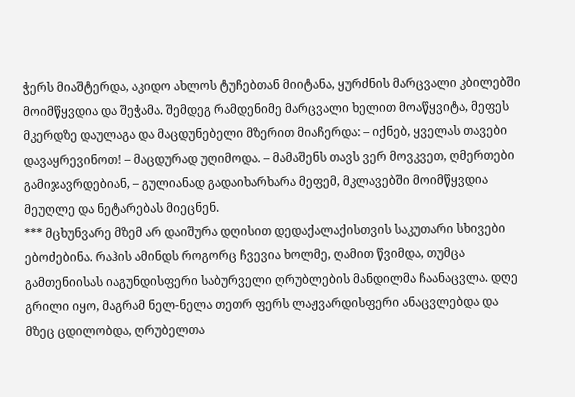ჭერს მიაშტერდა, აკიდო ახლოს ტუჩებთან მიიტანა, ყურძნის მარცვალი კბილებში მოიმწყვდია და შეჭამა. შემდეგ რამდენიმე მარცვალი ხელით მოაწყვიტა, მეფეს მკერდზე დაულაგა და მაცდუნებელი მზერით მიაჩერდა: – იქნებ, ყველას თავები დავაყრევინოთ! – მაცდურად უღიმოდა. – მამაშენს თავს ვერ მოვკვეთ, ღმერთები გამიჯავრდებიან, – გულიანად გადაიხარხარა მეფემ, მკლავებში მოიმწყვდია მეუღლე და ნეტარებას მიეცნენ.
*** მცხუნვარე მზემ არ დაიშურა დღისით დედაქალაქისთვის საკუთარი სხივები ებოძებინა. რაჰის ამინდს როგორც ჩვევია ხოლმე, ღამით წვიმდა, თუმცა გამთენიისას იაგუნდისფერი საბურველი ღრუბლების მანდილმა ჩაანაცვლა. დღე გრილი იყო, მაგრამ ნელ-ნელა თეთრ ფერს ლაჟვარდისფერი ანაცვლებდა და მზეც ცდილობდა, ღრუბელთა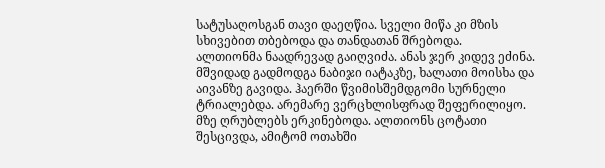სატუსაღოსგან თავი დაეღწია. სველი მიწა კი მზის სხივებით თბებოდა და თანდათან შრებოდა.
ალთიონმა ნაადრევად გაიღვიძა. ანას ჯერ კიდევ ეძინა. მშვიდად გადმოდგა ნაბიჯი იატაკზე, ხალათი მოისხა და აივანზე გავიდა. ჰაერში წვიმისშემდგომი სურნელი ტრიალებდა. არემარე ვერცხლისფრად შეფერილიყო. მზე ღრუბლებს ერკინებოდა. ალთიონს ცოტათი შესცივდა, ამიტომ ოთახში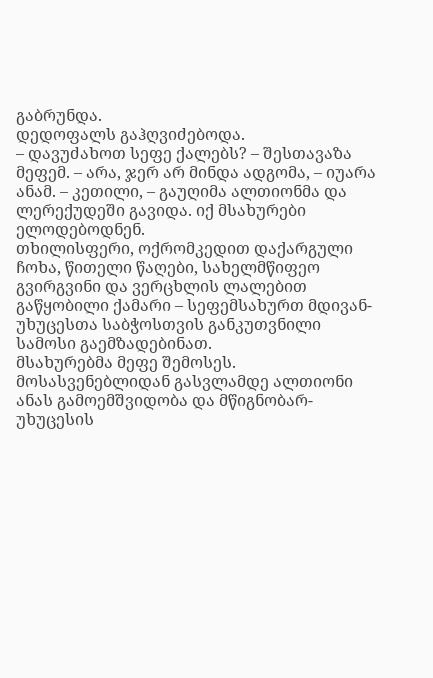გაბრუნდა.
დედოფალს გაჰღვიძებოდა.
– დავუძახოთ სეფე ქალებს? – შესთავაზა მეფემ. – არა, ჯერ არ მინდა ადგომა, – იუარა ანამ. – კეთილი, – გაუღიმა ალთიონმა და ლერექუდეში გავიდა. იქ მსახურები ელოდებოდნენ.
თხილისფერი, ოქრომკედით დაქარგული ჩოხა, წითელი წაღები, სახელმწიფეო გვირგვინი და ვერცხლის ლალებით გაწყობილი ქამარი – სეფემსახურთ მდივან-უხუცესთა საბჭოსთვის განკუთვნილი სამოსი გაემზადებინათ.
მსახურებმა მეფე შემოსეს. მოსასვენებლიდან გასვლამდე ალთიონი ანას გამოემშვიდობა და მწიგნობარ-უხუცესის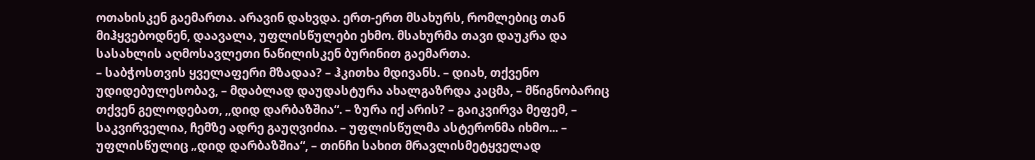ოთახისკენ გაემართა. არავინ დახვდა. ერთ-ერთ მსახურს, რომლებიც თან მიჰყვებოდნენ, დაავალა, უფლისწულები ეხმო. მსახურმა თავი დაუკრა და სასახლის აღმოსავლეთი ნაწილისკენ ბურინით გაემართა.
– საბჭოსთვის ყველაფერი მზადაა? – ჰკითხა მდივანს. – დიახ, თქვენო უდიდებულესობავ, – მდაბლად დაუდასტურა ახალგაზრდა კაცმა, – მწიგნობარიც თქვენ გელოდებათ, ,,დიდ დარბაზშია“. – ზურა იქ არის? – გაიკვირვა მეფემ, – საკვირველია, ჩემზე ადრე გაუღვიძია. – უფლისწულმა ასტერონმა იხმო... – უფლისწულიც „დიდ დარბაზშია“, – თინჩი სახით მრავლისმეტყველად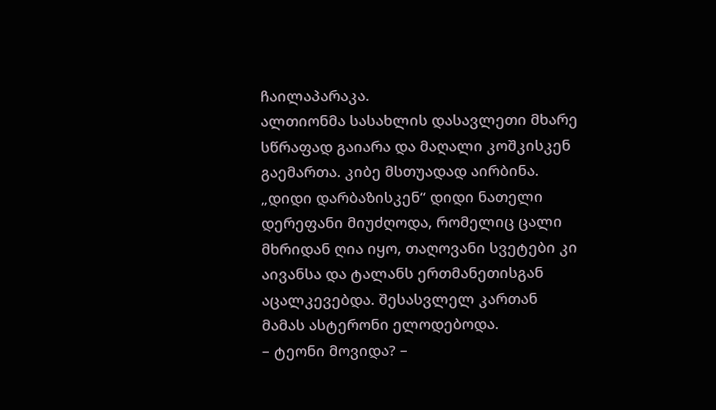ჩაილაპარაკა.
ალთიონმა სასახლის დასავლეთი მხარე სწრაფად გაიარა და მაღალი კოშკისკენ გაემართა. კიბე მსთუადად აირბინა. „დიდი დარბაზისკენ“ დიდი ნათელი დერეფანი მიუძღოდა, რომელიც ცალი მხრიდან ღია იყო, თაღოვანი სვეტები კი აივანსა და ტალანს ერთმანეთისგან აცალკევებდა. შესასვლელ კართან მამას ასტერონი ელოდებოდა.
– ტეონი მოვიდა? –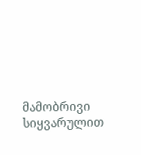მამობრივი სიყვარულით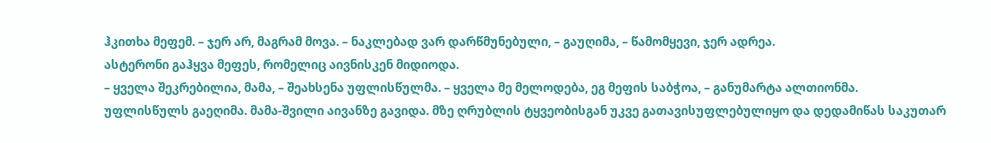ჰკითხა მეფემ. – ჯერ არ, მაგრამ მოვა. – ნაკლებად ვარ დარწმუნებული, – გაუღიმა, – წამომყევი, ჯერ ადრეა.
ასტერონი გაჰყვა მეფეს, რომელიც აივნისკენ მიდიოდა.
– ყველა შეკრებილია, მამა, – შეახსენა უფლისწულმა. – ყველა მე მელოდება, ეგ მეფის საბჭოა, – განუმარტა ალთიონმა.
უფლისწულს გაეღიმა. მამა-შვილი აივანზე გავიდა. მზე ღრუბლის ტყვეობისგან უკვე გათავისუფლებულიყო და დედამიწას საკუთარ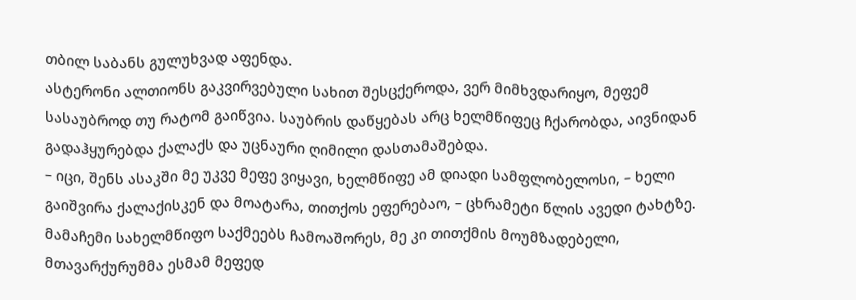თბილ საბანს გულუხვად აფენდა.
ასტერონი ალთიონს გაკვირვებული სახით შესცქეროდა, ვერ მიმხვდარიყო, მეფემ სასაუბროდ თუ რატომ გაიწვია. საუბრის დაწყებას არც ხელმწიფეც ჩქარობდა, აივნიდან გადაჰყურებდა ქალაქს და უცნაური ღიმილი დასთამაშებდა.
– იცი, შენს ასაკში მე უკვე მეფე ვიყავი, ხელმწიფე ამ დიადი სამფლობელოსი, – ხელი გაიშვირა ქალაქისკენ და მოატარა, თითქოს ეფერებაო, – ცხრამეტი წლის ავედი ტახტზე. მამაჩემი სახელმწიფო საქმეებს ჩამოაშორეს, მე კი თითქმის მოუმზადებელი, მთავარქურუმმა ესმამ მეფედ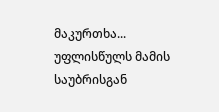მაკურთხა...
უფლისწულს მამის საუბრისგან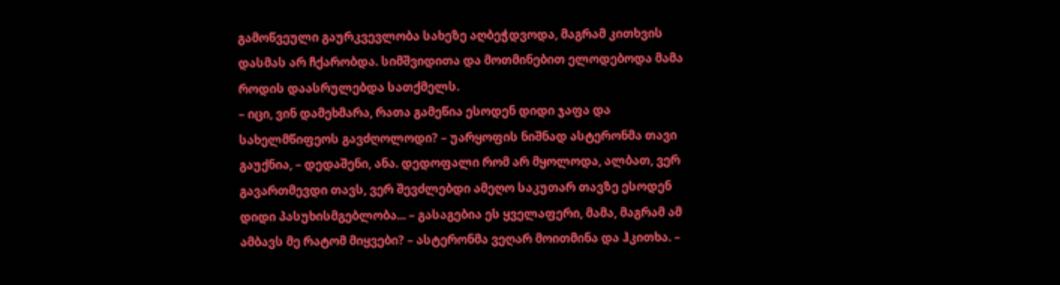გამოწვეული გაურკვევლობა სახეზე აღბეჭდვოდა, მაგრამ კითხვის დასმას არ ჩქარობდა. სიმშვიდითა და მოთმინებით ელოდებოდა მამა როდის დაასრულებდა სათქმელს.
– იცი, ვინ დამეხმარა, რათა გამეწია ესოდენ დიდი ჯაფა და სახელმწიფეოს გავძღოლოდი? – უარყოფის ნიშნად ასტერონმა თავი გაუქნია, – დედაშენი, ანა. დედოფალი რომ არ მყოლოდა, ალბათ, ვერ გავართმევდი თავს, ვერ შევძლებდი ამეღო საკუთარ თავზე ესოდენ დიდი პასუხისმგებლობა... – გასაგებია ეს ყველაფერი, მამა, მაგრამ ამ ამბავს მე რატომ მიყვები? – ასტერონმა ვეღარ მოითმინა და ჰკითხა. –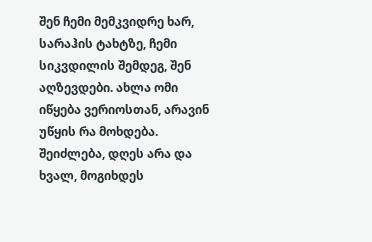შენ ჩემი მემკვიდრე ხარ, სარაჰის ტახტზე, ჩემი სიკვდილის შემდეგ, შენ აღზევდები. ახლა ომი იწყება ვერიოსთან, არავინ უწყის რა მოხდება. შეიძლება, დღეს არა და ხვალ, მოგიხდეს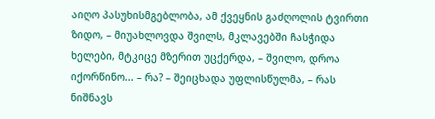აიღო პასუხისმგებლობა, ამ ქვეყნის გაძღოლის ტვირთი ზიდო, – მიუახლოვდა შვილს, მკლავებში ჩასჭიდა ხელები, მტკიცე მზერით უცქერდა, – შვილო, დროა იქორწინო... – რა? – შეიცხადა უფლისწულმა, – რას ნიშნავს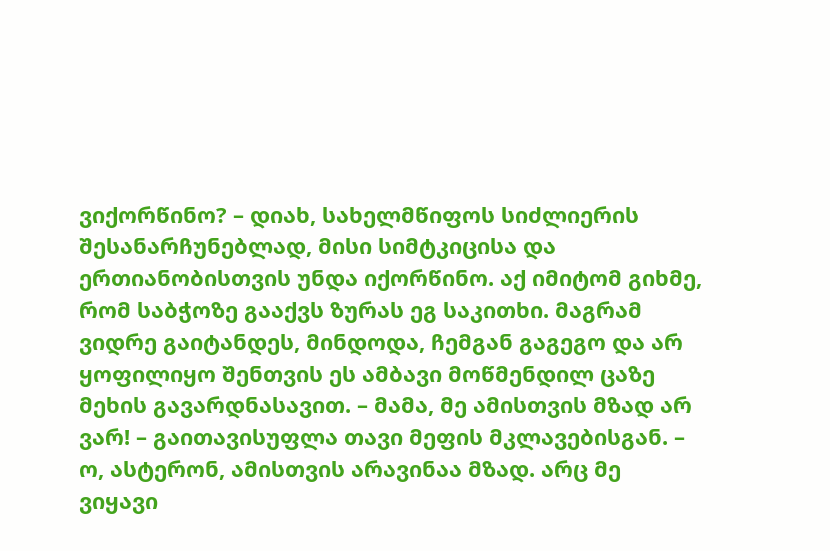ვიქორწინო? – დიახ, სახელმწიფოს სიძლიერის შესანარჩუნებლად, მისი სიმტკიცისა და ერთიანობისთვის უნდა იქორწინო. აქ იმიტომ გიხმე, რომ საბჭოზე გააქვს ზურას ეგ საკითხი. მაგრამ ვიდრე გაიტანდეს, მინდოდა, ჩემგან გაგეგო და არ ყოფილიყო შენთვის ეს ამბავი მოწმენდილ ცაზე მეხის გავარდნასავით. – მამა, მე ამისთვის მზად არ ვარ! – გაითავისუფლა თავი მეფის მკლავებისგან. – ო, ასტერონ, ამისთვის არავინაა მზად. არც მე ვიყავი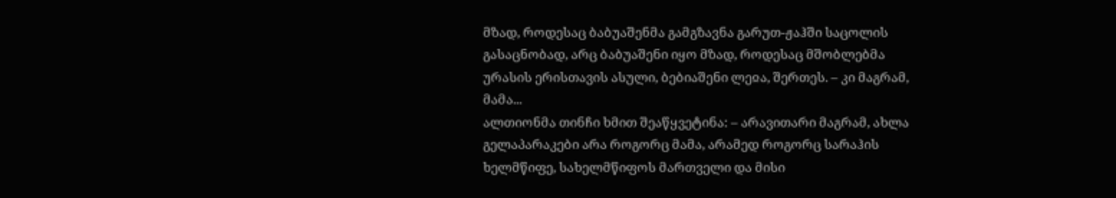მზად, როდესაც ბაბუაშენმა გამგზავნა გარუთ-ჟაჰში საცოლის გასაცნობად, არც ბაბუაშენი იყო მზად, როდესაც მშობლებმა ურასის ერისთავის ასული, ბებიაშენი ლეჲა, შერთეს. – კი მაგრამ, მამა...
ალთიონმა თინჩი ხმით შეაწყვეტინა: – არავითარი მაგრამ, ახლა გელაპარაკები არა როგორც მამა, არამედ როგორც სარაჰის ხელმწიფე, სახელმწიფოს მართველი და მისი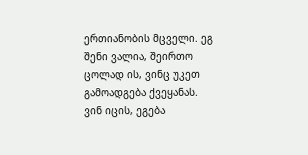ერთიანობის მცველი. ეგ შენი ვალია, შეირთო ცოლად ის, ვინც უკეთ გამოადგება ქვეყანას. ვინ იცის, ეგება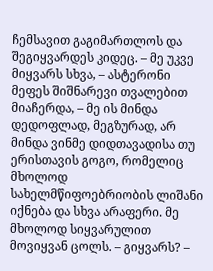ჩემსავით გაგიმართლოს და შეგიყვარდეს კიდეც. – მე უკვე მიყვარს სხვა, – ასტერონი მეფეს შიშნარევი თვალებით მიაჩერდა, – მე ის მინდა დედოფლად, მეგზურად, არ მინდა ვინმე დიდთავადისა თუ ერისთავის გოგო, რომელიც მხოლოდ სახელმწიფოებრიობის ლიშანი იქნება და სხვა არაფერი. მე მხოლოდ სიყვარულით მოვიყვან ცოლს. – გიყვარს? –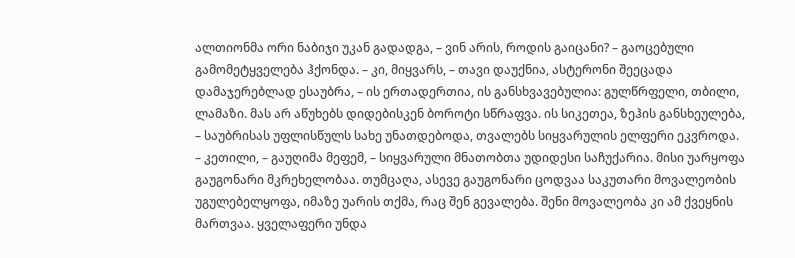ალთიონმა ორი ნაბიჯი უკან გადადგა, – ვინ არის, როდის გაიცანი? – გაოცებული გამომეტყველება ჰქონდა. – კი, მიყვარს, – თავი დაუქნია, ასტერონი შეეცადა დამაჯერებლად ესაუბრა, – ის ერთადერთია, ის განსხვავებულია: გულწრფელი, თბილი, ლამაზი. მას არ აწუხებს დიდებისკენ ბოროტი სწრაფვა. ის სიკეთეა, ზეჰის განსხეულება, – საუბრისას უფლისწულს სახე უნათდებოდა, თვალებს სიყვარულის ელფერი ეკვროდა. – კეთილი, – გაუღიმა მეფემ, – სიყვარული მნათობთა უდიდესი საჩუქარია. მისი უარყოფა გაუგონარი მკრეხელობაა. თუმცაღა, ასევე გაუგონარი ცოდვაა საკუთარი მოვალეობის უგულებელყოფა, იმაზე უარის თქმა, რაც შენ გევალება. შენი მოვალეობა კი ამ ქვეყნის მართვაა. ყველაფერი უნდა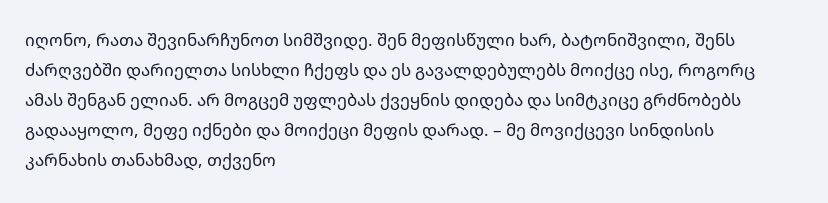იღონო, რათა შევინარჩუნოთ სიმშვიდე. შენ მეფისწული ხარ, ბატონიშვილი, შენს ძარღვებში დარიელთა სისხლი ჩქეფს და ეს გავალდებულებს მოიქცე ისე, როგორც ამას შენგან ელიან. არ მოგცემ უფლებას ქვეყნის დიდება და სიმტკიცე გრძნობებს გადააყოლო, მეფე იქნები და მოიქეცი მეფის დარად. – მე მოვიქცევი სინდისის კარნახის თანახმად, თქვენო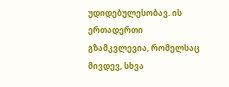უდიდებულესობავ. ის ერთადერთი გზამკვლევია, რომელსაც მივდევ, სხვა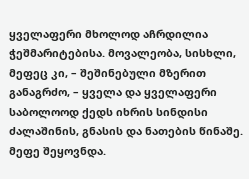ყველაფერი მხოლოდ აჩრდილია ჭეშმარიტებისა. მოვალეობა, სისხლი, მეფეც კი, – შეშინებული მზერით განაგრძო, – ყველა და ყველაფერი საბოლოოდ ქედს იხრის სინდისი ძალაშინის, გნასის და ნათების წინაშე. მეფე შეყოვნდა.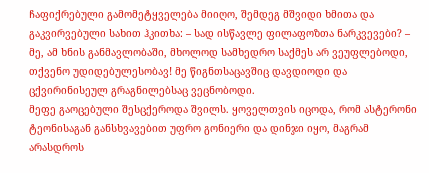ჩაფიქრებული გამომეტყველება მიიღო, შემდეგ მშვიდი ხმითა და გაკვირვებული სახით ჰკითხა: – სად ისწავლე ფილაფოზთა ნარკვევები? – მე, ამ ხნის განმავლობაში, მხოლოდ სამხედრო საქმეს არ ვეუფლებოდი, თქვენო უდიდებულესობავ! მე წიგნთსაცავშიც დავდიოდი და ცქვირინისეულ გრაგნილებსაც ვეცნობოდი.
მეფე გაოცებული შესცქეროდა შვილს. ყოველთვის იცოდა, რომ ასტერონი ტეონისაგან განსხვავებით უფრო გონიერი და დინჯი იყო, მაგრამ არასდროს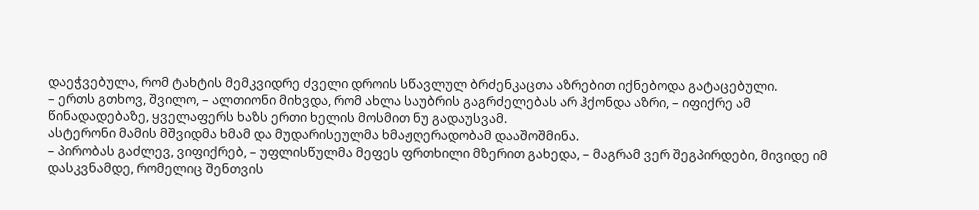დაეჭვებულა, რომ ტახტის მემკვიდრე ძველი დროის სწავლულ ბრძენკაცთა აზრებით იქნებოდა გატაცებული.
– ერთს გთხოვ, შვილო, – ალთიონი მიხვდა, რომ ახლა საუბრის გაგრძელებას არ ჰქონდა აზრი, – იფიქრე ამ წინადადებაზე, ყველაფერს ხაზს ერთი ხელის მოსმით ნუ გადაუსვამ.
ასტერონი მამის მშვიდმა ხმამ და მუდარისეულმა ხმაჟღერადობამ დააშოშმინა.
– პირობას გაძლევ, ვიფიქრებ, – უფლისწულმა მეფეს ფრთხილი მზერით გახედა, – მაგრამ ვერ შეგპირდები, მივიდე იმ დასკვნამდე, რომელიც შენთვის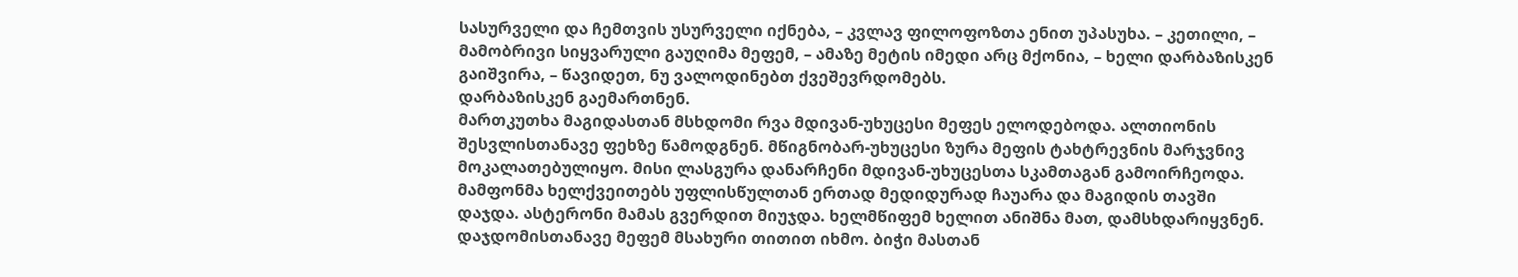სასურველი და ჩემთვის უსურველი იქნება, – კვლავ ფილოფოზთა ენით უპასუხა. – კეთილი, – მამობრივი სიყვარული გაუღიმა მეფემ, – ამაზე მეტის იმედი არც მქონია, – ხელი დარბაზისკენ გაიშვირა, – წავიდეთ, ნუ ვალოდინებთ ქვეშევრდომებს.
დარბაზისკენ გაემართნენ.
მართკუთხა მაგიდასთან მსხდომი რვა მდივან-უხუცესი მეფეს ელოდებოდა. ალთიონის შესვლისთანავე ფეხზე წამოდგნენ. მწიგნობარ-უხუცესი ზურა მეფის ტახტრევნის მარჯვნივ მოკალათებულიყო. მისი ლასგურა დანარჩენი მდივან-უხუცესთა სკამთაგან გამოირჩეოდა.
მამფონმა ხელქვეითებს უფლისწულთან ერთად მედიდურად ჩაუარა და მაგიდის თავში დაჯდა. ასტერონი მამას გვერდით მიუჯდა. ხელმწიფემ ხელით ანიშნა მათ, დამსხდარიყვნენ.
დაჯდომისთანავე მეფემ მსახური თითით იხმო. ბიჭი მასთან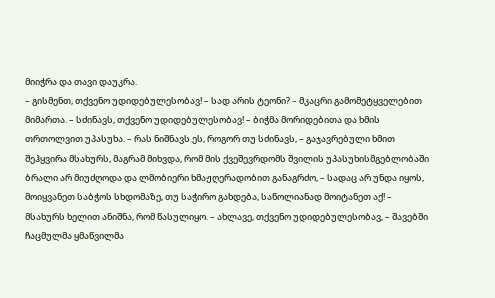მიიჭრა და თავი დაუკრა.
– გისმენთ, თქვენო უდიდებულესობავ! – სად არის ტეონი? – მკაცრი გამომეტყველებით მიმართა. – სძინავს, თქვენო უდიდებულესობავ! – ბიჭმა მორიდებითა და ხმის თრთოლვით უპასუხა. – რას ნიშნავს ეს, როგორ თუ სძინავს, – გაჯავრებული ხმით შეჰყვირა მსახურს, მაგრამ მიხვდა, რომ მის ქვეშევრდომს შვილის უპასუხისმგებლობაში ბრალი არ მიუძღოდა და ლმობიერი ხმაჟღერადობით განაგრძო, – სადაც არ უნდა იყოს, მოიყვანეთ საბჭოს სხდომაზე, თუ საჭირო გახდება, საწოლიანად მოიტანეთ აქ! – მსახურს ხელით ანიშნა, რომ წასულიყო. – ახლავე, თქვენო უდიდებულესობავ, – შავებში ჩაცმულმა ყმაწვილმა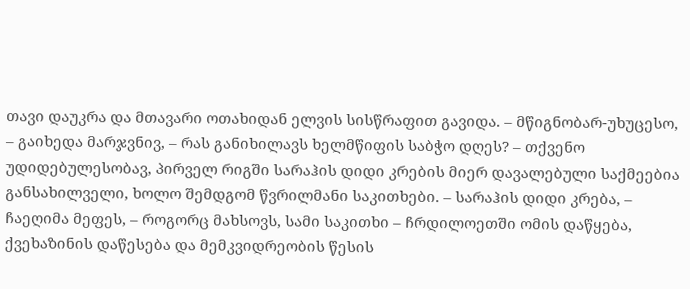თავი დაუკრა და მთავარი ოთახიდან ელვის სისწრაფით გავიდა. – მწიგნობარ-უხუცესო, – გაიხედა მარჯვნივ, – რას განიხილავს ხელმწიფის საბჭო დღეს? – თქვენო უდიდებულესობავ, პირველ რიგში სარაჰის დიდი კრების მიერ დავალებული საქმეებია განსახილველი, ხოლო შემდგომ წვრილმანი საკითხები. – სარაჰის დიდი კრება, – ჩაეღიმა მეფეს, – როგორც მახსოვს, სამი საკითხი – ჩრდილოეთში ომის დაწყება, ქვეხაზინის დაწესება და მემკვიდრეობის წესის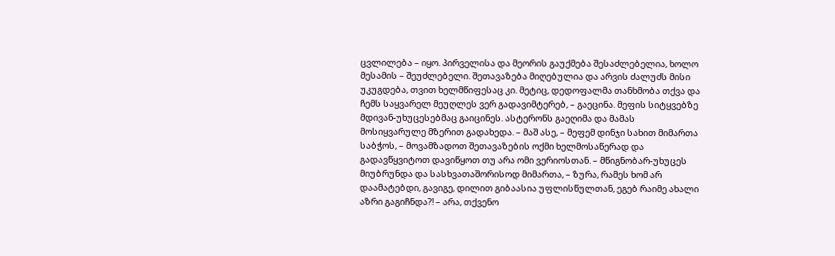ცვლილება – იყო. პირველისა და მეორის გაუქმება შესაძლებელია, ხოლო მესამის – შეუძლებელი. შეთავაზება მიღებულია და არვის ძალუძს მისი უკუგდება, თვით ხელმწიფესაც კი. მეტიც, დედოფალმა თანხმობა თქვა და ჩემს საყვარელ მეუღლეს ვერ გადავიმტერებ, – გაეცინა. მეფის სიტყვებზე მდივან-უხუცესებმაც გაიცინეს. ასტერონს გაეღიმა და მამას მოსიყვარულე მზერით გადახედა. – მაშ ასე, – მეფემ დინჯი სახით მიმართა საბჭოს, – მოვამზადოთ შეთავაზების ოქმი ხელმოსაწერად და გადავწყვიტოთ დავიწყოთ თუ არა ომი ვერიოსთან. – მწიგნობარ-უხუცეს მიუბრუნდა და სასხვათაშორისოდ მიმართა, – ზურა, რამეს ხომ არ დაამატებდი, გავიგე, დილით გიბაასია უფლისწულთან, ეგებ რაიმე ახალი აზრი გაგიჩნდა?! – არა, თქვენო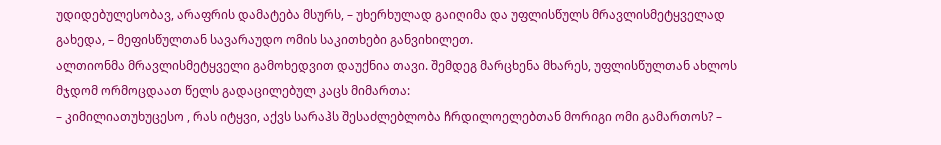უდიდებულესობავ, არაფრის დამატება მსურს, – უხერხულად გაიღიმა და უფლისწულს მრავლისმეტყველად გახედა, – მეფისწულთან სავარაუდო ომის საკითხები განვიხილეთ.
ალთიონმა მრავლისმეტყველი გამოხედვით დაუქნია თავი. შემდეგ მარცხენა მხარეს, უფლისწულთან ახლოს მჯდომ ორმოცდაათ წელს გადაცილებულ კაცს მიმართა:
– კიმილიათუხუცესო , რას იტყვი, აქვს სარაჰს შესაძლებლობა ჩრდილოელებთან მორიგი ომი გამართოს? –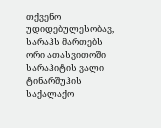თქვენო უდიდებულესობავ, სარაჰს მართებს ორი ათასვითოში სარაჰიტის ვალი ტინარშუჰის საქალაქო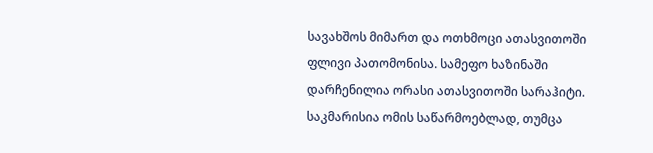სავახშოს მიმართ და ოთხმოცი ათასვითოში ფლივი პათომონისა. სამეფო ხაზინაში დარჩენილია ორასი ათასვითოში სარაჰიტი. საკმარისია ომის საწარმოებლად, თუმცა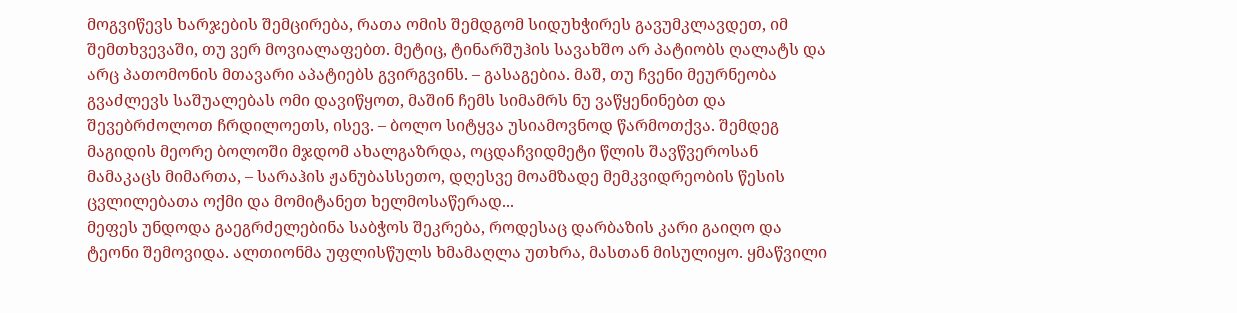მოგვიწევს ხარჯების შემცირება, რათა ომის შემდგომ სიდუხჭირეს გავუმკლავდეთ, იმ შემთხვევაში, თუ ვერ მოვიალაფებთ. მეტიც, ტინარშუჰის სავახშო არ პატიობს ღალატს და არც პათომონის მთავარი აპატიებს გვირგვინს. – გასაგებია. მაშ, თუ ჩვენი მეურნეობა გვაძლევს საშუალებას ომი დავიწყოთ, მაშინ ჩემს სიმამრს ნუ ვაწყენინებთ და შევებრძოლოთ ჩრდილოეთს, ისევ. – ბოლო სიტყვა უსიამოვნოდ წარმოთქვა. შემდეგ მაგიდის მეორე ბოლოში მჯდომ ახალგაზრდა, ოცდაჩვიდმეტი წლის შავწვეროსან მამაკაცს მიმართა, – სარაჰის ჟანუბასსეთო, დღესვე მოამზადე მემკვიდრეობის წესის ცვლილებათა ოქმი და მომიტანეთ ხელმოსაწერად...
მეფეს უნდოდა გაეგრძელებინა საბჭოს შეკრება, როდესაც დარბაზის კარი გაიღო და ტეონი შემოვიდა. ალთიონმა უფლისწულს ხმამაღლა უთხრა, მასთან მისულიყო. ყმაწვილი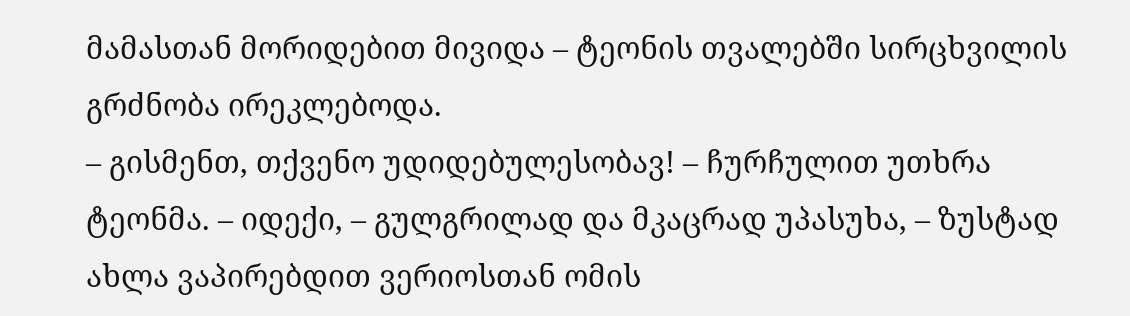მამასთან მორიდებით მივიდა – ტეონის თვალებში სირცხვილის გრძნობა ირეკლებოდა.
– გისმენთ, თქვენო უდიდებულესობავ! – ჩურჩულით უთხრა ტეონმა. – იდექი, – გულგრილად და მკაცრად უპასუხა, – ზუსტად ახლა ვაპირებდით ვერიოსთან ომის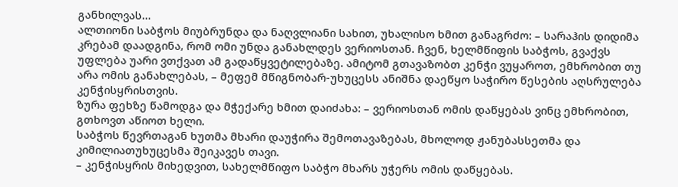განხილვას...
ალთიონი საბჭოს მიუბრუნდა და ნაღვლიანი სახით, უხალისო ხმით განაგრძო: – სარაჰის დიდიმა კრებამ დაადგინა, რომ ომი უნდა განახლდეს ვერიოსთან. ჩვენ, ხელმწიფის საბჭოს, გვაქვს უფლება უარი ვთქვათ ამ გადაწყვეტილებაზე. ამიტომ გთავაზობთ კენჭი ვუყაროთ, ემხრობით თუ არა ომის განახლებას, – მეფემ მწიგნობარ-უხუცესს ანიშნა დაეწყო საჭირო წესების აღსრულება კენჭისყრისთვის.
ზურა ფეხზე წამოდგა და მჭექარე ხმით დაიძახა: – ვერიოსთან ომის დაწყებას ვინც ემხრობით, გთხოვთ აწიოთ ხელი.
საბჭოს წევრთაგან ხუთმა მხარი დაუჭირა შემოთავაზებას, მხოლოდ ჟანუბასსეთმა და კიმილიათუხუცესმა შეიკავეს თავი.
– კენჭისყრის მიხედვით, სახელმწიფო საბჭო მხარს უჭერს ომის დაწყებას.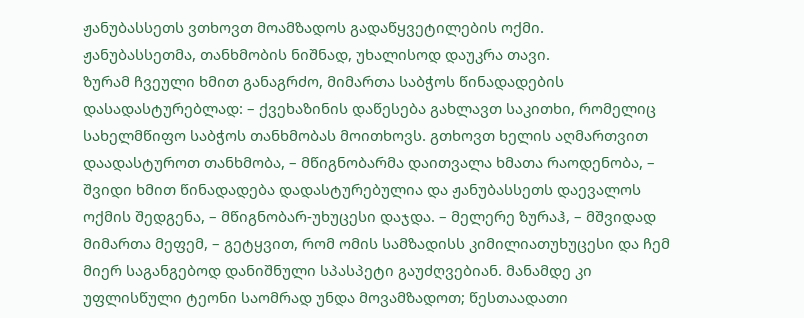ჟანუბასსეთს ვთხოვთ მოამზადოს გადაწყვეტილების ოქმი.
ჟანუბასსეთმა, თანხმობის ნიშნად, უხალისოდ დაუკრა თავი.
ზურამ ჩვეული ხმით განაგრძო, მიმართა საბჭოს წინადადების დასადასტურებლად: – ქვეხაზინის დაწესება გახლავთ საკითხი, რომელიც სახელმწიფო საბჭოს თანხმობას მოითხოვს. გთხოვთ ხელის აღმართვით დაადასტუროთ თანხმობა, – მწიგნობარმა დაითვალა ხმათა რაოდენობა, – შვიდი ხმით წინადადება დადასტურებულია და ჟანუბასსეთს დაევალოს ოქმის შედგენა, – მწიგნობარ-უხუცესი დაჯდა. – მელერე ზურაჰ, – მშვიდად მიმართა მეფემ, – გეტყვით, რომ ომის სამზადისს კიმილიათუხუცესი და ჩემ მიერ საგანგებოდ დანიშნული სპასპეტი გაუძღვებიან. მანამდე კი უფლისწული ტეონი საომრად უნდა მოვამზადოთ; წესთაადათი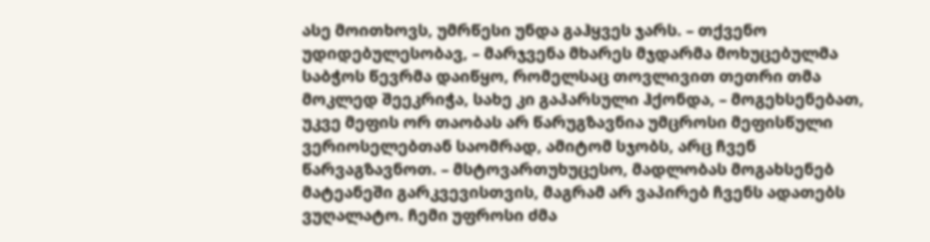ასე მოითხოვს, უმრწესი უნდა გაჰყვეს ჯარს. – თქვენო უდიდებულესობავ, – მარჯვენა მხარეს მჯდარმა მოხუცებულმა საბჭოს წევრმა დაიწყო, რომელსაც თოვლივით თეთრი თმა მოკლედ შეეკრიჭა, სახე კი გაპარსული ჰქონდა, – მოგეხსენებათ, უკვე მეფის ორ თაობას არ წარუგზავნია უმცროსი მეფისწული ვერიოსელებთან საომრად, ამიტომ სჯობს, არც ჩვენ წარვაგზავნოთ. – მსტოვართუხუცესო, მადლობას მოგახსენებ მატეანეში გარკვევისთვის, მაგრამ არ ვაპირებ ჩვენს ადათებს ვუღალატო. ჩემი უფროსი ძმა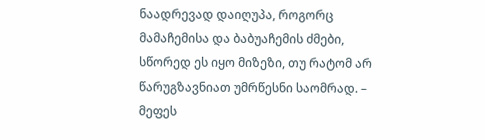ნაადრევად დაიღუპა, როგორც მამაჩემისა და ბაბუაჩემის ძმები, სწორედ ეს იყო მიზეზი, თუ რატომ არ წარუგზავნიათ უმრწესნი საომრად. – მეფეს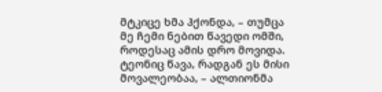მტკიცე ხმა ჰქონდა, – თუმცა მე ჩემი ნებით წავედი ომში, როდესაც ამის დრო მოვიდა. ტეონიც წავა, რადგან ეს მისი მოვალეობაა, – ალთიონმა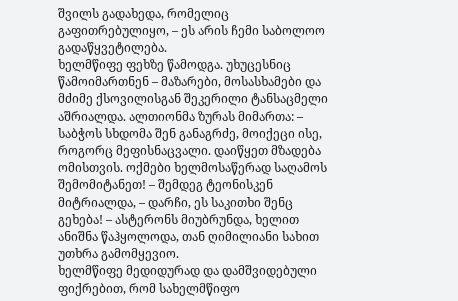შვილს გადახედა, რომელიც გაფითრებულიყო, – ეს არის ჩემი საბოლოო გადაწყვეტილება.
ხელმწიფე ფეხზე წამოდგა. უხუცესნიც წამოიმართნენ – მაზარები, მოსასხამები და მძიმე ქსოვილისგან შეკერილი ტანსაცმელი აშრიალდა. ალთიონმა ზურას მიმართა: – საბჭოს სხდომა შენ განაგრძე, მოიქეცი ისე, როგორც მეფისნაცვალი. დაიწყეთ მზადება ომისთვის. ოქმები ხელმოსაწერად საღამოს შემომიტანეთ! – შემდეგ ტეონისკენ მიტრიალდა, – დარჩი, ეს საკითხი შენც გეხება! – ასტერონს მიუბრუნდა, ხელით ანიშნა წაჰყოლოდა, თან ღიმილიანი სახით უთხრა გამომყევიო.
ხელმწიფე მედიდურად და დამშვიდებული ფიქრებით, რომ სახელმწიფო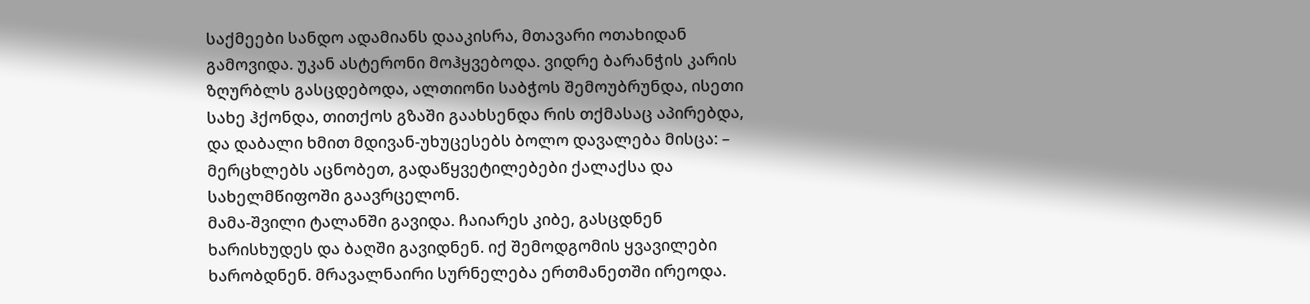საქმეები სანდო ადამიანს დააკისრა, მთავარი ოთახიდან გამოვიდა. უკან ასტერონი მოჰყვებოდა. ვიდრე ბარანჭის კარის ზღურბლს გასცდებოდა, ალთიონი საბჭოს შემოუბრუნდა, ისეთი სახე ჰქონდა, თითქოს გზაში გაახსენდა რის თქმასაც აპირებდა, და დაბალი ხმით მდივან-უხუცესებს ბოლო დავალება მისცა: – მერცხლებს აცნობეთ, გადაწყვეტილებები ქალაქსა და სახელმწიფოში გაავრცელონ.
მამა-შვილი ტალანში გავიდა. ჩაიარეს კიბე, გასცდნენ ხარისხუდეს და ბაღში გავიდნენ. იქ შემოდგომის ყვავილები ხარობდნენ. მრავალნაირი სურნელება ერთმანეთში ირეოდა.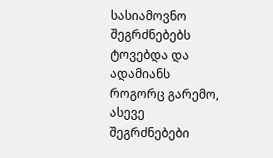სასიამოვნო შეგრძნებებს ტოვებდა და ადამიანს როგორც გარემო, ასევე შეგრძნებები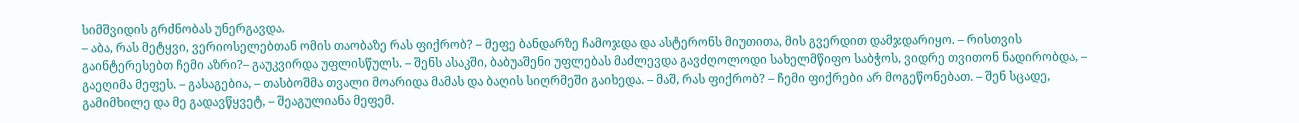სიმშვიდის გრძნობას უნერგავდა.
– აბა, რას მეტყვი, ვერიოსელებთან ომის თაობაზე რას ფიქრობ? – მეფე ბანდარზე ჩამოჯდა და ასტერონს მიუთითა, მის გვერდით დამჯდარიყო. – რისთვის გაინტერესებთ ჩემი აზრი?– გაუკვირდა უფლისწულს. – შენს ასაკში, ბაბუაშენი უფლებას მაძლევდა გავძღოლოდი სახელმწიფო საბჭოს, ვიდრე თვითონ ნადირობდა, – გაეღიმა მეფეს. – გასაგებია, – თასბოშმა თვალი მოარიდა მამას და ბაღის სიღრმეში გაიხედა. – მაშ, რას ფიქრობ? – ჩემი ფიქრები არ მოგეწონებათ. – შენ სცადე, გამიმხილე და მე გადავწყვეტ, – შეაგულიანა მეფემ.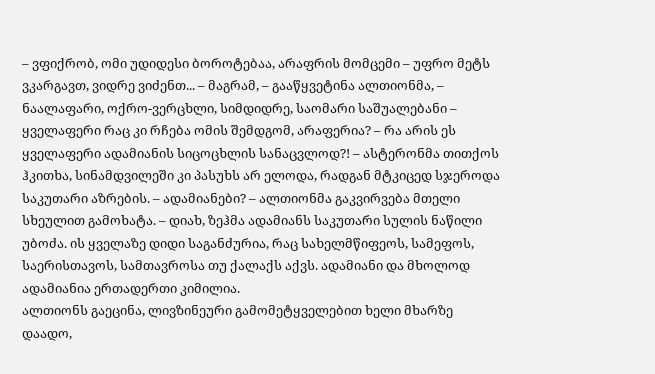– ვფიქრობ, ომი უდიდესი ბოროტებაა, არაფრის მომცემი – უფრო მეტს ვკარგავთ, ვიდრე ვიძენთ... – მაგრამ, – გააწყვეტინა ალთიონმა, – ნაალაფარი, ოქრო-ვერცხლი, სიმდიდრე, საომარი საშუალებანი – ყველაფერი რაც კი რჩება ომის შემდგომ, არაფერია? – რა არის ეს ყველაფერი ადამიანის სიცოცხლის სანაცვლოდ?! – ასტერონმა თითქოს ჰკითხა, სინამდვილეში კი პასუხს არ ელოდა, რადგან მტკიცედ სჯეროდა საკუთარი აზრების. – ადამიანები? – ალთიონმა გაკვირვება მთელი სხეულით გამოხატა. – დიახ, ზეჰმა ადამიანს საკუთარი სულის ნაწილი უბოძა. ის ყველაზე დიდი საგანძურია, რაც სახელმწიფეოს, სამეფოს, საერისთავოს, სამთავროსა თუ ქალაქს აქვს. ადამიანი და მხოლოდ ადამიანია ერთადერთი კიმილია.
ალთიონს გაეცინა, ლივზინეური გამომეტყველებით ხელი მხარზე დაადო,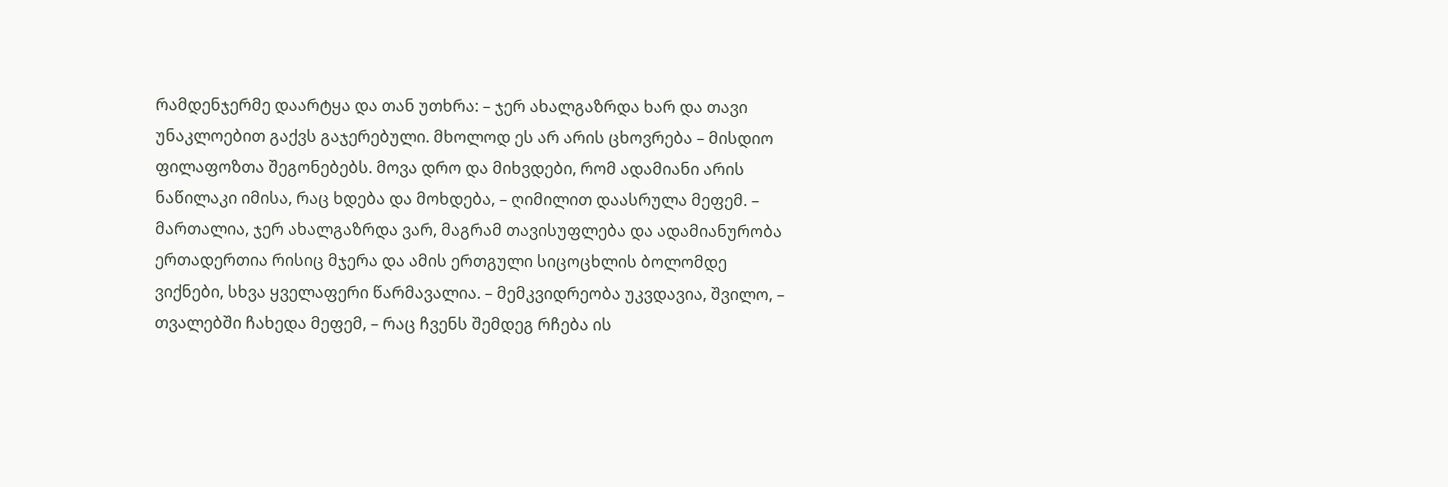რამდენჯერმე დაარტყა და თან უთხრა: – ჯერ ახალგაზრდა ხარ და თავი უნაკლოებით გაქვს გაჯერებული. მხოლოდ ეს არ არის ცხოვრება – მისდიო ფილაფოზთა შეგონებებს. მოვა დრო და მიხვდები, რომ ადამიანი არის ნაწილაკი იმისა, რაც ხდება და მოხდება, – ღიმილით დაასრულა მეფემ. – მართალია, ჯერ ახალგაზრდა ვარ, მაგრამ თავისუფლება და ადამიანურობა ერთადერთია რისიც მჯერა და ამის ერთგული სიცოცხლის ბოლომდე ვიქნები, სხვა ყველაფერი წარმავალია. – მემკვიდრეობა უკვდავია, შვილო, – თვალებში ჩახედა მეფემ, – რაც ჩვენს შემდეგ რჩება ის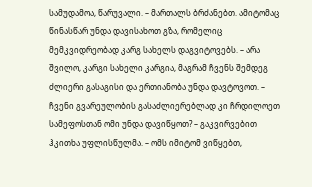სამუდამოა, წარუვალი. – მართალს ბრძანებთ. ამიტომაც წინასწარ უნდა დავისახოთ გზა, რომელიც მემკვიდრეობად კარგ სახელს დაგვიტოვებს. – არა შვილო, კარგი სახელი კარგია, მაგრამ ჩვენს შემდეგ ძლიერი გასაგისი და ერთიანობა უნდა დავტოვოთ. – ჩვენი გვარეულობის გასაძლიერებლად კი ჩრდილოეთ სამეფოსთან ომი უნდა დავიწყოთ? – გაკვირვებით ჰკითხა უფლისწულმა. – ომს იმიტომ ვიწყებთ,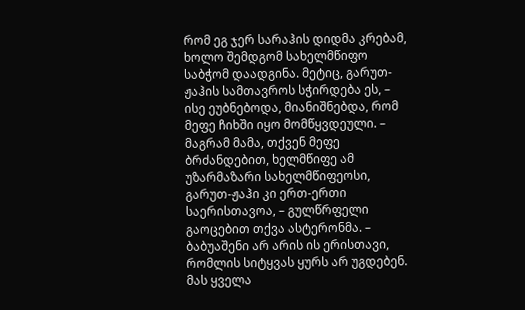რომ ეგ ჯერ სარაჰის დიდმა კრებამ, ხოლო შემდგომ სახელმწიფო საბჭომ დაადგინა. მეტიც, გარუთ-ჟაჰის სამთავროს სჭირდება ეს, – ისე ეუბნებოდა, მიანიშნებდა, რომ მეფე ჩიხში იყო მომწყვდეული. – მაგრამ მამა, თქვენ მეფე ბრძანდებით, ხელმწიფე ამ უზარმაზარი სახელმწიფეოსი, გარუთ-ჟაჰი კი ერთ-ერთი საერისთავოა, – გულწრფელი გაოცებით თქვა ასტერონმა. – ბაბუაშენი არ არის ის ერისთავი, რომლის სიტყვას ყურს არ უგდებენ. მას ყველა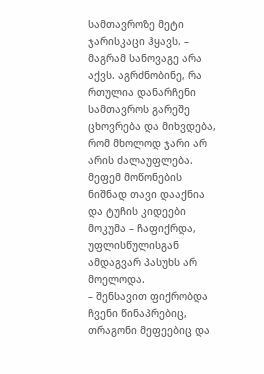სამთავროზე მეტი ჯარისკაცი ჰყავს. – მაგრამ სანოვაგე არა აქვს. აგრძნობინე, რა რთულია დანარჩენი სამთავროს გარეშე ცხოვრება და მიხვდება, რომ მხოლოდ ჯარი არ არის ძალაუფლება.
მეფემ მოწონების ნიშნად თავი დააქნია და ტუჩის კიდეები მოკუმა – ჩაფიქრდა, უფლისწულისგან ამდაგვარ პასუხს არ მოელოდა.
– შენსავით ფიქრობდა ჩვენი წინაპრებიც, თრაგონი მეფეებიც და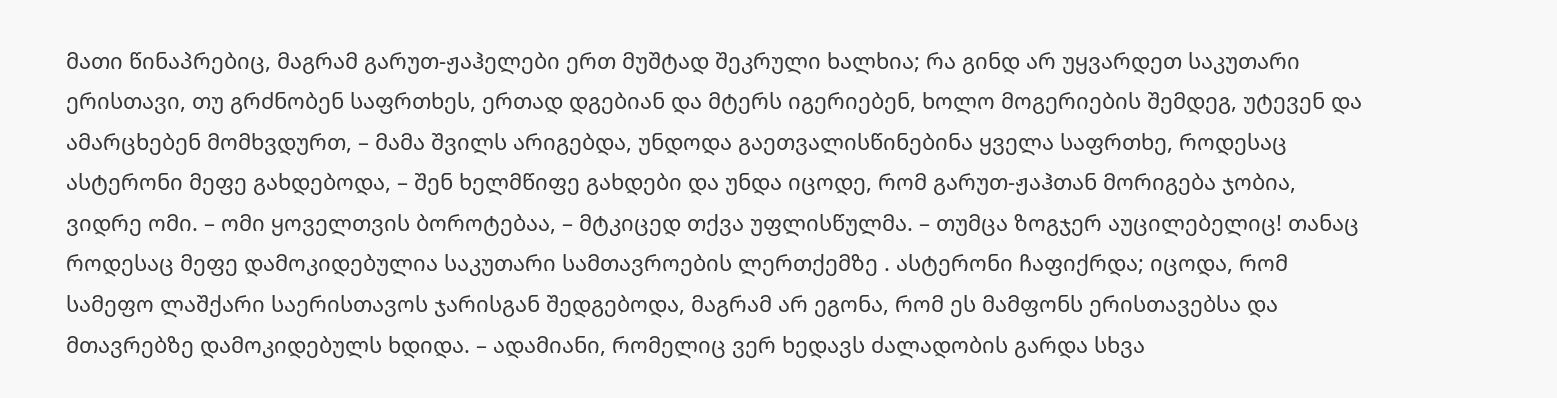მათი წინაპრებიც, მაგრამ გარუთ-ჟაჰელები ერთ მუშტად შეკრული ხალხია; რა გინდ არ უყვარდეთ საკუთარი ერისთავი, თუ გრძნობენ საფრთხეს, ერთად დგებიან და მტერს იგერიებენ, ხოლო მოგერიების შემდეგ, უტევენ და ამარცხებენ მომხვდურთ, – მამა შვილს არიგებდა, უნდოდა გაეთვალისწინებინა ყველა საფრთხე, როდესაც ასტერონი მეფე გახდებოდა, – შენ ხელმწიფე გახდები და უნდა იცოდე, რომ გარუთ-ჟაჰთან მორიგება ჯობია, ვიდრე ომი. – ომი ყოველთვის ბოროტებაა, – მტკიცედ თქვა უფლისწულმა. – თუმცა ზოგჯერ აუცილებელიც! თანაც როდესაც მეფე დამოკიდებულია საკუთარი სამთავროების ლერთქემზე . ასტერონი ჩაფიქრდა; იცოდა, რომ სამეფო ლაშქარი საერისთავოს ჯარისგან შედგებოდა, მაგრამ არ ეგონა, რომ ეს მამფონს ერისთავებსა და მთავრებზე დამოკიდებულს ხდიდა. – ადამიანი, რომელიც ვერ ხედავს ძალადობის გარდა სხვა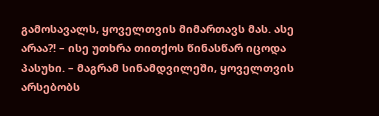გამოსავალს, ყოველთვის მიმართავს მას. ასე არაა?! – ისე უთხრა თითქოს წინასწარ იცოდა პასუხი. – მაგრამ სინამდვილეში, ყოველთვის არსებობს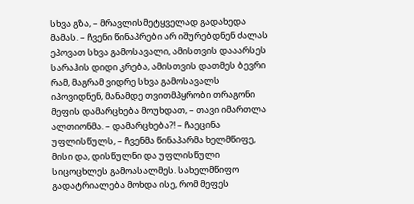სხვა გზა, – მრავლისმეტყველად გადახედა მამას. – ჩვენი წინაპრები არ იშურებდნენ ძალას ეპოვათ სხვა გამოსავალი, ამისთვის დააარსეს სარაჰის დიდი კრება, ამისთვის დათმეს ბევრი რამ, მაგრამ ვიდრე სხვა გამოსავალს იპოვიდნენ, მანამდე თვითმპყრობი თრაგონი მეფის დამარცხება მოუხდათ, – თავი იმართლა ალთიონმა. – დამარცხება?! – ჩაეცინა უფლისწულს, – ჩვენმა წინაპარმა ხელმწიფე, მისი და, დისწულნი და უფლისწული სიცოცხლეს გამოასალმეს. სახელმწიფო გადატრიალება მოხდა ისე, რომ მეფეს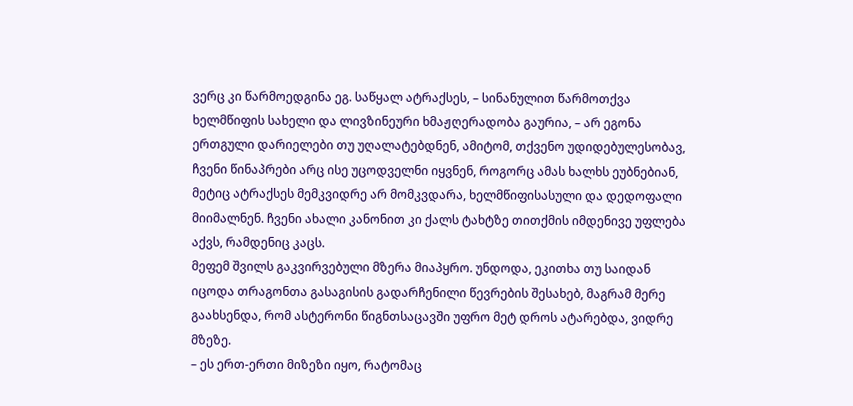ვერც კი წარმოედგინა ეგ. საწყალ ატრაქსეს, – სინანულით წარმოთქვა ხელმწიფის სახელი და ლივზინეური ხმაჟღერადობა გაურია, – არ ეგონა ერთგული დარიელები თუ უღალატებდნენ, ამიტომ, თქვენო უდიდებულესობავ, ჩვენი წინაპრები არც ისე უცოდველნი იყვნენ, როგორც ამას ხალხს ეუბნებიან, მეტიც ატრაქსეს მემკვიდრე არ მომკვდარა, ხელმწიფისასული და დედოფალი მიიმალნენ. ჩვენი ახალი კანონით კი ქალს ტახტზე თითქმის იმდენივე უფლება აქვს, რამდენიც კაცს.
მეფემ შვილს გაკვირვებული მზერა მიაპყრო. უნდოდა, ეკითხა თუ საიდან იცოდა თრაგონთა გასაგისის გადარჩენილი წევრების შესახებ, მაგრამ მერე გაახსენდა, რომ ასტერონი წიგნთსაცავში უფრო მეტ დროს ატარებდა, ვიდრე მზეზე.
– ეს ერთ-ერთი მიზეზი იყო, რატომაც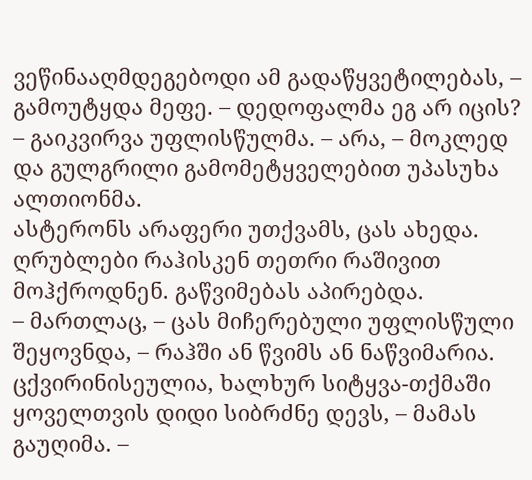ვეწინააღმდეგებოდი ამ გადაწყვეტილებას, – გამოუტყდა მეფე. – დედოფალმა ეგ არ იცის? – გაიკვირვა უფლისწულმა. – არა, – მოკლედ და გულგრილი გამომეტყველებით უპასუხა ალთიონმა.
ასტერონს არაფერი უთქვამს, ცას ახედა. ღრუბლები რაჰისკენ თეთრი რაშივით მოჰქროდნენ. გაწვიმებას აპირებდა.
– მართლაც, – ცას მიჩერებული უფლისწული შეყოვნდა, – რაჰში ან წვიმს ან ნაწვიმარია. ცქვირინისეულია, ხალხურ სიტყვა-თქმაში ყოველთვის დიდი სიბრძნე დევს, – მამას გაუღიმა. –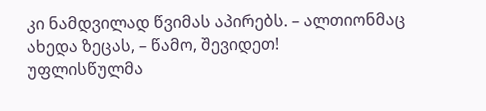კი ნამდვილად წვიმას აპირებს. – ალთიონმაც ახედა ზეცას, – წამო, შევიდეთ!
უფლისწულმა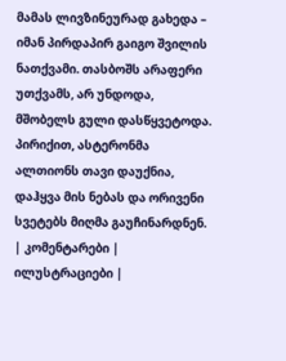მამას ლივზინეურად გახედა – იმან პირდაპირ გაიგო შვილის ნათქვამი. თასბოშს არაფერი უთქვამს, არ უნდოდა, მშობელს გული დასწყვეტოდა. პირიქით, ასტერონმა ალთიონს თავი დაუქნია, დაჰყვა მის ნებას და ორივენი სვეტებს მიღმა გაუჩინარდნენ.
| კომენტარები |
ილუსტრაციები |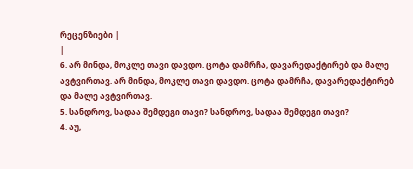რეცენზიები |
|
6. არ მინდა, მოკლე თავი დავდო. ცოტა დამრჩა, დავარედაქტირებ და მალე ავტვირთავ. არ მინდა, მოკლე თავი დავდო. ცოტა დამრჩა, დავარედაქტირებ და მალე ავტვირთავ.
5. სანდროვ, სადაა შემდეგი თავი? სანდროვ, სადაა შემდეგი თავი?
4. აუ,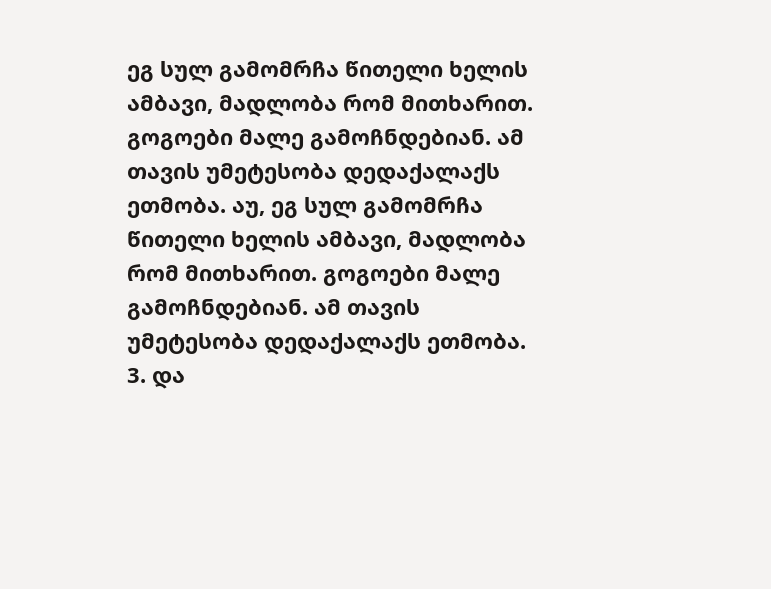ეგ სულ გამომრჩა წითელი ხელის ამბავი, მადლობა რომ მითხარით. გოგოები მალე გამოჩნდებიან. ამ თავის უმეტესობა დედაქალაქს ეთმობა. აუ, ეგ სულ გამომრჩა წითელი ხელის ამბავი, მადლობა რომ მითხარით. გოგოები მალე გამოჩნდებიან. ამ თავის უმეტესობა დედაქალაქს ეთმობა.
3. და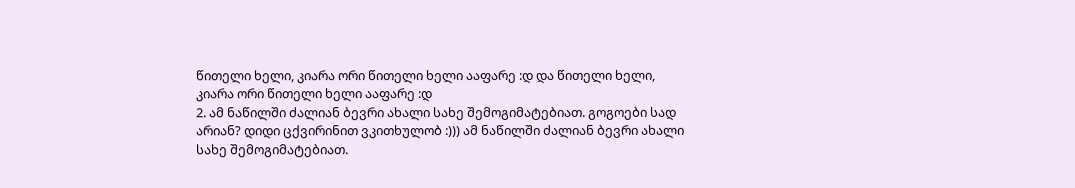წითელი ხელი, კიარა ორი წითელი ხელი ააფარე :დ და წითელი ხელი, კიარა ორი წითელი ხელი ააფარე :დ
2. ამ ნაწილში ძალიან ბევრი ახალი სახე შემოგიმატებიათ. გოგოები სად არიან? დიდი ცქვირინით ვკითხულობ :))) ამ ნაწილში ძალიან ბევრი ახალი სახე შემოგიმატებიათ.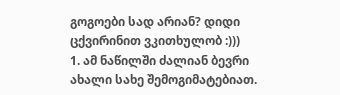გოგოები სად არიან? დიდი ცქვირინით ვკითხულობ :)))
1. ამ ნაწილში ძალიან ბევრი ახალი სახე შემოგიმატებიათ.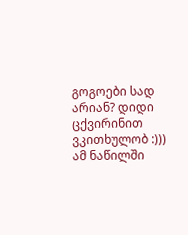გოგოები სად არიან? დიდი ცქვირინით ვკითხულობ :))) ამ ნაწილში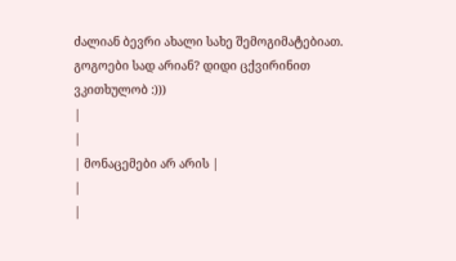ძალიან ბევრი ახალი სახე შემოგიმატებიათ. გოგოები სად არიან? დიდი ცქვირინით ვკითხულობ :)))
|
|
| მონაცემები არ არის |
|
|